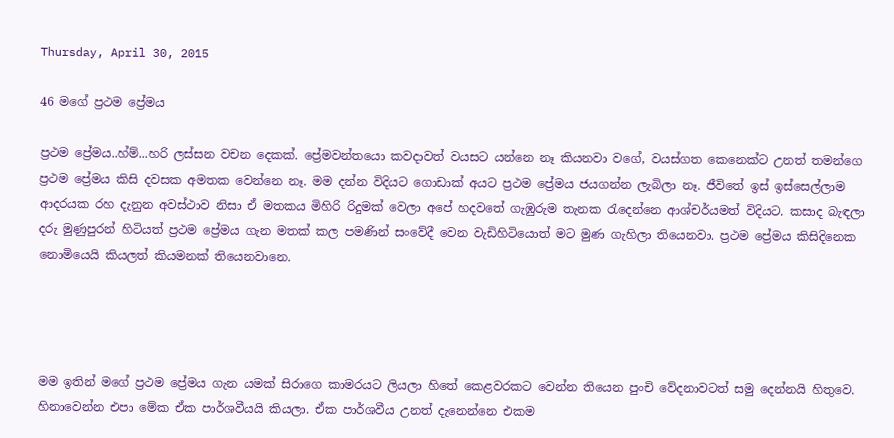Thursday, April 30, 2015

46 මගේ ප්‍රථම ප්‍රේමය

ප්‍රථම ප්‍රේමය..හ්ම්...හරි ලස්සන වචන දෙකක්. ප්‍රේමවන්තයො කවදාවත් වයසට යන්නෙ නෑ කියනවා වගේ, වයස්ගත කෙනෙක්ට උනත් තමන්ගෙ ප්‍රථම ප්‍රේමය කිසි දවසක අමතක වෙන්නෙ නෑ. මම දන්න විදියට ගොඩාක් අයට ප්‍රථම ප්‍රේමය ජයගන්න ලැබිලා නෑ. ජීවිතේ ඉස් ඉස්සෙල්ලාම ආදරයක රහ දැනුන අවස්ථාව නිසා ඒ මතකය මිහිරි රිදුමක් වෙලා අපේ හදවතේ ගැඹුරුම තැනක රැදෙන්නෙ ආශ්චර්යමත් විදියට. කසාද බැඳලා දරු මුණුපුරන් හිටියත් ප්‍රථම ප්‍රේමය ගැන මතක් කල පමණින් සංවේදී වෙන වැඩිහිටියොත් මට මුණ ගැහිලා තියෙනවා. ප්‍රථම ප්‍රේමය කිසිදිනෙක නොමියෙයි කියලත් කියමනක් තියෙනවානෙ.




මම ඉතින් මගේ ප්‍රථම ප්‍රේමය ගැන යමක් සිරාගෙ කාමරයට ලියලා හිතේ කෙළවරකට වෙන්න තියෙන පුංචි වේදනාවටත් සමු දෙන්නයි හිතුවෙ. හිනාවෙන්න එපා මේක ඒක පාර්ශවීයයි කියලා. ඒක පාර්ශවීය උනත් දැනෙන්නෙ එකම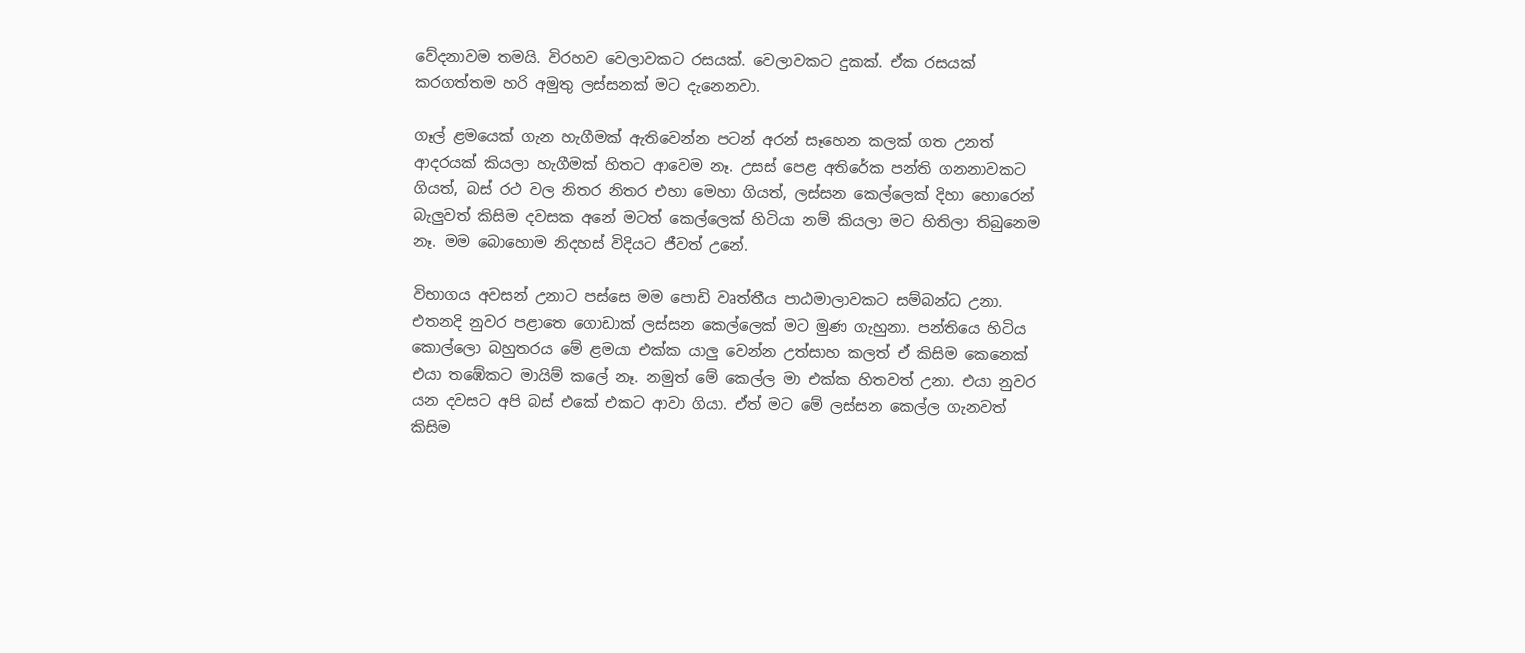වේදනාවම තමයි. විරහව වෙලාවකට රසයක්. වෙලාවකට දුකක්. ඒක රසයක් කරගත්තම හරි අමුතු ලස්සනක් මට දැනෙනවා.

ගෑල් ළමයෙක් ගැන හැගීමක් ඇතිවෙන්න පටන් අරන් සෑහෙන කලක් ගත උනත් ආදරයක් කියලා හැගීමක් හිතට ආවෙම නෑ. උසස් පෙළ අතිරේක පන්ති ගනනාවකට ගියත්, බස් රථ වල නිතර නිතර එහා මෙහා ගියත්, ලස්සන කෙල්ලෙක් දිහා හොරෙන් බැලුවත් කිසිම දවසක අනේ මටත් කෙල්ලෙක් හිටියා නම් කියලා මට හිතිලා තිබුනෙම නෑ. මම බොහොම නිදහස් විදියට ජීවත් උනේ.

විභාගය අවසන් උනාට පස්සෙ මම පොඩි වෘත්තීය පාඨමාලාවකට සම්බන්ධ උනා. එතනදි නුවර පළාතෙ ගොඩාක් ලස්සන කෙල්ලෙක් මට මුණ ගැහුනා. පන්තියෙ හිටිය කොල්ලො බහුතරය මේ ළමයා එක්ක යාලු වෙන්න උත්සාහ කලත් ඒ කිසිම කෙනෙක් එයා තඹේකට මායිම් කලේ නෑ. නමුත් මේ කෙල්ල මා එක්ක හිතවත් උනා. එයා නුවර යන දවසට අපි බස් එකේ එකට ආවා ගියා. ඒත් මට මේ ලස්සන කෙල්ල ගැනවත් කිසිම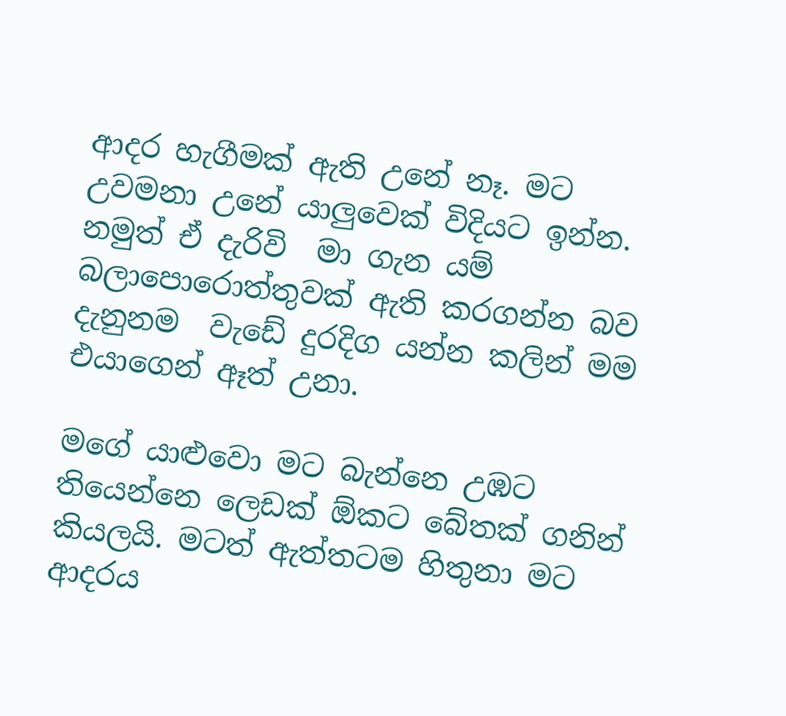ආදර හැගීමක් ඇති උනේ නෑ. මට උවමනා උනේ යාලුවෙක් විදියට ඉන්න. නමුත් ඒ දැරිවි  මා ගැන යම් බලාපොරොත්තුවක් ඇති කරගන්න බව දැනුනම  වැඩේ දුරදිග යන්න කලින් මම එයාගෙන් ඈත් උනා.

මගේ යාළුවො මට බැන්නෙ උඹට තියෙන්නෙ ලෙඩක් ඕකට බේතක් ගනින් කියලයි. මටත් ඇත්තටම හිතුනා මට ආදරය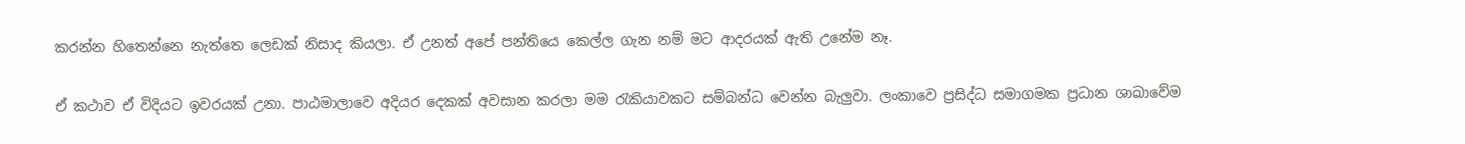කරන්න හිතෙන්නෙ නැත්තෙ ලෙඩක් නිසාද කියලා. ඒ උනත් අපේ පන්තියෙ කෙල්ල ගැන නම් මට ආදරයක් ඇති උනේම නෑ.

ඒ කථාව ඒ විදියට ඉවරයක් උනා. පාඨමාලාවෙ අදියර දෙකක් අවසාන කරලා මම රැකියාවකට සම්බන්ධ වෙන්න බැලුවා. ලංකාවෙ ප්‍රසිද්ධ සමාගමක ප්‍රධාන ශාඛාවේම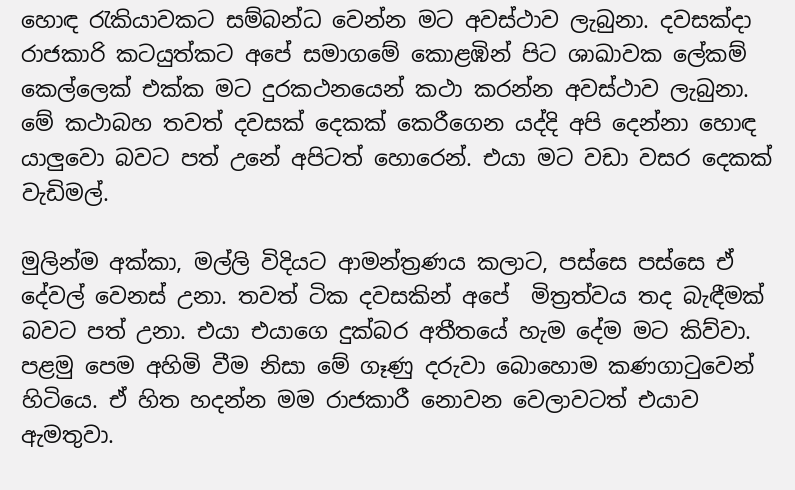හ‍ොඳ රැකියාවකට සම්බන්ධ වෙන්න මට අවස්ථාව ලැබුනා. දවසක්දා රාජකාරි කටයුත්කට අපේ සමාගමේ කොළඹින් පිට ශාඛාවක ලේකම් කෙල්ලෙක් එක්ක මට දුරකථනයෙන් කථා කරන්න අවස්ථාව ලැබුනා. මේ කථාබහ තවත් දවසක් දෙකක් කෙරීගෙන යද්දි අපි දෙන්නා හොඳ යාලුවො බවට පත් උනේ අපිටත් හොරෙන්. එයා මට වඩා වසර දෙකක් වැඩිමල්.

මුලින්ම අක්කා, මල්ලි විදියට ආමන්ත්‍රණය කලාට, පස්සෙ පස්ස‍ෙ ඒ දේවල් වෙනස් උනා. තවත් ටික දවසකින් අපේ  මිත්‍රත්වය තද බැඳීමක් බවට පත් උනා. එයා එයාගෙ දුක්බර අතීතයේ හැම දේම මට කිව්වා. පළමු පෙම අහිමි වීම නිසා මේ ගෑණු දරුවා බොහොම කණගාටුවෙන් හිටියෙ. ඒ හිත හදන්න මම රාජකාරී නොවන වෙලාවටත් එයාව ඇමතුවා.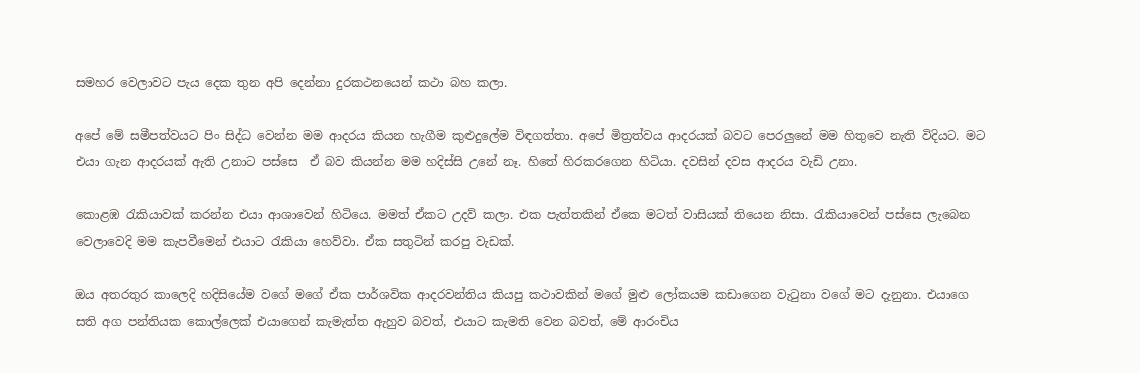සමහර වෙලාවට පැය දෙක තුන අපි දෙන්නා දුරකථනයෙන් කථා බහ කලා.

අපේ මේ සමීපත්වයට පිං සිද්ධ වෙන්න මම ආදරය කියන හැගීම කුළුදුලේම විඳගත්තා. අපේ මිත්‍රත්වය ආදරයක් බවට පෙරලුනේ මම හිතුවෙ නැති විදියට. මට එයා ගැන ආදරයක් ඇති උනාට පස්සෙ  ඒ බව කියන්න මම හදිස්සි උනේ නෑ. හිතේ හිරකරගෙන හිටියා. දවසින් දවස ආදරය වැඩි උනා.

කොළඹ රැකියාවක් කරන්න එයා ආශාවෙන් හිටියෙ. මමත් ඒකට උදව් කලා. එක පැත්තකින් ඒකෙ මටත් වාසියක් තියෙන නිසා. රැකියාවෙන් පස්සෙ ලැබෙන වෙලාවෙදි මම කැපවීමෙන් එයාට රැකියා හෙව්වා. ඒක සතුටින් කරපු වැඩක්.

ඔය අතරතුර කාලෙදි හදිසියේම වගේ මගේ ඒක පාර්ශවික ආදරවන්තිය කියපු කථාවකින් මගේ මුළු ලෝකයම කඩාගෙන වැටුනා වගේ මට දැනුනා. එයාගෙ සති අග පන්තියක කොල්ලෙක් එයාගෙන් කැමැත්ත ඇහුව බවත්, එයාට කැමති වෙන බවත්, මේ ආරංචිය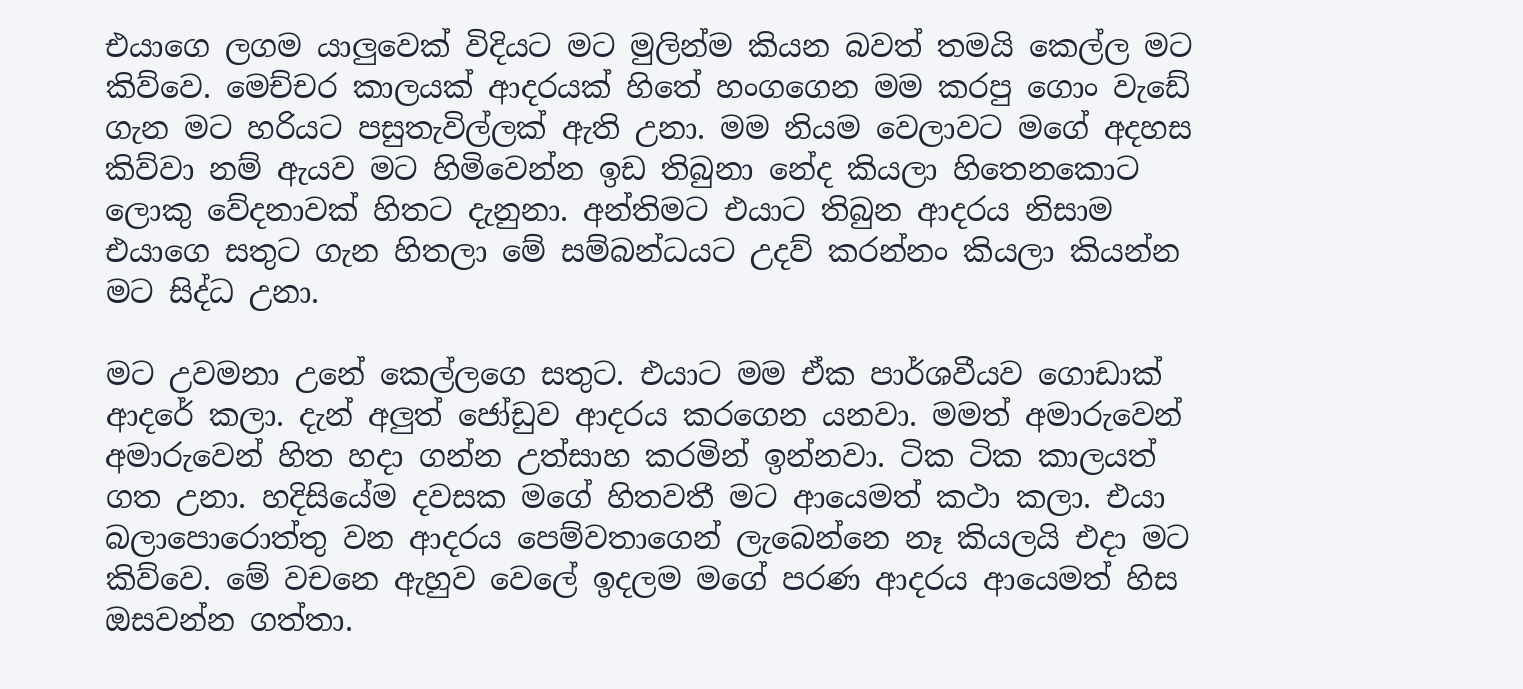එයාගෙ ලගම යාලුවෙක් විදියට මට මුලින්ම කියන බවත් තමයි කෙල්ල මට කිව්වෙ. මෙච්චර කාලයක් ආදරයක් හිතේ හංගගෙන මම කරපු ගොං වැඩේ ගැන මට හරියට පසුතැවිල්ලක් ඇති උනා. මම නියම වෙලාවට මගේ අදහස කිව්වා නම් ඇයව මට හිමිවෙන්න ඉඩ තිබුනා නේද කියලා හිතෙනකොට ලොකු වේදනාවක් හිතට දැනුනා. අන්තිමට එයාට තිබුන ආදරය නිසාම එයාගෙ සතුට ගැන හිතලා මේ සම්බන්ධයට උදව් කරන්නං කියලා කියන්න මට සිද්ධ උනා.

මට උවමනා උනේ කෙල්ලග‍ෙ සතුට. එයාට මම ඒක පාර්ශවීයව ගොඩාක් ආදරේ කලා. දැන් අලුත් ජෝඩුව ආදරය කරගෙන යනවා. මමත් අමාරුවෙන් අමාරුවෙන් හිත හදා ගන්න උත්සාහ කරමින් ඉන්නවා. ටික ටික කාලයත් ගත උනා. හදිසියේම දවසක මගේ හිතවතී මට ආයෙමත් කථා කලා. එයා බලාපොරොත්තු වන ආදරය පෙම්වතාගෙන් ලැබෙන්නෙ නෑ කියලයි එදා මට කිව්වෙ. මේ වචනෙ ඇහුව වෙලේ ඉදලම මගේ පරණ ආදරය ආයෙමත් හිස ඔසවන්න ගත්තා.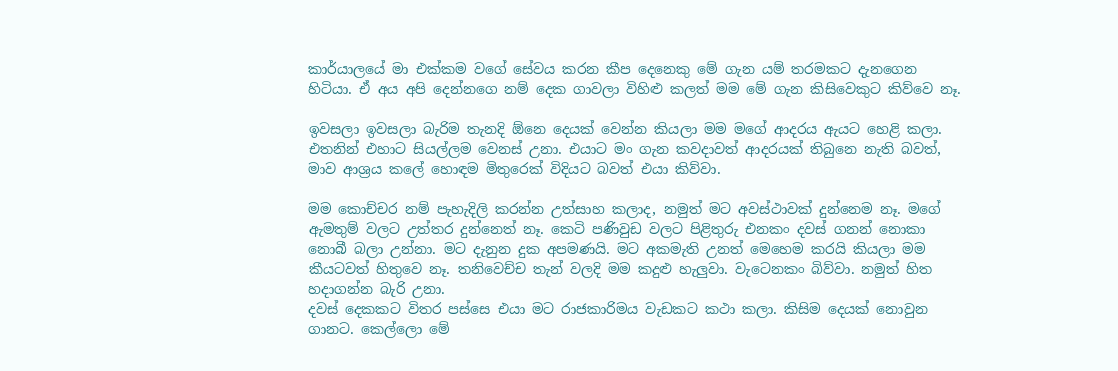කාර්යාලයේ මා එක්කම වගේ සේවය කරන කීප දෙනෙකු මේ ගැන යම් තරමකට දැනගෙන හිටියා. ඒ අය අපි දෙන්නගෙ නම් දෙක ගාවලා විහිළු කලත් මම මේ ගැන කිසිවෙකුට කිව්වෙ නෑ.

ඉවසලා ඉවසලා බැරිම තැනදි ඕනෙ දෙයක් වෙන්න කියලා මම මගේ ආදරය ඇයට හෙළි කලා. එතනින් එහාට සියල්ලම වෙනස් උනා. එයාට මං ගැන කවදාවත් ආදරයක් තිබුනෙ නැති බවත්, මාව ආශ්‍රය කලේ හොඳම මිතුරෙක් විදියට බවත් එයා කිව්වා.

මම කොච්චර නම් පැහැදිලි කරන්න උත්සාහ කලාද, නමුත් මට අවස්ථාවක් දුන්නෙම නෑ. මගේ ඇමතුම් වලට උත්තර දුන්නෙත් නෑ. කෙටි පණිවුඩ වලට පිළිතුරු එනකං දවස් ගනන් නොකා නොබී බලා උන්නා. මට දැනුන දුක අපමණයි. මට අකමැති උනත් මෙහෙම කරයි කියලා මම කීයටවත් හිතුවෙ නෑ. තනිවෙච්ච තැන් වලදි මම කදුළු හැලුවා. වැටෙනකං බිව්වා. නමුත් හිත හදාගන්න බැරි උනා.
දවස් දෙකකට විතර පස්සෙ එයා මට රාජකාරිමය වැඩකට කථා කලා. කිසිම දෙයක් නොවුන ගානට. කෙල්ලො මේ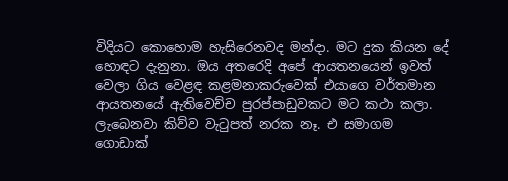විදියට කොහොම හැසිරෙනවද මන්දා. මට දුක කියන දේ හොඳට දැනුනා. ඔය අතරෙදි අපේ ආයතනයෙන් ඉවත් වෙලා ගිය වෙළඳ කළමනාකරුවෙක් එයාගෙ වර්තමාන ආයතනයේ ඇතිවෙච්ච පුරප්පාඩුවකට මට කථා කලා. ලැබෙනවා කිව්ව වැටුපත් නරක නෑ. එ සමාගම ගොඩාක්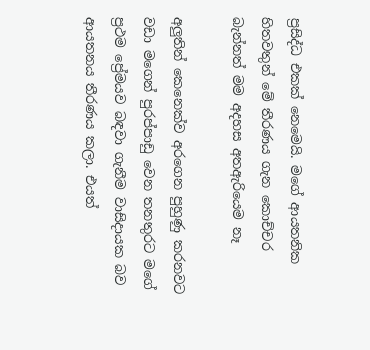ප්‍රසිද්ධ එකක් නෙමෙයි. මගේ ආයතනික හිතවතුන් මේ තීරණය ගැන කොච්චර බැන්නත් මම අදහස අතඇරියෙම නෑ

අලුතින් කෙනෙක්ව අරගෙන පුහුණු කරනවට වඩා මගෙන් පුරප්පාඩු වෙන තනතුරට මගේ ප්‍රථම ප්‍රේමයව බඳවා ගැනීම වාසිදායක බව ආයතනය තීරණය කලා. එයත්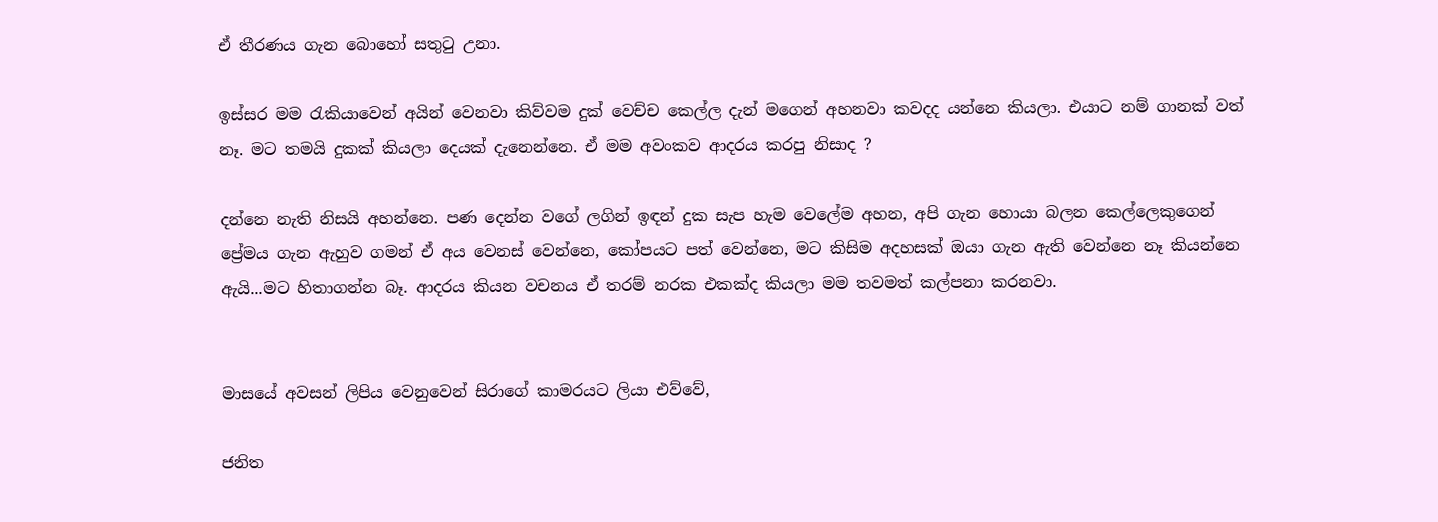ඒ තීරණය ගැන බොහෝ සතුටු උනා.

ඉස්සර මම රැකියාවෙන් අයින් වෙනවා කිව්වම දුක් වෙච්ච කෙල්ල දැන් මගෙන් අහනවා කවදද යන්නෙ කියලා. එයාට නම් ගානක් වත් නෑ. මට තමයි දුකක් කියලා දෙයක් දැනෙන්නෙ. ඒ මම අවංකව ආදරය කරපු නිසාද ?

දන්නෙ නැති නිසයි අහන්නෙ. පණ දෙන්න වගේ ලගින් ඉඳන් දුක සැප හැම වෙලේම අහන, අපි ගැන හොයා බලන කෙල්ලෙකුගෙන් ප්‍රේමය ගැන ඇහුව ගමන් ඒ අය වෙනස් වෙන්නෙ, කෝපයට පත් වෙන්නෙ, මට කිසිම අදහසක් ඔයා ගැන ඇති වෙන්නෙ නෑ කියන්නෙ ඇයි...මට හිතාගන්න බෑ. ආදරය කියන වචනය ඒ තරම් නරක එකක්ද කියලා මම තවමත් කල්පනා කරනවා.


මාසයේ අවසන් ලිපිය වෙනුවෙන් සිරාගේ කාමරයට ලියා එව්වේ,

ජනිත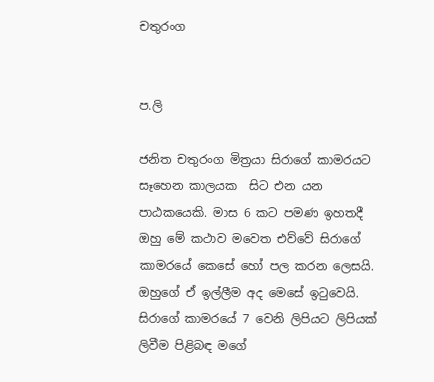චතුරංග


ප.ලි

ජනිත චතුරංග මිත්‍රයා සිරාගේ කාමරයට සෑහෙන කාලයක  සිට එන යන පාඨකයෙකි. මාස 6 කට පමණ ඉහතදී ඔහු මේ කථාව මවෙත එව්වේ සිරාගේ කාමරයේ කෙසේ හෝ පල කරන ලෙසයි. ඔහුගේ ඒ ඉල්ලීම අද මෙසේ ඉටුවෙයි. සිරාගේ කාමරයේ 7 වෙනි ලිපියට ලිපියක් ලිවීම පිළිබඳ මගේ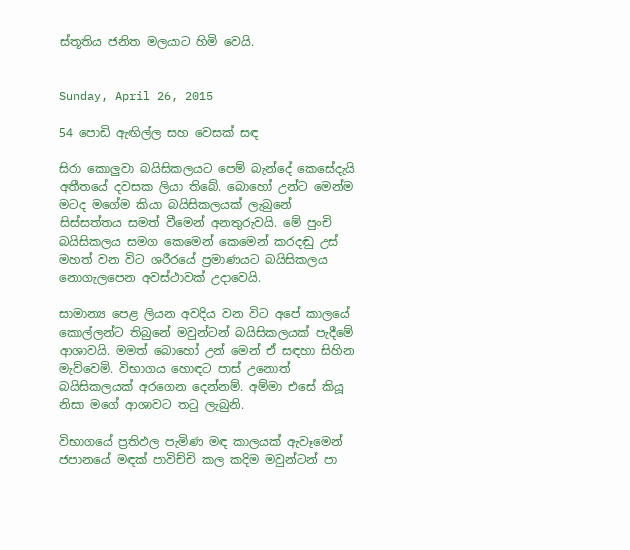ස්තූතිය ජනිත මලයාට හිමි වෙයි.


Sunday, April 26, 2015

54 පොඩි ඇඟිල්ල සහ වෙසක් සඳ

සිරා කොලුවා බයිසිකලයට පෙම් බැන්දේ කෙසේදැයි අතීතයේ දවසක ලියා තිබේ. බොහෝ උන්ට මෙන්ම මටද මගේම කියා බයිසිකලයක් ලැබුනේ සිස්සත්තය සමත් වීමෙන් අනතුරුවයි. මේ පුංචි බයිසිකලය සමග කෙමෙන් කෙමෙන් කරදඬු උස් මහත් වන විට ශරීරයේ ප්‍රමාණයට බයිසිකලය නොගැලපෙන අවස්ථාවක් උදාවෙයි.

සාමාන්‍ය පෙළ ලියන අවදිය වන විට අපේ කාලයේ කොල්ලන්ට තිබුනේ මවුන්ටන් බයිසිකලයක් පැදීමේ ආශාවයි. මමත් බොහෝ උන් මෙන් ඒ සඳහා සිහින මැව්වෙමි. විභාගය හොඳට පාස් උනොත් බයිසිකලයක් අරගෙන දෙන්නම්. අම්මා එසේ කියූ නිසා මගේ ආශාවට තටු ලැබුනි.

විභාගයේ ප්‍රතිඵල පැමිණ මඳ කාලයක් ඇවෑමෙන් ජපානයේ මඳක් පාවිච්චි කල කදිම මවුන්ටන් පා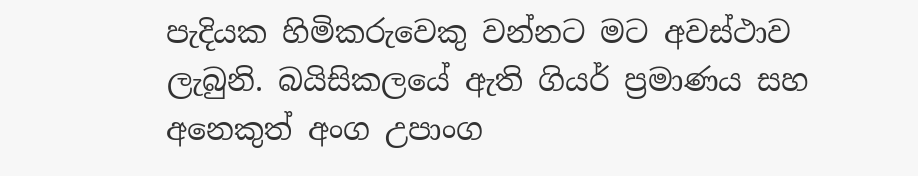පැදියක හිමිකරුවෙකු වන්නට මට අවස්ථාව ලැබුනි. බයිසිකලයේ ඇති ගියර් ප්‍රමාණය සහ අනෙකුත් අංග උපාංග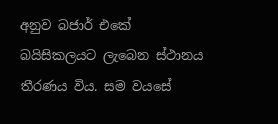අනුව බජාර් එකේ බයිසිකලයට ලැබෙන ස්ථානය තීරණය විය. සම වයසේ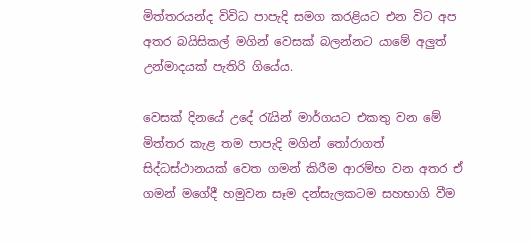මිත්තරයන්ද විවිධ පාපැදි සමග කරළියට එන විට අප අතර බයිසිකල් මගින් වෙසක් බලන්නට යාමේ අලුත් උන්මාදයක් පැතිරි ගියේය.

වෙසක් දිනයේ උදේ රැයින් මාර්ගයට එකතු වන මේ මිත්තර කැළ තම පාපැදි මගින් ‍තෝරාගත් සිද්ධස්ථානයක් වෙත ගමන් කිරීම ආරම්භ වන අතර ඒ ගමන් මගේදී හමුවන සෑම දන්සැලකටම සහභාගි වීම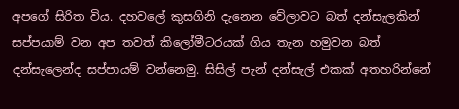අපගේ සිරිත විය. දහවලේ කුසගිනි දැනෙන වේලාවට බත් දන්සැලකින් සප්පයාම් වන අප තවත් කිලෝමීටරයක් ගිය තැන හමුවන බත් දන්සැලෙන්ද සප්පායම් වන්නෙමු. සිසිල් පැන් දන්සැල් එකක් අතහරින්නේ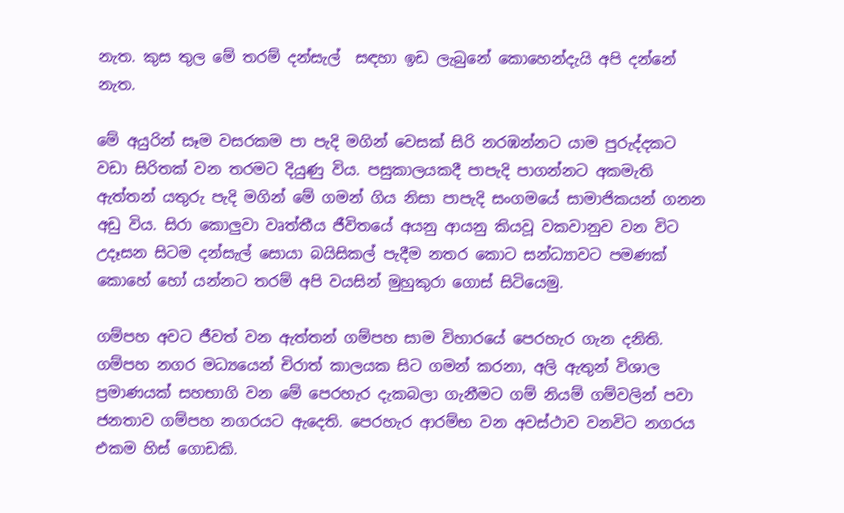නැත. කුස තුල මේ තරම් දන්සැල්  සඳහා ඉඩ ලැබුනේ කොහෙන්දැයි අපි දන්නේ නැත.

මේ අයුරින් සෑම වසරකම පා පැදි මගින් වෙසක් සිරි නරඹන්නට යාම පුරුද්දකට වඩා සිරිතක් වන තරමට දියුණු විය. පසුකාලයකදී පාපැදි පාගන්නට අකමැති ඇත්තන් යතුරු පැදි මගින් මේ ගමන් ගිය නිසා පාපැදි සංගමයේ සාමාජිකයන් ගනන අඩු විය. සිරා කොලුවා වෘත්තීය ජීවිතයේ අයනු ආයනු කියවූ වකවානුව වන විට උදෑසන සිටම දන්සැල් සොයා බයිසිකල් පැදීම නතර කොට සන්ධ්‍යාවට පමණක් කොහේ හෝ යන්නට තරම් අපි වයසින් මුහුකුරා ගොස් සිටියෙමු.

ගම්පහ අවට ජීවත් වන ඇත්තන් ගම්පහ සාම විහාරයේ පෙරහැර ගැන දනිති. ගම්පහ නගර මධ්‍යයෙන් චිරාත් කාලයක සිට ගමන් කරනා, අලි ඇතුන් විශාල ප්‍රමාණයක් සහභාගි වන මේ පෙරහැර දැකබලා ගැනීමට ගම් නියම් ගම්වලින් පවා ජනතාව ගම්පහ නගරයට ඇදෙති. පෙරහැර ආරම්භ වන අවස්ථාව වනවිට නගරය එකම හිස් ගොඩකි.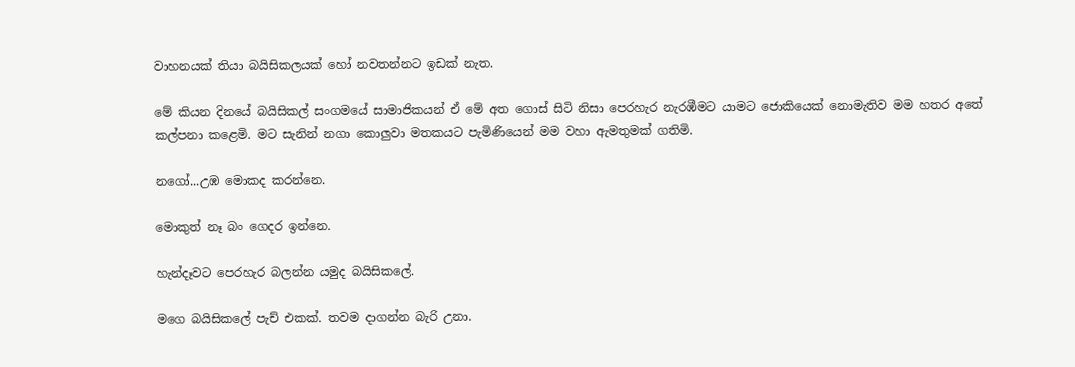වාහනයක් තියා බයිසිකලයක් හෝ නවතන්නට ඉඩක් නැත.

මේ කියන දිනයේ බයිසිකල් සංගමයේ සාමාජිකයන් ඒ මේ අත ගොස් සිටි නිසා පෙරහැර නැරඹීමට යාමට ජොකියෙක් නොමැතිව මම හතර අතේ කල්පනා කළෙමි. මට සැනින් නගා කොලුවා මතකයට පැමිණියෙන් මම වහා ඇමතුමක් ගතිමි.

නගෝ...උඹ මොකද කරන්නෙ.

මොකුත් නෑ බං ගෙදර ඉන්නෙ.

හැන්දෑවට පෙරහැර බලන්න යමුද බයිසිකලේ.

මගෙ බයිසික‍ලේ පැච් එකක්. තවම දාගන්න බැරි උනා.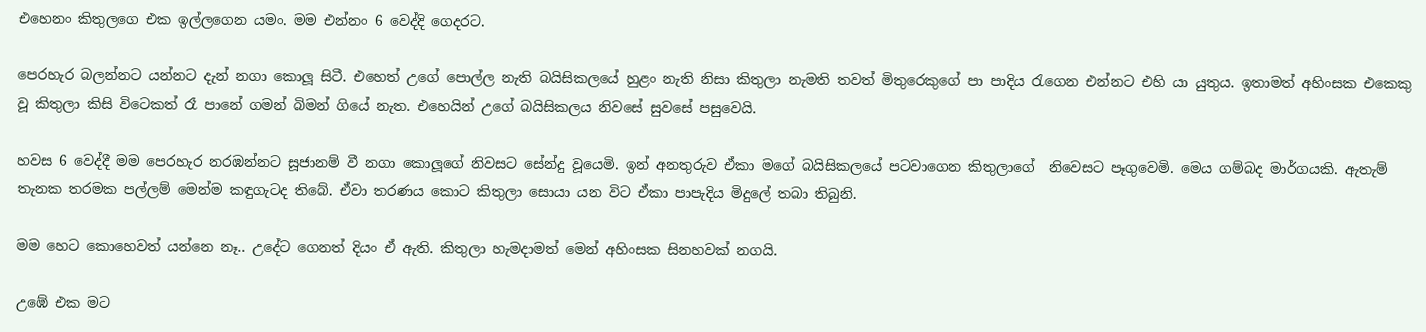එහෙනං කිතුලගෙ එක ඉල්ලගෙන යමං. මම එන්නං 6 වෙද්දි ගෙදරට.

පෙරහැර බලන්නට යන්නට දැන් නගා කොලූ සිටී. එහෙත් උගේ පොල්ල නැති බයිසිකලයේ හුළං නැති නිසා කිතුලා නැමති තවත් මිතුරෙකුගේ පා පාදිය රැගෙන එන්නට එහි යා යුතුය. ඉතාමත් අහිංසක එකෙකු වූ කිතුලා කිසි විටෙකත් රෑ පානේ ගමන් බිමන් ගියේ නැත. එහෙයින් උගේ බයිසිකලය නිවසේ සුවසේ පසුවෙයි.

හවස 6 වෙද්දී මම පෙරහැර නරඹන්නට සූජානම් වී නගා කොලූගේ නිවසට සේන්දු වූයෙමි. ඉන් අනතුරුව ඒකා මගේ බයිසිකලයේ පටවාගෙන කිතුලාගේ  නිවෙසට පෑගුවෙමි. මෙය ගම්බද මාර්ගයකි. ඇතැම් තැනක තරමක පල්ලම් මෙන්ම කඳුගැටද තිබේ. ඒවා තරණය කොට කිතුලා සොයා යන විට ඒකා පාපැදිය මිදුලේ තබා තිබුනි.

මම හෙට කොහෙවත් යන්නෙ නෑ.. උදේට ගෙනත් දියං ඒ ඇති. කිතුලා හැමදාමත් මෙන් අහිංසක සිනහවක් නගයි.

උඹේ එක මට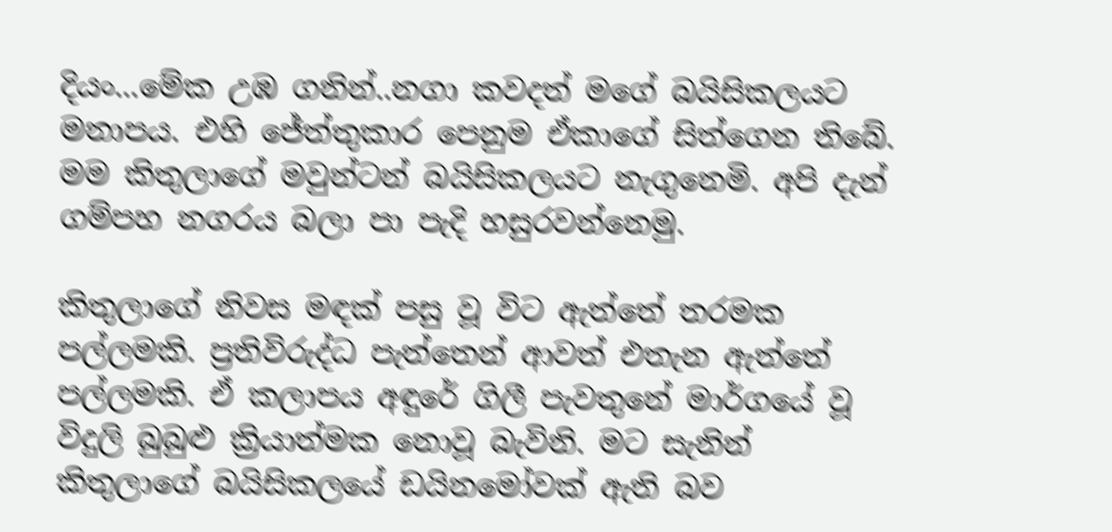දියං...මේක උඹ ගනින්..නගා කවදත් මගේ බයිසිකලයට මනාපය. එහි ජේත්තුකාර පෙනුම ඒකාගේ සිත්ගෙන තිබේ. මම කිතුලාගේ මවුන්ටන් බයිසිකලයට නැගුනෙමි. අපි දැන් ගම්පහ නගරය බලා පා පැදි හසුරවන්නෙමු.

කිතුලාගේ නිවස මඳක් පසු වූ විට ඇත්තේ තරමක පල්ලමකි. ප්‍රතිවිරුද්ධ පැත්තෙන් ආවත් එතැන ඇත්තේ පල්ලමකි. ඒ කලාපය අඳුරේ ගිලී පැවතුනේ මාර්ගයේ වූ විදුලි බුබුළු ක්‍රියාත්මක නොවූ බැවිනි. මට සැනින් කිතුලාගේ බයිසිකලයේ ඩයිනමෝවක් ඇති බව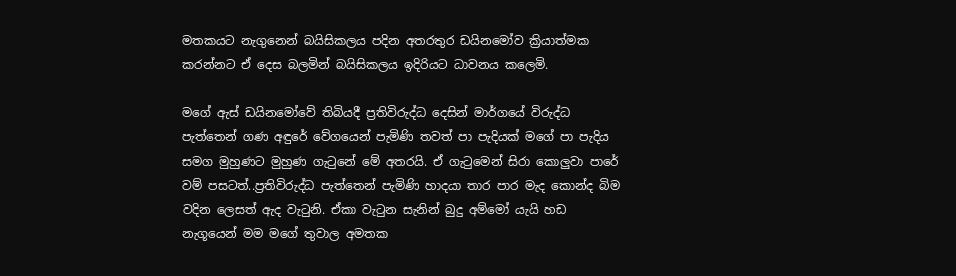මතකයට නැගුනෙන් බයිසිකලය පදින අතරතුර ඩයිනමෝව ක්‍රියාත්මක කරන්නට ඒ දෙස බලමින් බයිසිකලය ඉදිරියට ධාවනය කලෙමි.

මගේ ඇස් ඩයිනමෝවේ තිබියදී ප්‍රතිවිරුද්ධ දෙසින් මාර්ගයේ විරුද්ධ පැත්තෙන් ගණ අඳුරේ වේගයෙන් පැමිණි තවත් පා පැදියක් මගේ පා පැදිය සමග මුහුණට මුහුණ ගැටුනේ මේ අතරයි. ඒ ගැටුමෙන් සිරා කොලුවා පාරේ වම් පසටත්..ප්‍රතිවිරුද්ධ පැත්තෙන් පැමිණි හාදයා තාර පාර මැද කොන්ද බිම වදින ලෙසත් ඇද වැටුනි. ඒකා වැටුන සැනින් බුදු අම්මෝ යැයි හඩ නැගූයෙන් මම මගේ තුවාල අමතක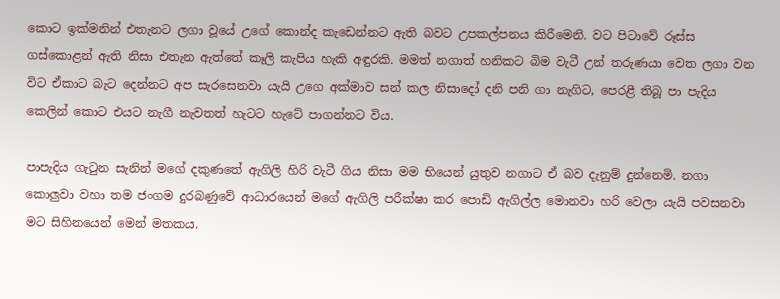කොට ඉක්මනින් එතැනට ලගා වූයේ උගේ කොන්ද කැඩෙන්නට ඇති බවට උපකල්පනය කිරීමෙනි. වට පිටාවේ රූස්ස ගස්කොළන් ඇති නිසා එතැන ඇත්තේ කෑලි කැපිය හැකි අඳුරකි. මමත් නගාත් හනිකට බිම වැටී උන් තරුණයා වෙත ලගා වන විට ඒකාට බැට දෙන්නට අප සැරසෙනවා යැයි උගෙ අක්මාව සන් කල නිසාදෝ දනි පනි ගා නැගිට, පෙරළී තිබූ පා පැදිය කෙලින් කොට එයට නැගී නැවතත් හැටට හැටේ පාගන්නට විය.

පාපැදිය ගැටුන සැනින් මගේ දකුණතේ ඇගිලි හිරි වැටී ගිය නිසා මම භියෙන් යුතුව නගාට ඒ බව දැනුම් දුන්නෙමි. නගා කොලුවා වහා තම ජංගම දුරබණුවේ ආධාරයෙන් මගේ ඇගිලි පරීක්ෂා කර පොඩි ඇගිල්ල මොනවා හරි වෙලා යැයි පවසනවා මට සිහිනයෙන් මෙන් මතකය.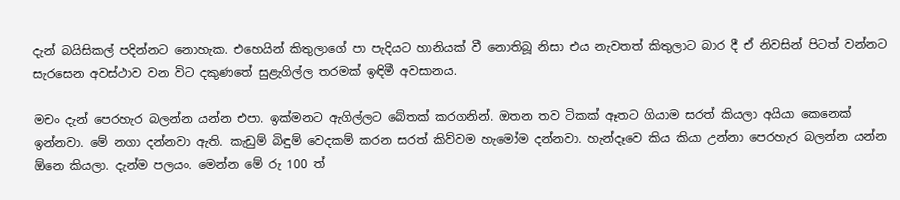දැන් බයිසිකල් පදින්නට නොහැක. එහෙයින් කිතුලාගේ පා පැදියට හානියක් වී නොතිබූ නිසා එය නැවතත් කිතුලාට බාර දී ඒ නිවසින් පිටත් වන්නට සැරසෙන අවස්ථාව වන විට දකුණතේ සුළැගිල්ල තරමක් ඉඳිමී අවසානය.

මචං දැන් පෙරහැර බලන්න යන්න එපා. ඉක්මනට ඇගිල්ලට බේතක් කරගනින්. ඔතන තව ටිකක් ඈතට ගියාම සරත් කියලා අයියා කෙනෙක් ඉන්නවා. මේ නගා දන්නවා ඇති. කැඩුම් බිඳුම් වෙදකම් කරන සරත් කිව්වම හැමෝම දන්නවා. හැන්දෑවෙ කිය කියා උන්නා පෙරහැර බලන්න යන්න ඕනෙ කියලා. දැන්ම පලයං. මෙන්න මේ රු 100 ත්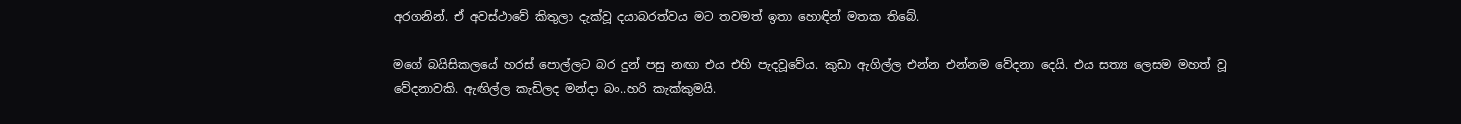අරගනින්. ඒ අවස්ථාවේ කිතුලා දැක්වූ දයාබරත්වය මට තවමත් ඉතා හොඳින් මතක තිබේ.

මගේ බයිසිකලයේ හරස් පොල්ලට බර දුන් පසු නඟා එය එහි පැදවූවේය. කුඩා ඇගිල්ල එන්න එන්නම වේදනා දෙයි. එය සත්‍ය ලෙසම මහත් වූ වේදනාවකි. ඇඟිල්ල කැඩිලද මන්දා බං..හරි කැක්කුමයි.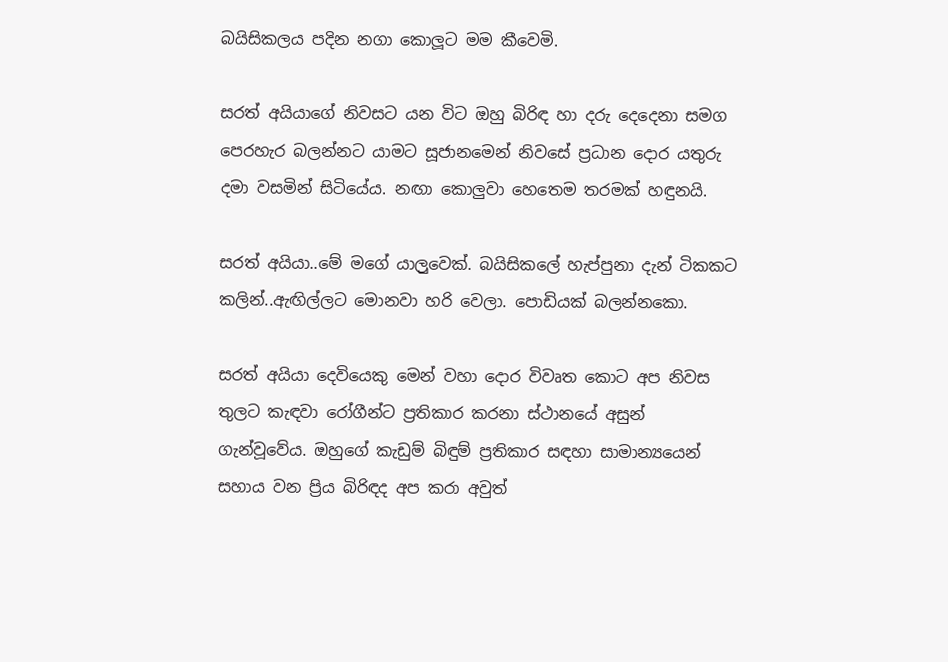බයිසිකලය පදින නගා කොලූට මම කීවෙමි.

සරත් අයියාගේ නිවසට යන විට ඔහු බිරිඳ හා දරු දෙදෙනා සමග පෙරහැර බලන්නට යාමට සූජානමෙන් නිවසේ ප්‍රධාන දොර යතුරු දමා වසමින් සිටියේය. නඟා කොලුවා හෙතෙම තරමක් හඳුනයි.

සරත් අයියා..මේ මගේ යාල‍ුවෙක්. බයිසිකලේ හැප්පුනා දැන් ටිකකට කලින්..ඇඟිල්ලට මොනවා හරි වෙලා. පොඩියක් බලන්නකො.

සරත් අයියා දෙවියෙකු මෙන් වහා දොර විවෘත‍ කොට අප නිවස තුලට කැඳවා රෝගීන්ට ප්‍රතිකාර කරනා ස්ථානයේ අසුන් ගැන්වූවේය. ඔහුගේ කැඩුම් බිඳුම් ප්‍රතිකාර සඳහා සාමාන්‍යයෙන් සහාය වන ප්‍රිය බිරිඳද අප කරා අවුත්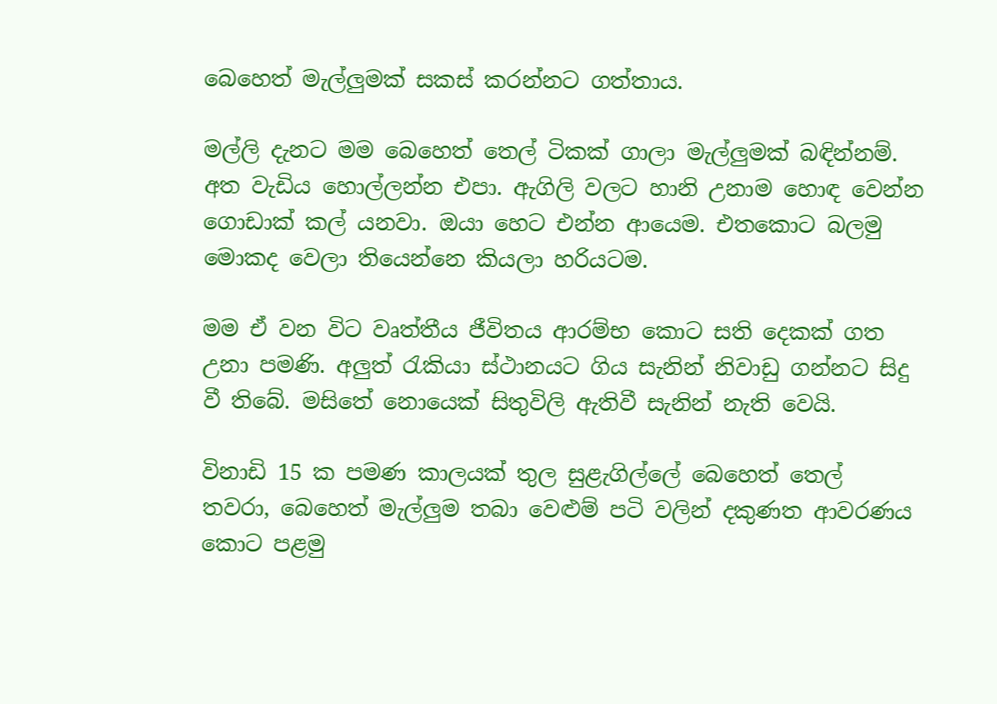බෙහෙත් මැල්ලුමක් සකස් කරන්නට ගත්තාය.

මල්ලි දැනට මම බෙහෙත් තෙල් ටිකක් ගාලා මැල්ලුමක් බඳින්නම්. අත වැඩිය හොල්ලන්න එපා. ඇගිලි වලට හානි උනාම හොඳ වෙන්න ගොඩාක් කල් යනවා. ඔයා හෙට එන්න ආයෙම. එතකොට බලමු මොකද වෙලා තියෙන්නෙ කියලා හරියටම.

මම ඒ වන විට වෘත්තීය ජීවිතය ආරම්භ කොට සති දෙකක් ගත උනා පමණි. අලුත් රැකියා ස්ථානයට ගිය සැනින් නිවාඩු ගන්නට සිදු වී තිබේ. මසිතේ නොයෙක් සිතුවිලි ඇතිවී සැනින් නැති වෙයි.

විනාඩි 15 ක පමණ කාලයක් තුල සුළැගිල්ලේ බෙහෙත් තෙල් තවරා, බෙහෙත් මැල්ලුම තබා වෙළුම් පටි වලින් දකුණත ආවරණය කොට පළමු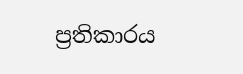ප්‍රතිකාරය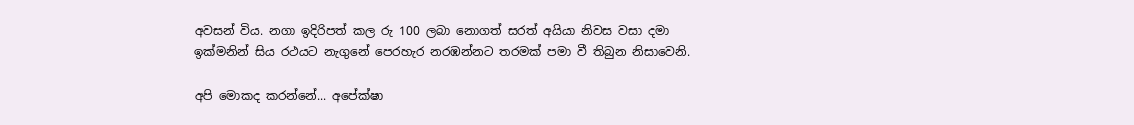අවසන් විය. නගා ඉදිරිපත් කල රු 100 ලබා නොගත් ‍සරත් අයියා නිවස වසා දමා ඉක්මනින් සිය රථයට නැගුනේ පෙරහැර නරඹන්නට තරමක් පමා වී තිබුන නිසාවෙනි.

අපි මොකද කරන්නේ... අපේක්ෂා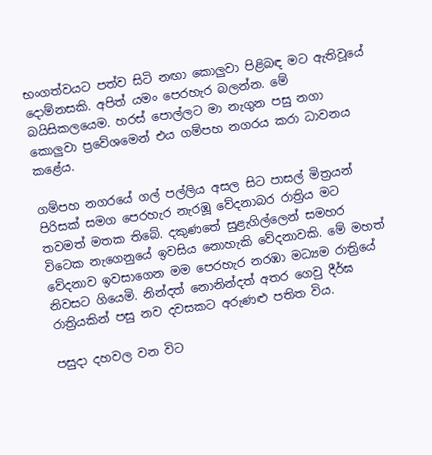භංගත්වයට පත්ව සිටි නඟා කොලුවා පිළිබඳ මට ඇතිවූයේ දොම්නසකි. අපිත් යමං පෙරහැර බලන්න. මේ බයිසිකලයෙම. හරස් පොල්ලට මා නැගුන පසු නගා කොලුවා ප්‍රවේශමෙන් එය ගම්පහ නගරය කරා ධාවනය කළේය.

ගම්පහ නගරයේ ගල් පල්ලිය අසල සිට පාසල් මිත්‍රයන් පිරිසක් සමග පෙරහැර නැරඹූ වේදනාබර රාත්‍රිය මට තවමත් මතක තිබේ. දකුණතේ සුළැගිල්ලෙන් සමහර විටෙක නැගෙනුයේ ඉවසිය නොහැකි වේදනාවකි. මේ මහත් වේදනාව ඉවසාගෙන මම පෙරහැර නරඹා මධ්‍යම රාත්‍රියේ  නිවසට ගියෙමි. නින්දත් නොනින්දත් අතර ගෙවු දීර්ඝ රාත්‍රියකින් පසු නව දවසකට අරුණළු පතිත විය.

පසුදා දහවල වන විට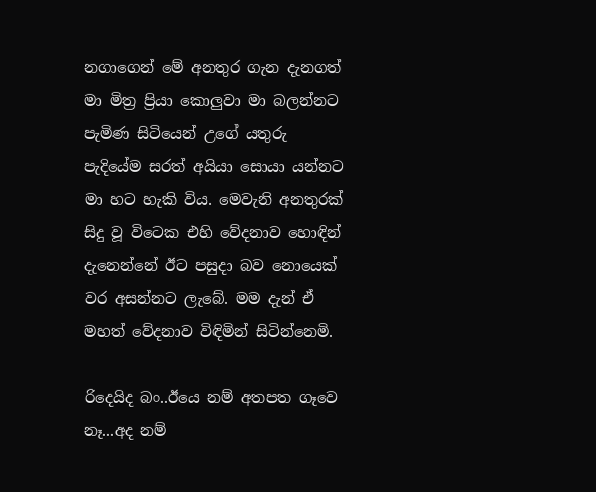නගාගෙන් මේ අනතුර ගැන දැනගත් මා මිත්‍ර ප්‍රියා කොලුවා මා බලන්නට පැමිණ සිටියෙන් උගේ යතුරු පැදියේම සරත් අයියා සොයා යන්නට මා හට හැකි විය. මෙවැනි අනතුරක් සිදු වූ විටෙක එහි වේදනාව හොඳින් දැනෙන්නේ ඊට පසුදා බව නොයෙක් වර අසන්නට ලැබේ. මම දැන් ඒ මහත් වේදනාව විඳිමින් සිටින්නෙමි.

රිදෙයිද බං..ඊයෙ නම් අතපත ගෑවෙ නෑ...අද නම්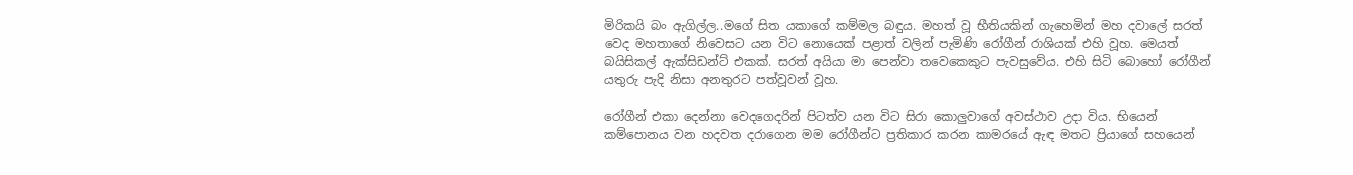මිරිකයි බං ඇගිල්ල..මගේ සිත යකාගේ කම්මල බඳුය. මහත් වූ භීතියකින් ගැහෙමින් මහ දවාලේ සරත් වෙද මහතාගේ නිවෙසට යන විට නොයෙක් පළාත් වලින් පැමිණි රෝගීන් රාශියක් එහි වූහ. මෙයත් බයිසිකල් ඇක්සිඩන්ට් එකක්. සරත් අයියා මා පෙන්වා තවෙකෙකුට පැවසුවේය. එහි සිටි බොහෝ රෝගීන් යතුරු පැදි නිසා අනතුරට පත්වූවන් වූහ.

රෝගීන් එකා දෙන්නා වෙදගෙදරින් පිටත්ව යන විට සිරා කොලුවාගේ අවස්ථාව උදා විය. භියෙන් කම්පොනය වන හදවත දරාගෙන මම රෝගීන්ට ප්‍රතිකාර කරන කාමරයේ ඇඳ මතට ප්‍රියාගේ සහයෙන්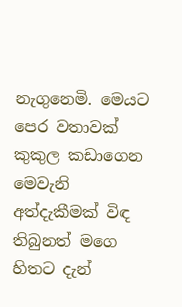නැගුනෙමි. මෙයට පෙර වතාවක් කුකුල කඩාගෙන මෙවැනි අත්දැකීමක් විඳ තිබුනත් මගෙ හිතට දැන්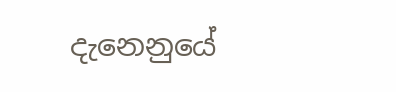දැනෙනුයේ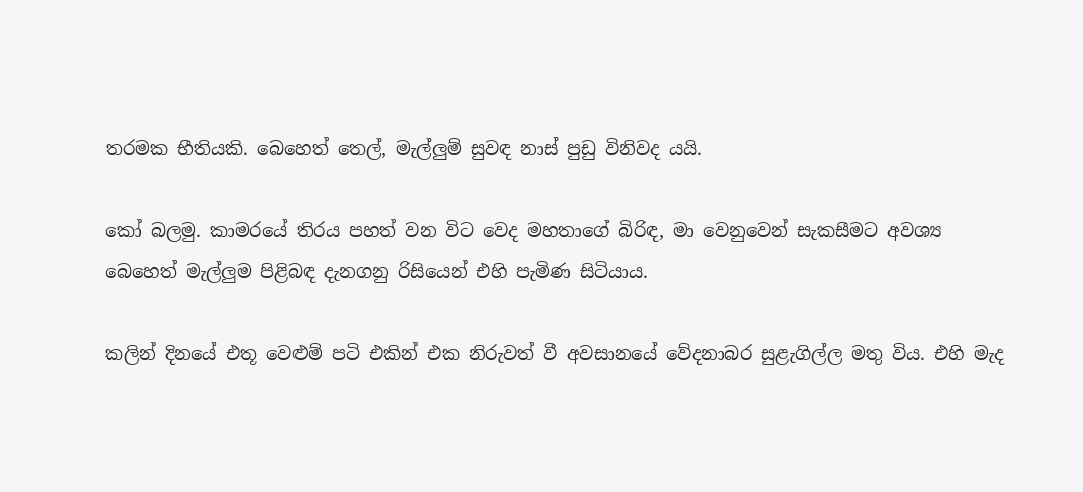තරමක භීතියකි. බෙහෙත් තෙල්, මැල්ලුම් සුවඳ නාස් පුඩු විනිවද යයි.

කෝ බලමු. කාමර‍යේ තිරය පහත් වන විට වෙද මහතාගේ බිරිඳ, මා වෙනුවෙන් සැකසීමට අවශ්‍ය බෙහෙත් මැල්ලුම පිළිබඳ දැනගනු රිසියෙන් එහි පැමිණ සිටියාය.

කලින් දිනයේ එතූ වෙළුම් පටි එකින් එක නිරුවත් වී අවසානයේ වේදනාබර සුළැගිල්ල මතු විය. එහි මැද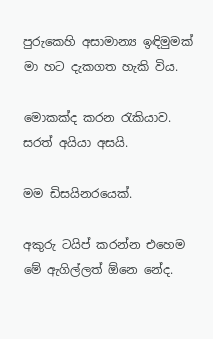පුරුකෙහි අසාමාන්‍ය ඉඳිමුමක් මා හට දැකගත හැකි විය.

මොකක්ද කරන රැකියාව. සරත් අයියා අසයි.

මම ඩිසයිනරයෙක්.

අකුරු ටයිප් කරන්න එහෙම මේ ඇගිල්ලත් ඕනෙ නේද.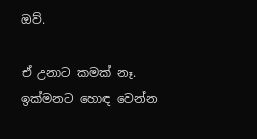ඔව්.

ඒ උනාට කමක් නෑ. ඉක්මනට හොඳ වෙන්න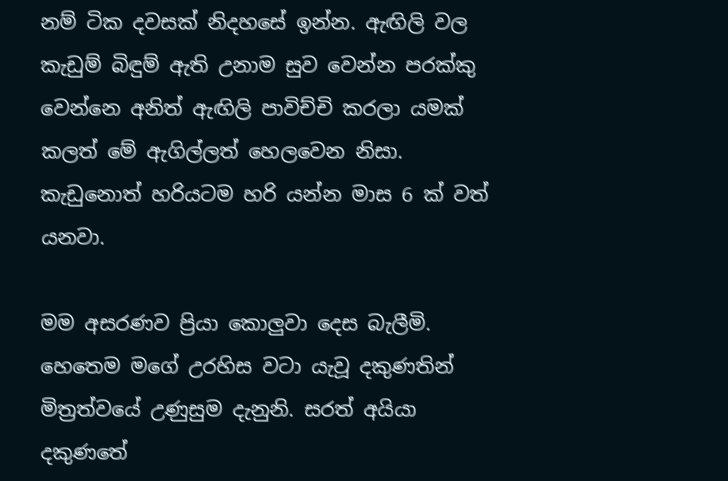නම් ටික දවසක් නිදහසේ ඉන්න. ඇඟිලි වල කැඩුම් බිඳුම් ඇති උනාම සුව වෙන්න පරක්කු වෙන්නෙ අනිත් ඇඟිලි පාවිච්චි කරලා යමක් කලත් මේ ඇගිල්ලත් හෙලවෙන නිසා. කැඩුනොත් හරියටම හරි යන්න මාස 6 ක් වත් යනවා.

මම අසරණව ප්‍රියා කොලුවා දෙස බැලීමි. හෙතෙම මගේ උරහිස වටා යැවූ දකුණතින් මිත්‍රත්වයේ උණුසුම දැනුනි. සරත් අයියා දකු‍ණතේ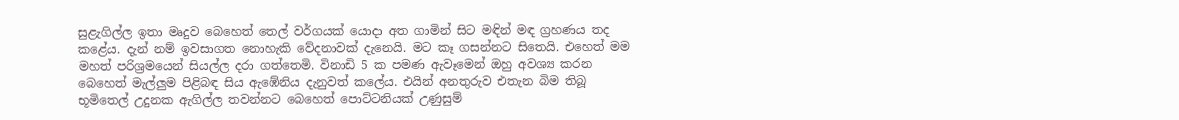සුළැගිල්ල ඉතා මෘදුව බෙහෙත් තෙල් වර්ගයක් යොදා අත ගාමින් සිට මඳින් මඳ ග්‍රහණය තද කළේය. දැන් නම් ඉවසාගත නොහැකි වේදනාවක් දැනෙයි. මට කෑ ගසන්නට සිතෙයි. එහෙත් මම මහත් පරිශ්‍රමයෙන් සියල්ල දරා ගත්තෙමි. විනාඩි 5 ක පමණ ඇවෑමෙන් ඔහු අවශ්‍ය කරන බෙහෙත් මැල්ලුම පිළිබඳ සිය ඇඹේනිය දැනුවත් කලේය. එයින් අනතුරුව එතැන බිම තිබූ භූමිතෙල් උදුනක ඇගිල්ල තවන්නට බෙහෙත් පොට්ටනියක් උණුසුම්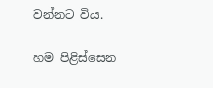වන්නට විය.

හම පිළිස්සෙන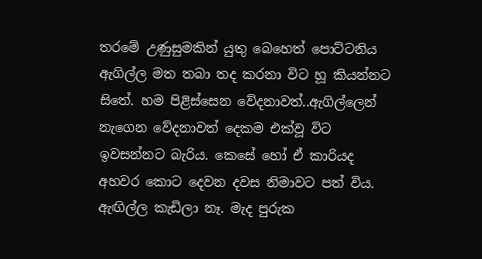තරමේ උණුසුමකින් යුතු බෙහෙත් පොට්ටනිය ඇගිල්ල මත තබා තද කරනා විට හූ කියන්නට සිතේ. හම පිළිස්සෙන වේදනාවත්..ඇගිල්ලෙන් නැගෙන වේදනාවත් දෙකම එක්වූ විට ඉවසන්නට බැරිය. කෙසේ හෝ ඒ කාරියද අහවර කොට දෙවන දවස නිමාවට පත් විය. ඇඟිල්ල කැඩිලා නෑ. මැද පුරුක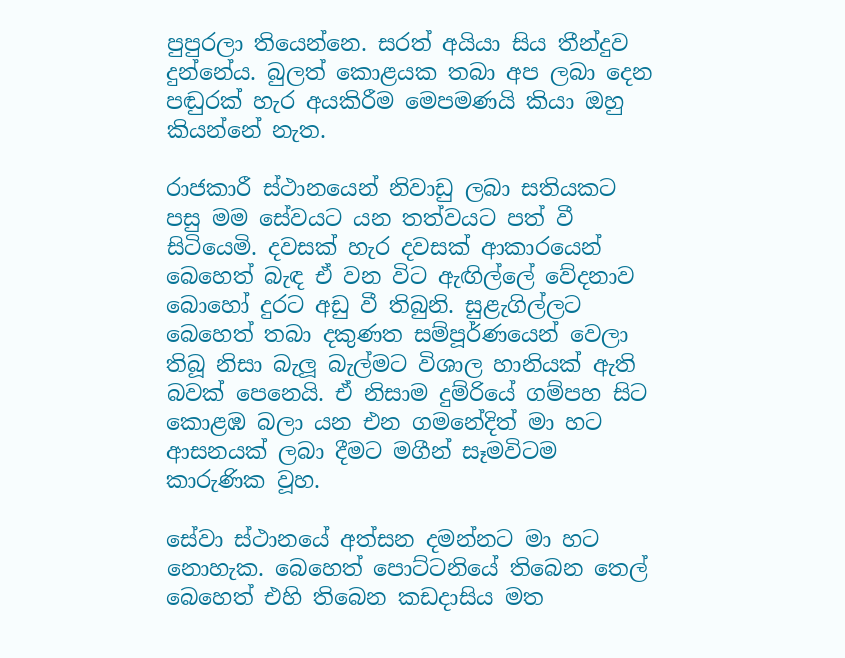පුපුරලා තියෙන්නෙ. සරත් අයියා සිය තීන්දුව දුන්නේය. බුලත් කොළයක තබා අප ලබා දෙන පඬුරක් හැර අයකිරීම මෙපමණයි කියා ඔහු කියන්නේ නැත.

රාජකාරී ස්ථානයෙන් නිවාඩු ලබා සතියකට පසු මම සේවයට යන තත්වයට පත් වී සිටියෙමි. දවසක් හැර දවසක් ආකාරයෙන් බෙහෙත් බැඳ ඒ වන විට ඇඟිල්ලේ වේදනාව බොහෝ දුරට අඩු වී තිබුනි. සුළැගිල්ලට බෙහෙත් තබා දකුණත සම්පූර්ණයෙන් වෙලා තිබූ නිසා බැලූ බැල්මට විශාල හානියක් ඇති බවක් පෙනෙයි. ඒ නිසාම දුම්රියේ ගම්පහ සිට කොළඹ බලා යන එන ගමනේදිත් මා හට ආසනයක් ලබා දීමට මගීන් සෑමවිටම කාරුණික වූහ.

සේවා ස්ථානයේ අත්සන දමන්නට මා හට නොහැක. බෙහෙත් පොට්ටනියේ තිබෙන තෙල් බෙහෙත් එහි තිබෙන කඩදාසිය මත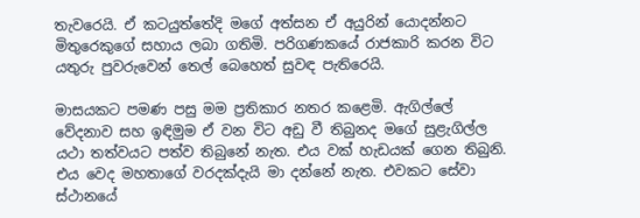තැව‍රෙයි. ඒ කටයුත්තේදි මගේ අත්සන ඒ අයුරින් යොදන්නට මිතුරෙකුගේ සහාය ලබා ගතිමි. පරිගණකයේ රාජකාරි කරන විට යතුරු පුවරුවෙන් තෙල් බෙහෙත් සුවඳ පැතිරෙයි.

මාසයකට පමණ පසු මම ප්‍රතිකාර නතර කළෙමි. ඇගිල්ලේ වේදනාව සහ ඉඳිමුම ඒ වන විට අඩු වී තිබුනද මගේ සුළැගිල්ල යථා තත්වයට පත්ව තිබුනේ නැත. එය වක් හැඩයක් ගෙන තිබුනි. එය වෙද මහතාගේ වරදක්දැයි මා දන්නේ නැත. එවකට සේවා ස්ථානයේ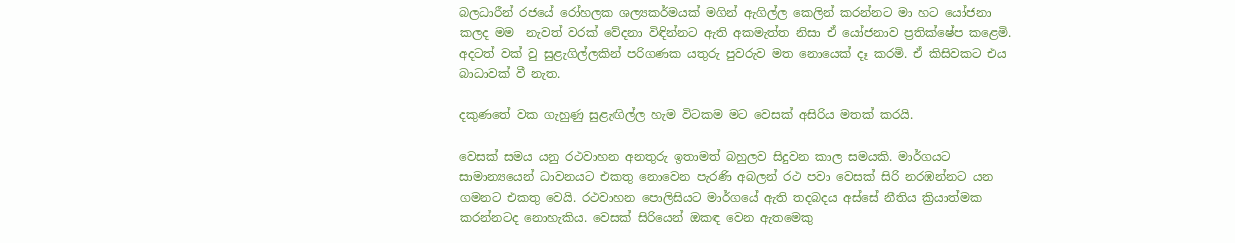බලධාරීන් රජයේ රෝහලක ශල්‍යකර්මයක් මගින් ඇගිල්ල කෙලින් කරන්නට මා හට යෝජනා කලද මම  නැවත් වරක් වේදනා විඳින්නට ඇති අකමැත්ත නිසා ඒ යෝජනාව ප්‍රතික්ෂේප කළෙමි. අදටත් වක් වු සුළැගිල්ලකින් පරිගණක යතුරු පුවරුව මත නොයෙක් දෑ කරමි. ඒ කිසිවකට එය බාධාවක් වී නැත.

දකුණතේ වක ගැහුණු සුළැඟිල්ල හැම විටකම මට වෙසක් අසිරිය මතක් කරයි.

වෙසක් සමය යනු රථවාහන අනතුරු ඉතාමත් බහුලව සිදුවන කාල සමයකි. මාර්ගයට සාමාන්‍යයෙන් ධාවනයට එකතු නොවෙන පැරණි අබලන් රථ පවා වෙසක් සිරි නරඹන්නට යන ගමනට එකතු වෙයි. රථවාහන පොලිසියට මාර්ගයේ ඇති තදබදය අස්සේ නීතිය ක්‍රියාත්මක කරන්නටද නොහැකිය. වෙසක් සිරියෙන් ඔකඳ වෙන ඇතමෙකු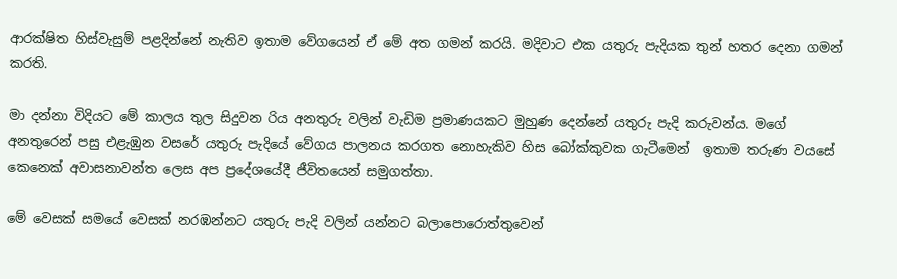ආරක්ෂිත හිස්වැසුම් පළදින්නේ නැතිව ඉතාම වේගයෙන් ඒ මේ අත ගමන් කරයි. මදිවාට එක යතුරු පැදියක තුන් හතර දෙනා ගමන් කරති.

මා දන්නා විදියට මේ කාලය තුල සිදුවන රිය අනතුරු වලින් වැඩිම ප්‍රමාණයකට මුහුණ දෙන්නේ යතුරු පැදි කරුවන්ය. මගේ අනතුරෙන් පසු එළැඹුන වසරේ යතුරු පැදියේ වේගය පාලනය කරගත නොහැකිව හිස බෝක්කුවක ගැටීමෙන්  ඉතාම තරුණ වයසේ කෙනෙක් අවාසනාවන්ත ලෙස අප ප්‍රදේශයේදී ජීවිතයෙන් සමුගත්තා.

මේ වෙසක් සමයේ වෙසක් නරඹන්නට යතුරු පැදි වලින් යන්නට බලාපොරොත්තුවෙන්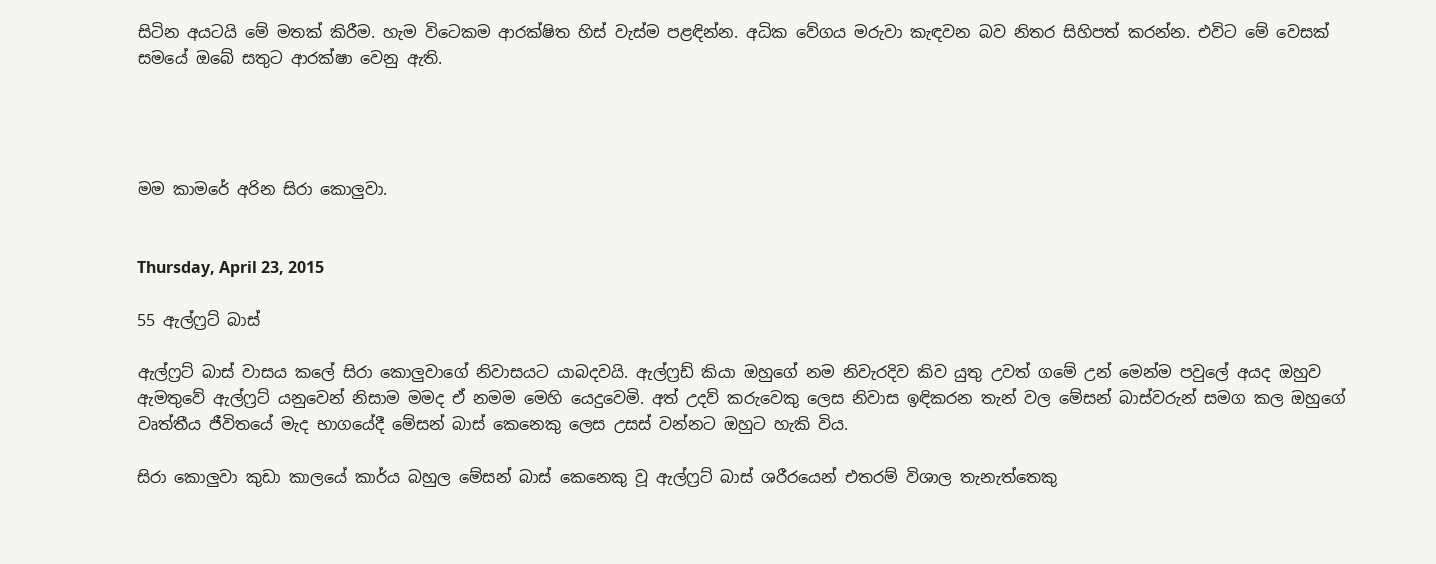සිටින අයටයි මේ මතක් කිරීම. හැම විටෙකම ආරක්ෂිත හිස් වැස්ම පළඳින්න. අධික වේගය මරුවා කැඳවන බව නිතර සිහිපත් කරන්න. එවිට මේ වෙසක් සමයේ ඔබේ සතුට ආරක්ෂා වෙනු ඇති.




මම කාමරේ අරින සිරා කොලුවා.


Thursday, April 23, 2015

55 ඇල්ෆ්‍රට් බාස්

ඇල්ෆ්‍රට් බාස් වාසය කලේ සිරා කොලුවාගේ නිවාසයට යාබදවයි. ඇල්ෆ්‍රඩ් කියා ඔහුගේ නම නිවැරදිව කිව යුතු උවත් ගමේ උන් මෙන්ම පවුලේ අයද ඔහුව ඇමතුවේ ඇල්ෆ්‍රට් යනුවෙන් නිසාම මමද ඒ නමම මෙහි යෙදුවෙමි. අත් උදව් කරුවෙකු ලෙස නිවාස ඉඳිකරන තැන් වල මේසන් බාස්වරුන් සමග කල ඔහුගේ වෘත්තීය ජීවිතයේ මැද භාගයේදී මේසන් බාස් කෙනෙකු ලෙස උසස් වන්නට ඔහුට හැකි විය.

සිරා කොලුවා කුඩා කාලයේ කාර්ය බහුල මේසන් බාස් කෙනෙකු වූ ඇල්ෆ්‍රට් බාස් ශරීරයෙන් එතරම් විශාල තැනැත්තෙකු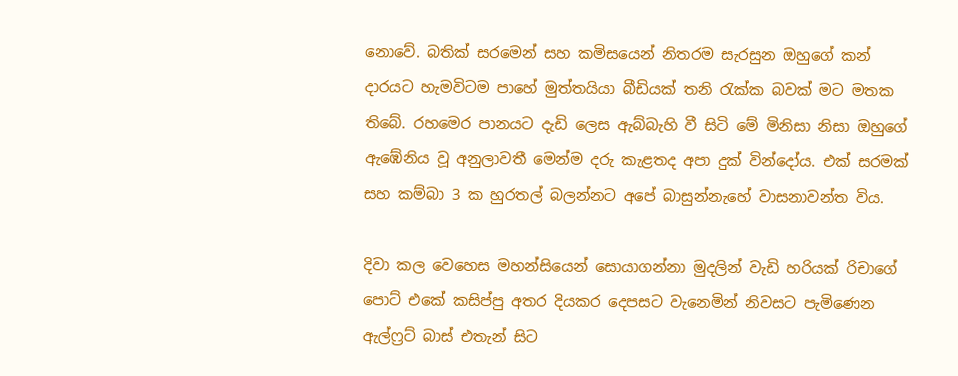නොවේ. බතික් සරමෙන් සහ කමිසයෙන් නිතරම සැරසුන ඔහුගේ කන් දාරයට හැමවිටම පාහේ මුත්තයියා බීඩියක් තනි රැක්ක බවක් මට මතක තිබේ. රහමෙර පානයට දැඩි ලෙස ඇබ්බැහි වී සිටි මේ මිනිසා නිසා ඔහුගේ ඇඹේනිය වූ අනුලාවතී මෙන්ම දරු කැළතද අපා දුක් වින්දෝය. එක් සරමක් සහ කම්බා 3 ක හුරතල් බලන්නට අපේ බාසුන්නැහේ වාසනාවන්ත විය.

දිවා කල වෙහෙස මහන්සියෙන් සොයාගන්නා මුදලින් වැඩි හරියක් රිචාගේ පොට් එකේ කසිප්පු අතර දියකර දෙපසට වැනෙමින් නිවසට පැමිණෙන ඇල්ෆ්‍රට් බාස් එතැන් සිට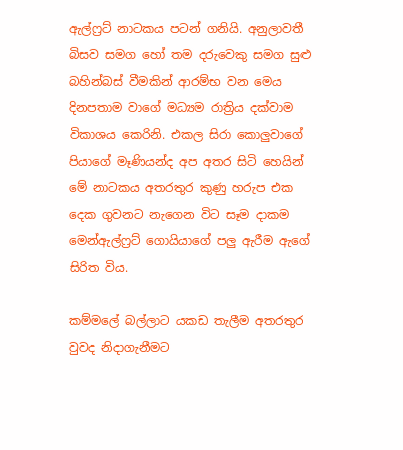ඇල්ෆ්‍රට් නාටකය පටන් ගනියි. අනුලාවතී බිසව සමග හෝ තම දරුවෙකු සමග සුළු බහින්බස් වීමකින් ආරම්භ වන මෙය දිනපතාම වාගේ මධ්‍යම රාත්‍රිය දක්වාම විකාශය කෙරිනි. එකල සිරා කොලුවාගේ පියාගේ මෑණියන්ද අප අතර සිටි හෙයින් මේ නාටකය අතරතුර කුණු හරුප එක දෙක ගුවනට නැගෙන විට සෑම දාකම මෙන්ඇල්ෆ්‍රට් ගොයියාගේ පලු ඇරීම ඇගේ සිරිත විය.

කම්මලේ බල්ලාට යකඩ තැලීම අතරතුර වුවද නිදාගැනීමට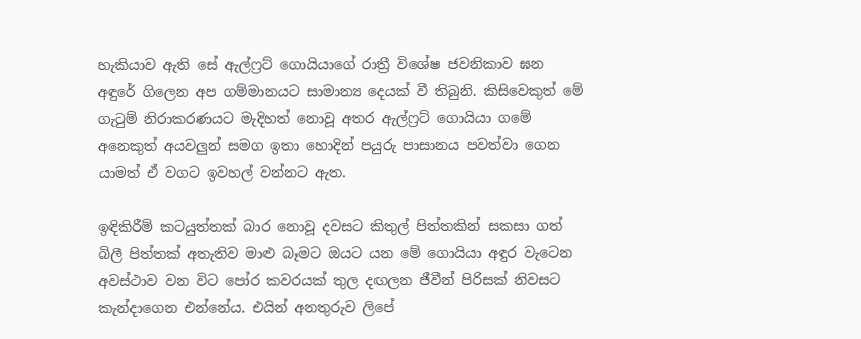හැකියාව ඇති සේ ඇල්ෆ්‍රට් ගොයියාගේ ‍රාත්‍රී විශේෂ ජවනිකාව ඝන අඳුරේ ගිලෙන අප ගම්මානයට සාමාන්‍ය දෙයක් වී තිබුනි. කිසිවෙකුත් මේ ගැටුම් නිරාකරණයට මැදිහත් නොවූ අතර ඇල්ෆ්‍රට් ‍ගොයියා ගමේ අනෙකුත් අයවලුන් සමග ඉතා හොදින් පයුරු පාසානය පවත්වා ගෙන යාමත් ඒ වගට ඉවහල් වන්නට ඇත.

ඉඳිකිරීම් කටයුත්තක් බාර නොවූ දවසට කිතුල් පිත්තකින් සකසා ගත් බිලී පිත්තක් අතැතිව මාළු බෑමට ඔයට යන මේ ගොයියා අඳුර වැටෙන අවස්ථාව වන විට පෝර කවරයක් තුල දඟලන ජීවීන් පිරිසක් නිවසට කැන්දාගෙන එන්නේය. එයින් අනතුරුව ලිපේ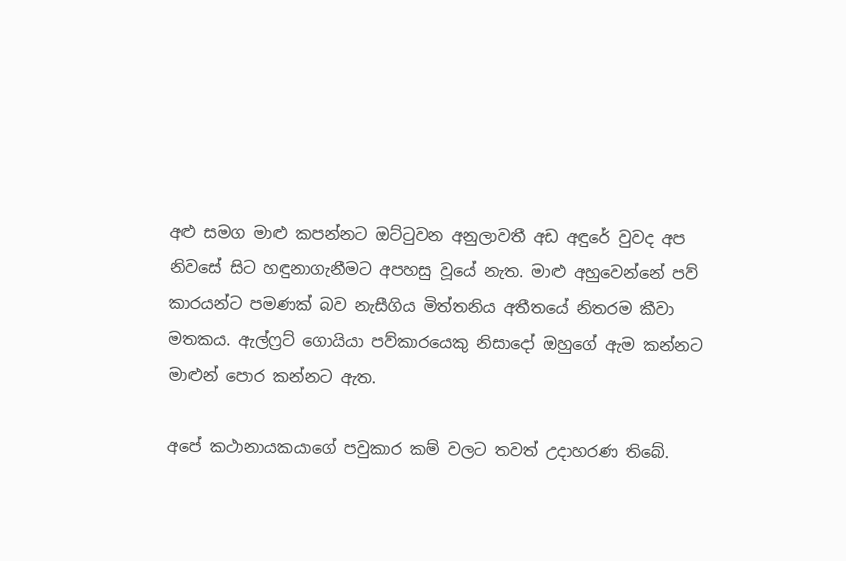අළු සමග මාළු කපන්නට ඔට්ටුවන අනුලාවතී අඩ අඳුරේ වුවද අප නිවසේ සිට හඳුනාගැනීමට අපහසු වූයේ නැත. මාළු අහුවෙන්නේ පව් කාරයන්ට පමණක් බව නැසීගිය මිත්තනිය අතීතයේ නිතරම කීවා මතකය. ඇල්ෆ්‍රට් ගොයියා පව්කාරයෙකු නිසාදෝ ඔහුගේ ඇම කන්නට මාළුන් පොර කන්නට ඇත.

අපේ කථානායකයාගේ පවුකාර කම් වලට තවත් උදාහරණ තිබේ.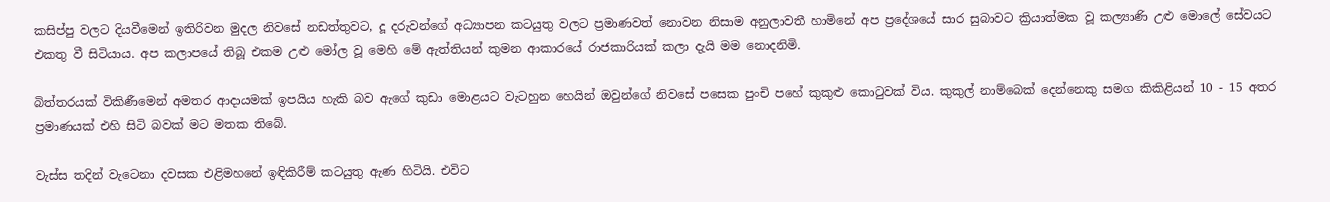කසිප්පු වලට දියවීමෙන් ඉතිරිවන මුදල නිවසේ නඩත්තුවට, දූ දරුවන්ගේ අධ්‍යාපන කටයුතු වලට ප්‍රමාණවත් නොවන නිසාම අනුලාවතී හාමිනේ අප ප්‍රදේශයේ සාර සුබාවට ක්‍රියාත්මක වූ කල්‍යාණි උළු මොලේ සේවයට එකතු වී සිටියාය. අප කලාපයේ තිබූ එකම උළු මෝල වූ මෙහි මේ ඇත්තියන් කුමන ආකාරයේ රාජකාරියක් කලා දැයි මම නොදනිමි.

බිත්තරයක් විකිණීමෙන් අමතර ආදායමක් ඉපයිය හැකි බව ඇගේ කුඩා මොළයට වැටහුන හෙයින් ඔවුන්ගේ නිවසේ පසෙක පුංචි පහේ කුකුළු කොටුවක් විය. කුකුල් නාම්බෙක් දෙන්නෙකු සමග කිකිළියන් 10 - 15 අතර ප්‍රමාණයක් එහි සිටි බවක් මට මතක තිබේ.

වැස්ස තදින් වැටෙනා දවසක එළිමහනේ ඉඳිකිරීම් කටයුතු ඇණ හිටියි. එවිට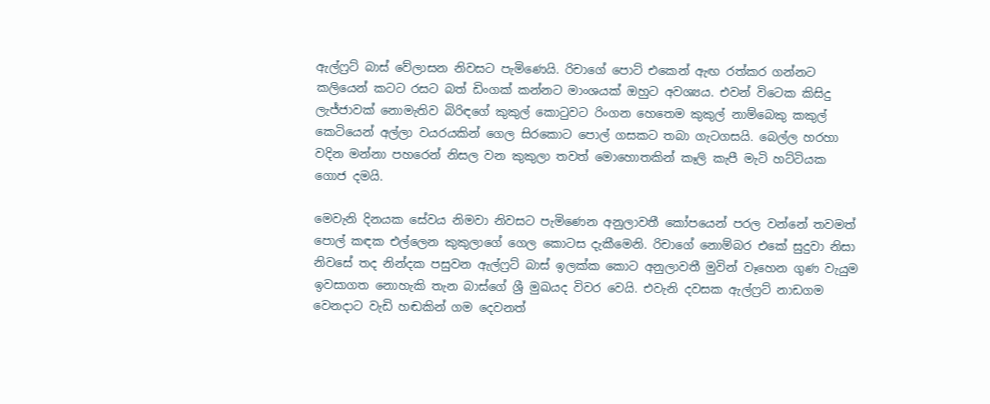ඇල්ෆ්‍රට් බාස් වේලාසන ‍නිවසට පැමිණෙයි. රිචා‍ගේ පොට් එකෙන් ඇඟ රත්කර ගන්නට කලියෙන් කටට රසට බත් ඩිංගක් කන්නට මාංශයක් ඔහුට අවශ්‍යය. එවන් විටෙක කිසිදු ලැජ්ජාවක් නොමැතිව බිරිඳගේ කුකුල් කොටුවට රිංගන හෙතෙම කුකුල් නාම්බෙකු කකුල් කෙටියෙන් අල්ලා වයරයකින් ගෙල සිරකොට පොල් ගසකට තබා ගැටගසයි. බෙල්ල හරහා වදින මන්නා පහරෙන් නිසල වන කුකුලා තවත් මොහොතකින් කෑලි කැපී මැටි හට්ටියක ගොජ දමයි.

මෙවැනි දිනයක සේවය නිමවා නිවසට පැමිණෙන අනුලාවතී කෝපයෙන් පරල වන්නේ තවමත් පොල් කඳක එල්ලෙන කුකුලාගේ ගෙල කොටස දැකීමෙනි. රිච‍ාගේ නොම්බර එකේ සුදුවා නිසා නිවසේ තද නින්දක පසුවන ඇල්‍ෆ්‍රට් බාස් ඉලක්ක කොට අනුලාවතී මුවින් වෑහෙන ගුණ වැයුම ඉවසාගත නොහැකි තැන බාස්ගේ ශ්‍රී මුඛයද විවර වෙයි. එවැනි දවසක ඇල්ෆ්‍රට් නාඩගම‍ වෙනදාට වැඩි හඬකින් ගම දෙවනත්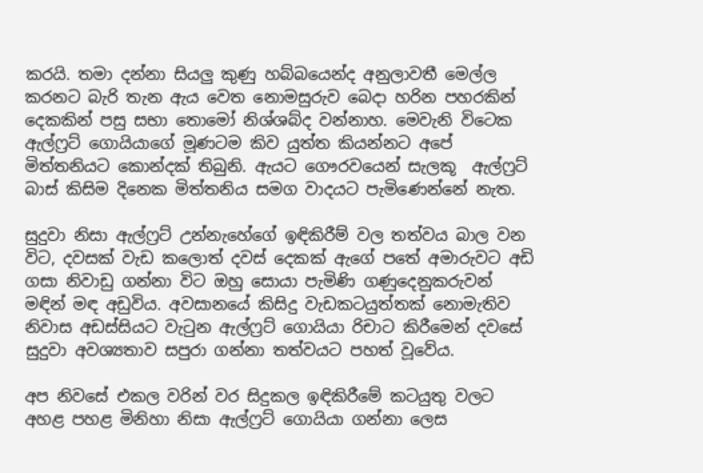කරයි. තමා දන්නා සියලු කුණු හබ්බයෙන්ද අනුලාවතී මෙල්ල කරනට බැරි තැන ඇය වෙත නොමසුරුව බෙදා හරින පහරකින් දෙකකින් පසු සභා තොමෝ නිශ්ශබ්ද වන්නාහ. මෙවැනි විටෙක ඇල්ෆ්‍රට් ගොයියාගේ මූණටම කිව යුත්ත කියන්නට අපේ මිත්තනියට කොන්දක් තිබුනි. ඇයට ගෞරවයෙන් සැලකූ  ඇල්ෆ්‍රට් බාස් කිසිම දිනෙක මිත්තනිය සමග වාදයට පැමිණෙන්නේ නැත.

සුදුවා නිසා ඇල්ෆ්‍රට් උන්නැහේගේ ඉඳිකිරීම් වල තත්වය බාල වන විට, දවසක් වැඩ කලොත් දවස් දෙකක් ඇගේ පතේ අමාරුවට අඩි ගසා නිවාඩු ගන්නා විට ඔහු සොයා පැමිණි ගණුදෙනුකරුවන් මඳින් මඳ අඩුවිය. අවසානයේ කිසිදු වැඩකටයුත්තක් නොමැතිව නිවාස අඩස්සියට වැටුන ඇල්ෆ්‍රට් ගොයියා රිචාට කිරීමෙන් දවසේ සුදුවා අවශ්‍යතාව සපුරා ගන්නා තත්වයට පහත් වූවේය.

අප නිවසේ එකල වරින් වර සිදුකල ඉඳිකිරීමේ කටයුතු වලට අහළ පහළ මිනිහා නිසා ඇල්ෆ්‍රට් ගොයියා ගන්නා ලෙස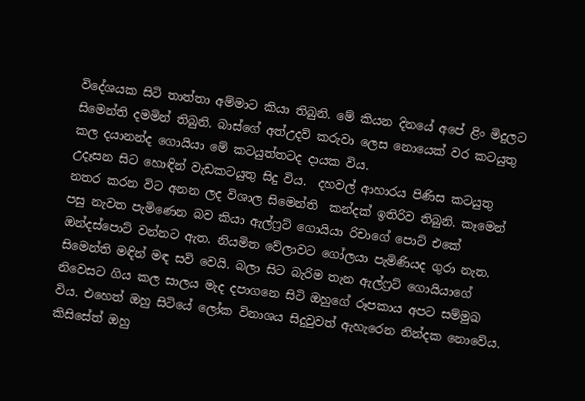විදේශයක සිටි තාත්තා අම්මාට කියා තිබුනි. මේ කියන දිනයේ අපේ ළිං මිදුලට සිමෙන්ති දමමින් තිබුනි. බාස්ගේ අත්උදව් කරුවා ලෙස නොයෙක් වර කටයුතු කල දයානන්ද ගොයියා මේ කටයුත්තටද දායක විය.
උදෑසන සිට හොඳින් වැඩකටයුතු සිදු විය.  දහවල් ආහාරය පිණිස කටයුතු නතර කරන විට අනන ලද විශාල සිමෙන්ති  කන්දක් ඉතිරිව තිබුනි. කෑමෙන් පසු නැවත පැමිණෙන බව කියා ඇල්ෆ්‍රට් ගොයියා රිචාගේ පොට් එකේ ඔන්දස්පොට් වන්නට ඇත. නියමිත වේලාවට ගෝලයා පැමිණියද ගුරා නැත. සිමෙන්ති මඳින් මඳ සවි වෙයි. බලා සිට බැරිම තැන ඇල්ෆ්‍රට් ගොයියාගේ නිවෙසට ගිය කල සාලය මැද දපාගනෙ සිටි ඔහුගේ රූපකාය අපට සම්මුඛ විය. එහෙත් ඔහු සිටියේ ලෝක විනාශය සිදුවුවත් ඇහැරෙන නින්දක නොවේය. කිසිසේත් ඔහු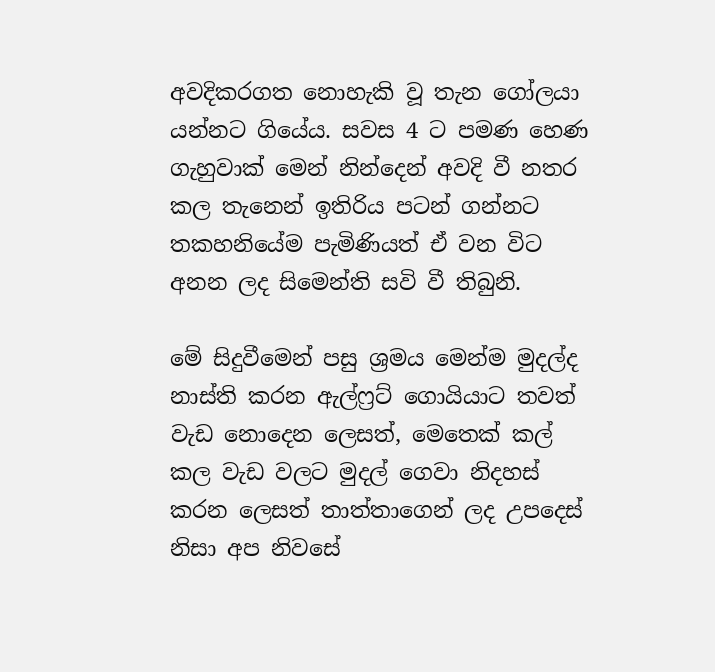අවදිකරගත නොහැකි වූ තැන ගෝලයා යන්නට ගියේය. සවස 4 ට පමණ හෙණ ගැහුවාක් මෙන් නින්දෙන් අවදි වී නතර කල තැනෙන් ඉතිරිය පටන් ගන්නට තකහනියේම පැමිණියත් ඒ වන විට අනන ලද සිමෙන්ති සවි වී තිබුනි.

මේ සිදුවීමෙන් පසු ශ්‍රමය මෙන්ම මුදල්ද නාස්ති කරන ඇල්ෆ්‍රට් ගොයියාට තවත් වැඩ නොදෙන ලෙසත්, මෙතෙක් කල් කල වැඩ වලට මුදල් ගෙවා නිදහස් කරන ලෙසත් තාත්තාගෙන් ලද උපදෙස් නිසා අප නිවසේ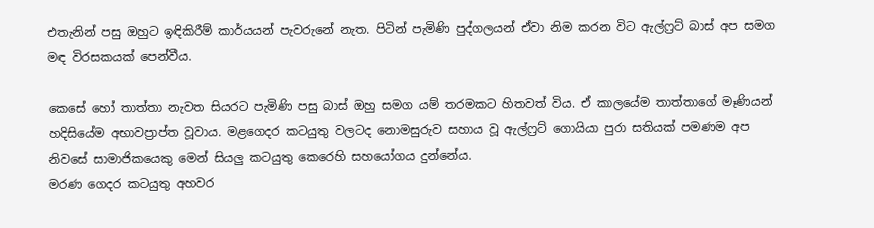එතැනින් පසු ඔහුට ඉඳිකිරීම් කාර්යයන් පැවරුනේ නැත. පිටින් පැමිණි පුද්ගලයන් ඒවා නිම කරන විට ඇල්ෆ්‍රට් බාස් අප සමග මඳ විරසකයක් පෙන්වීය.

කෙසේ හෝ තාත්තා නැවත සියරට පැමිණි පසු බාස් ඔහු සමග යම් තරමකට හිතවත් විය. ඒ කාලයේම තාත්තාගේ මෑණියන් හදිසියේම අභාවප්‍රාප්ත වූවාය. මළගෙදර කටයුතු වලටද නොමසුරුව සහාය වූ ඇල්ෆ්‍රට් ගොයියා පුරා සතියක් පමණම අප නිවසේ සාමාජිකයෙකු මෙන් සියලු කටයුතු කෙරෙහි සහයෝගය දුන්නේය.
මරණ ගෙදර කටයුතු අහවර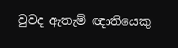වුවද ඇතැම් ඥාතියෙකු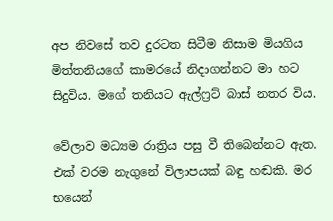අප නිවසේ තව දුරටත සිටීම නිසාම මියගිය මිත්තනියගේ කාමරයේ නිදාගන්නට මා හට සිදුවිය. මගේ තනියට ඇල්ෆ්‍රට් බාස් නතර විය.

වේලාව මධ්‍යම රාත්‍රිය පසු වී තිබෙන්නට ඇත. එක් වරම නැගුනේ විලාපයක් බඳු හඬකි. මර භයෙන්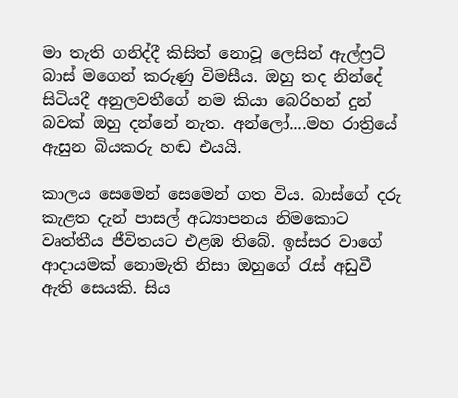මා තැති ගනිද්දී කිසිත් නොවූ ලෙසින් ඇල්ෆ්‍රට් බාස් මගෙන් කරුණු විමසීය. ඔහු තද නින්දේ සිටියදී අනුලවතීගේ නම කියා බෙරිහන් දුන් බවක් ඔහු දන්නේ නැත. අන්ලෝ....මහ රාත්‍රියේ ඇසුන බියකරු හඬ එයයි.

කාලය සෙමෙන් සෙමෙන් ගත විය. බාස්ගේ දරු කැළත දැන් පාසල් අධ්‍යාපනය නිමකොට වෘත්තීය ජීවිතයට එළඹ තිබේ. ඉස්සර වාගේ ආදායමක් නොමැති නිසා ඔහුගේ රැස් අඩුවී ඇති සෙයකි. සිය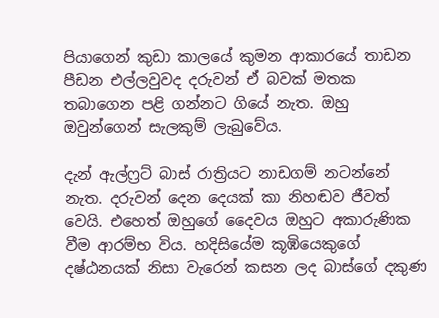පියාගෙන් කුඩා කාලයේ කුමන ආකාරයේ තාඩන පීඩන එල්ලවුවද දරුවන් ඒ බවක් මතක තබාගෙන පළි ගන්නට ගියේ නැත. ඔහු ඔවුන්ගෙන් සැලකුම් ලැබුවේය.

දැන් ඇල්ෆ්‍රට් බාස් රාත්‍රියට නාඩගම් නටන්නේ නැත. දරුවන් දෙන දෙයක් කා නිහඬව ජීවත් වෙයි. එහෙත් ඔහුගේ දෛවය ඔහුට අකාරුණික වීම ආරම්භ විය. හදිසියේම කූඹියෙකුගේ දෂ්ඨනයක් නිසා වැරෙන් කසන ලද බාස්ගේ දකුණ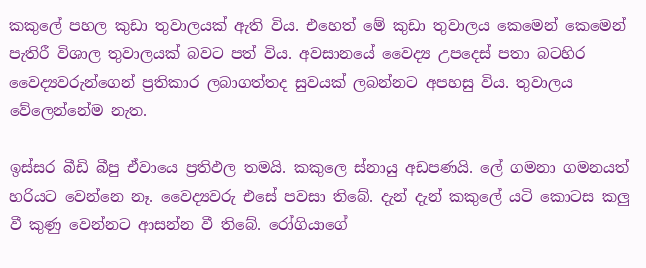කකුලේ පහල කුඩා තුවාලයක් ඇති විය. එහෙත් මේ කුඩා තුවාලය කෙමෙන් කෙමෙන් පැතිරී විශාල තුවාලයක් බවට පත් විය. අවසානයේ වෛද්‍ය උපදෙස් පතා බටහිර වෛද්‍යවරුන්ගෙන් ප්‍රතිකාර ලබාගත්තද සුවයක් ලබන්නට අපහසු විය. තුවාලය වේලෙන්නේම නැත.

ඉස්සර බීඩි බීපු ඒවායෙ ප්‍රතිඵල තමයි. කකුලෙ ස්නායු අඩපණයි. ලේ ගමනා ගමනයත් හරියට වෙන්නෙ නෑ. වෛද්‍යවරු එසේ පවසා තිබේ. දැන් දැන් කකුලේ යටි කොටස කලු වී කුණු වෙන්නට ආසන්න වී තිබේ. රෝගියාගේ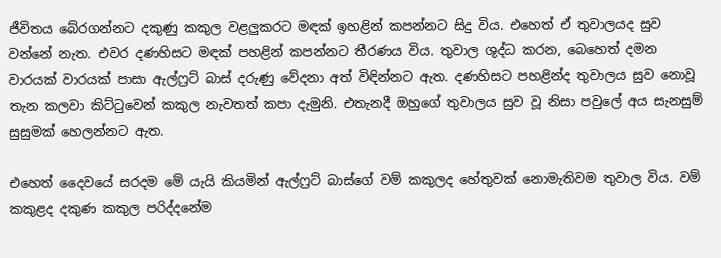ජීවිතය බේරගන්නට දකුණු කකුල වළලුකරට මඳක් ඉහළින් කපන්නට සිදු විය. එහෙත් ඒ තුවාලයද සුව වන්නේ නැත. එවර දණහිසට මඳක් පහළින් කපන්නට තීරණය විය. තුවාල ශුද්ධ කරන, බෙහෙත් දමන වාරයක් වාරයක් පාසා ඇල්ෆ්‍රට් බාස් දරුණු වේදනා අත් විඳින්නට ඇත. දණහිසට පහළින්ද තුවාලය සුව නොවූ තැන කලවා කිට්ටුවෙන් කකුල නැවතත් කපා දැමුනි. එතැනදී ඔහුගේ තුවාලය සුව වූ නිසා පවුලේ අය සැනසුම් සුසුමක් හෙලන්නට ඇත.

එහෙත් දෛවයේ සරදම මේ යැයි කියමින් ඇල්ෆ්‍රට් බාස්ගේ වම් කකුලද හේතුවක් නොමැතිවම තුවාල විය. වම් කකුළද දකුණ කකුල පරිද්දනේම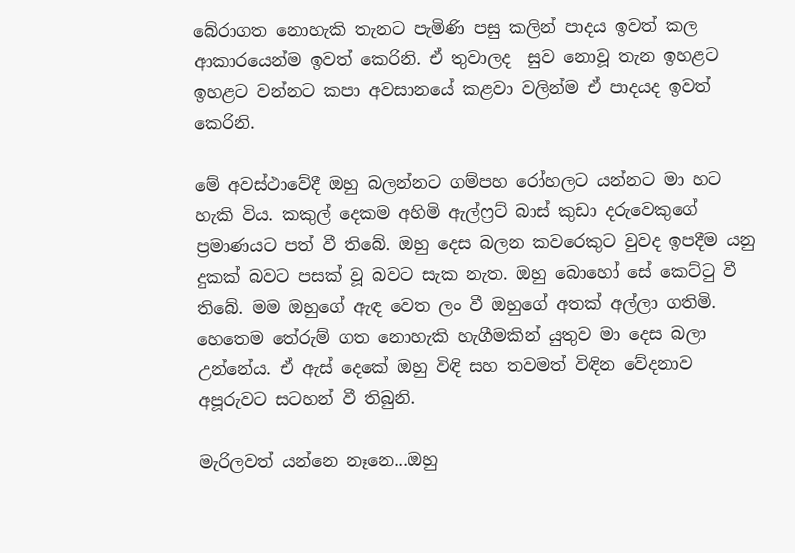බේරාගත නොහැකි තැනට පැමිණි පසු කලින් පාදය ඉවත් කල ආකාරයෙන්ම ඉවත් කෙරිනි. ඒ තුවාලද  සුව නොවූ තැන ඉහළට ඉහළට වන්නට කපා අවසානයේ කළවා වලින්ම ඒ පාදයද ඉවත් කෙරිනි.

මේ අවස්ථාවේදී ඔහු බලන්නට ගම්පහ රෝහලට යන්නට මා හට හැකි විය. කකුල් දෙකම අහිමි ඇල්ෆ්‍රට් බාස් කුඩා දරුවෙකුගේ ප්‍රමාණයට පත් වී තිබේ. ඔහු දෙස බලන කවරෙකුට වුවද ඉපදීම යනු දුකක් බවට පසක් වූ බවට සැක නැත. ඔහු බොහෝ සේ කෙට්ටු වී තිබේ. මම ඔහුගේ ඇඳ වෙත ලං වී ඔහුගේ අතක් අල්ලා ගතිමි. හෙතෙම තේරුම් ගත නොහැකි හැගීමකින් යුතුව මා දෙස බලා උන්නේය. ඒ ඇස් දෙකේ ඔහු විඳි සහ තවමත් විඳින වේදනාව අපූරුවට සටහන් වී තිබුනි.

මැරිලවත් යන්නෙ නෑනෙ...ඔහු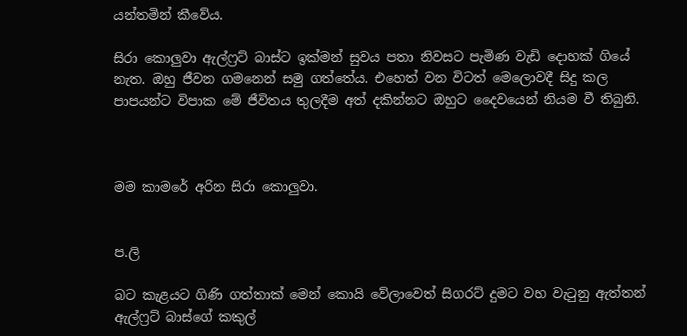යන්තමින් කීවේය.

සිරා කොලුවා ඇල්ෆ්‍රට් බාස්ට ඉක්මන් සුවය පතා නිවසට පැමිණ වැඩි දොහක් ගියේ නැත. ඔහු ජීවන ගමනෙන් සමු ගත්තේය. එහෙත් වන විටත් මෙලොවදී සිදු කල පාපයන්ට විපාක මේ ජීවිතය තුලදීම අත් දකින්නට ඔහුට දෛවයෙන් නියම වී තිබුනි.



මම කාමරේ අරින සිරා කොලුවා.


ප.ලි

බට කැළයට ගිණි ගත්තාක් මෙන් කොයි වේලාවෙත් සිගරට් දුමට වහ වැටුනු ඇත්තන් ඇල්ෆ්‍රට් බාස්ගේ කකුල්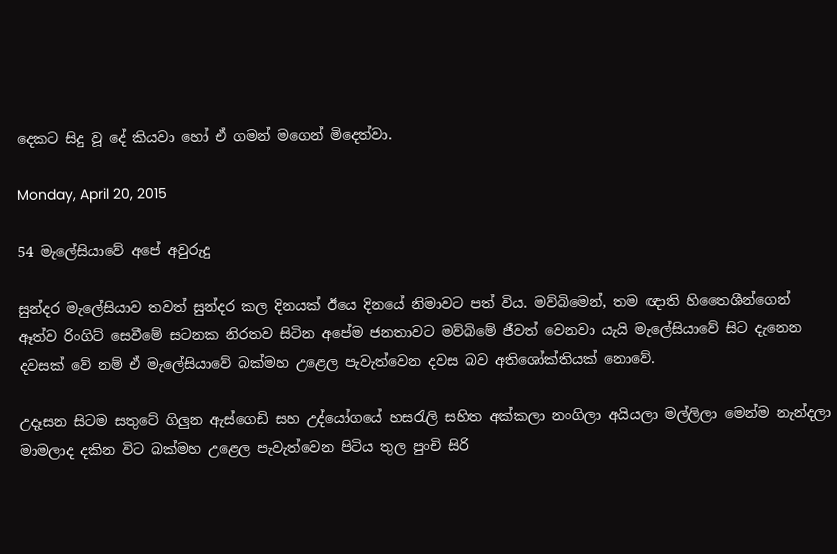දෙකට සිදු වූ දේ කියවා හෝ ඒ ගමන් මගෙන් මිදෙත්වා.

Monday, April 20, 2015

54 මැලේසියාවේ අපේ අවුරුදු

සුන්දර මැලේසියාව තවත් සුන්දර කල දිනයක් ඊයෙ දිනයේ නිමාවට පත් විය. මව්බිමෙන්, තම ඥාති හිතෛශීන්ගෙන් ඈත්ව රිංගිට් සෙවීමේ සටනක නිරතව සිටින අපේම ජනතාවට මව්බිමේ ජීවත් වෙනවා යැයි මැලේසියාවේ සිට දැනෙන දවසක් වේ නම් ඒ මැලේසියාවේ බක්මහ උළෙල පැවැත්වෙන දවස බව අතිශෝක්තියක් නොවේ.

උදෑසන සිටම සතුටේ ගිලුන ඇස්ගෙඩි සහ උද්යෝගයේ හසරැලි සහිත අක්කලා නංගිලා අයියලා මල්ලිලා මෙන්ම නැන්දලා මාමලාද දකින විට බක්මහ උළෙල පැවැත්වෙන පිටිය තුල පුංචි සිරි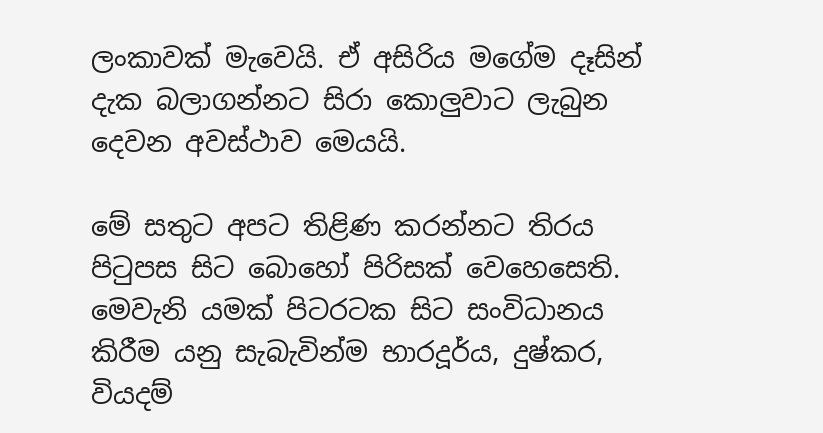ලංකාවක් මැවෙයි. ඒ අසිරිය මගේම දෑසින් දැක බලාගන්නට සිරා කොලුවාට ලැබුන දෙවන අවස්ථාව මෙයයි.

මේ සතුට අපට තිළිණ කරන්නට තිරය පිටුපස සිට බොහෝ පිරිසක් වෙහෙසෙති. මෙවැනි යමක් පිටරටක සිට සංවිධානය කිරීම යනු සැබැවින්ම භාරදූර්ය, දුෂ්කර, වියදම්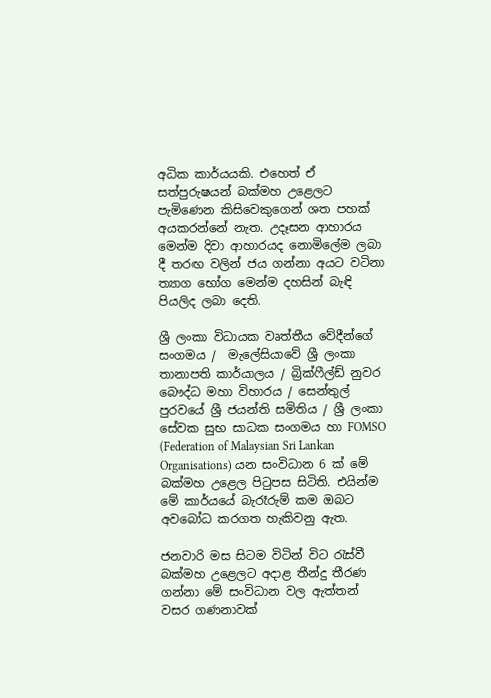අධික කාර්යයකි. එහෙත් ඒ සත්පුරුෂයන් බක්මහ උළෙලට පැමිණෙන කිසිවෙකුගෙන් ශත පහක් අයකරන්නේ නැත. උදෑසන ආහාරය මෙන්ම දිවා ආහාරයද නොමිලේම ලබා දී තරඟ වලින් ජය ගන්නා අයට වටිනා ත්‍යාග භෝග මෙන්ම දහසින් බැඳි පියලිද ලබා දෙති.

ශ්‍රී ලංකා විධායක වෘත්තීය වේදීන්ගේ  සංගමය /  මැලේසියාවේ ශ්‍රී ලංකා තානාපති කාර්යාලය / බ්‍රික්ෆීල්ඩ් නුවර බෞද්ධ මහා විහාරය / සෙන්තුල් පුරවයේ ශ්‍රී ජයන්ති සමිතිය / ශ්‍රී ලංකා සේවක සුභ සාධක සංගමය හා FOMSO (Federation of Malaysian Sri Lankan Organisations) යන සංවිධාන 6 ක් මේ බක්මහ උළෙල පිටුපස සිටිති. එයින්ම මේ කාර්යයේ බැරෑරුම් කම ඔබට අවබෝධ කරගත හැකිවනු ඇත.

ජනවාරි මස සිටම වි‍ටින් විට රැස්වී බක්මහ උළෙලට අදාළ තීන්දු තීරණ ගන්නා මේ සංවිධාන වල ඇත්තන් වසර ගණනාවක්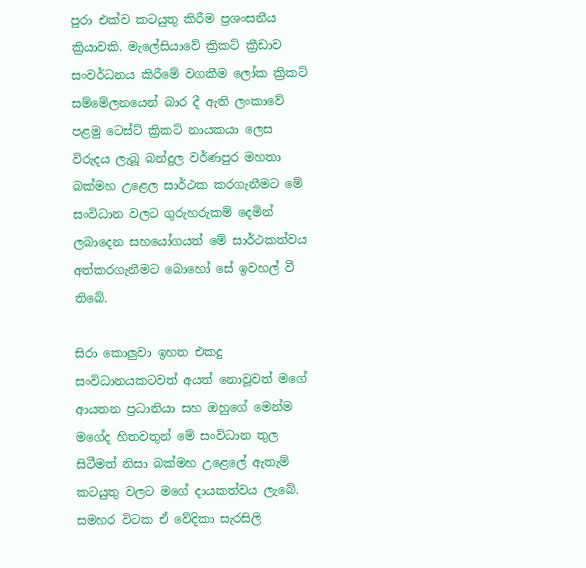පුරා එක්ව කටයුතු කිරීම ප්‍රශංසනීය ක්‍රියාවකි. මැලේසියාවේ ක්‍රිකට් ක්‍රීඩාව සංවර්ධනය කිරීමේ වගකීම ලෝක ක්‍රිකට් සම්මේලනයෙන් බාර දී ඇති ලංකාවේ පළමු ටෙස්ට් ක්‍රිකට් නායකයා ලෙස විරුදය ලැබූ බන්දුල වර්ණපුර මහතා බක්මහ උළෙල සාර්ථක කරගැනීමට මේ සංවිධාන වලට ගුරුහරුකම් දෙමින් ලබාදෙන සහයෝගයත් මේ සාර්ථකත්වය අත්කරගැනීමට බොහෝ සේ ඉවහල් වී තිබේ.

සිරා කොලුවා ඉහත එකදු සංවිධානයකටවත් අයත් නොවූවත් මගේ ආයතන ප්‍රධානියා සහ ඔහුගේ මෙන්ම මගේද හිතවතුන් මේ සංවිධාන තුල සිටීමත් නිසා බක්මහ උළෙලේ ඇතැම් කටයුතු වලට මගේ දායකත්වය ලැබේ. සමහර විටක ඒ වේදිකා සැරසිලි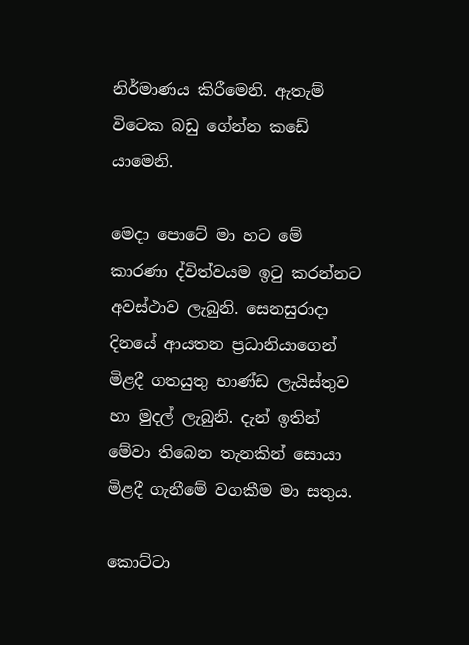නිර්මාණය කිරීමෙනි. ඇතැම් විටෙක බඩු ගේන්න කඩේ යාමෙනි.

මෙදා පොටේ මා හට මේ කාරණා ද්විත්වයම ඉටු කරන්නට අවස්ථාව ලැබුනි. සෙනසුරාදා දිනයේ ආයතන ප්‍රධානියාගෙන් මිළදී ගතයුතු භාණ්ඩ ලැයිස්තුව හා මුදල් ලැබුනි. දැන් ඉතින් මේවා තිබෙන තැනකින් සොයා මිළදී ගැනීමේ වගකීම මා සතුය.

කොට්ටා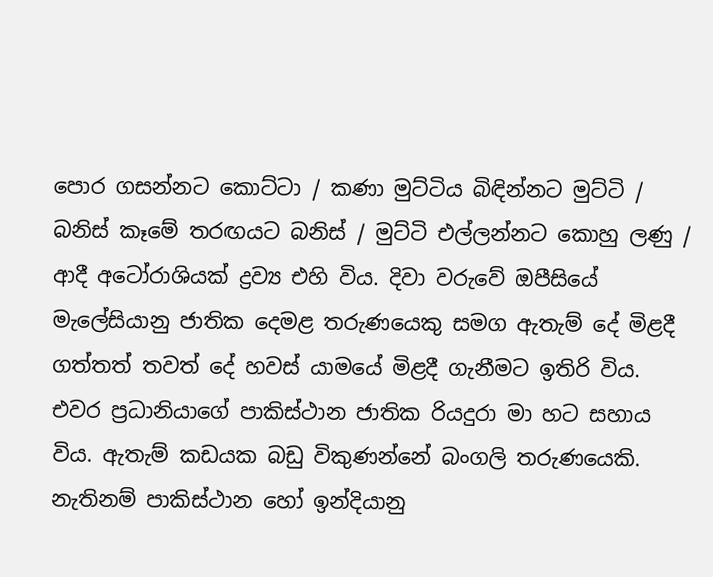පොර ගසන්නට කොට්ටා / කණා මුට්ටිය බිඳින්නට මුට්ටි / බනිස් කෑමේ තරඟයට බනිස් / මුට්ටි එල්ලන්නට කොහු ලණු / ආදී අටෝරාශියක් ද්‍රව්‍ය එහි විය. දිවා වරුවේ ඔපීසියේ මැලේසියානු ජාතික දෙමළ තරුණයෙකු සමග ඇතැම් දේ මිළදී ගත්තත් තවත් දේ හවස් යාමයේ මිළදී ගැනීමට ඉතිරි විය. එවර ප්‍රධානියාගේ පාකිස්ථාන ජාතික රියදුරා මා හට සහාය විය. ඇතැම් කඩයක බඩු විකුණන්නේ බංගලි තරුණයෙකි. නැතිනම් පාකිස්ථාන හෝ ඉන්දියානු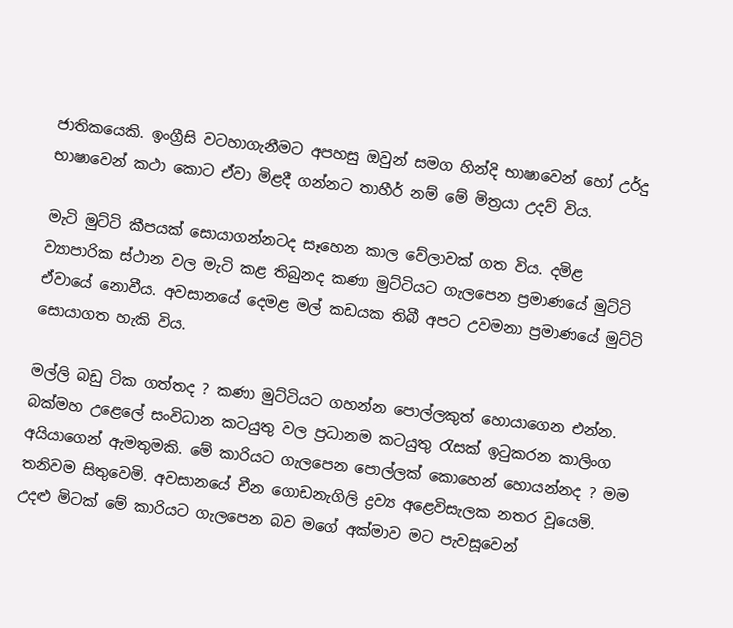ජාතිකයෙකි. ඉංග්‍රීසි වටහාගැනීමට අපහසු ඔවුන් සමග හින්දි භාෂාවෙන් හෝ උර්දු භාෂාවෙන් කථා කොට ඒවා මිළදී ගන්නට තාහීර් නම් මේ මිත්‍රයා උදව් විය.

මැටි මුට්ටි කීපයක් සොයාගන්නටද සෑහෙන කාල වේලාවක් ගත විය. දමිළ ව්‍යාපාරික ස්ථාන වල මැටි කළ තිබුනද කණා මුට්ටියට ගැලපෙන ප්‍රමාණයේ මුට්ටි ඒවායේ නොවීය. අවසානයේ දෙමළ මල් කඩයක තිබී අපට උවමනා ප්‍රමාණයේ මුට්ටි සොයාගත හැකි විය.

මල්ලි බඩු ටික ගත්තද ? කණා මුට්ටියට ගහන්න පොල්ලකුත් හොයාගෙන එන්න. බක්මහ උළෙලේ සංවිධාන කටයුතු වල ප්‍රධානම කටයුතු රැසක් ඉටුකරන කාලිංග අයියාගෙන් ඇමතුමකි. මේ කාරියට ගැලපෙන පොල්ලක් කොහෙන් හොයන්නද ? මම තනිවම සිතුවෙමි. අවසානයේ චීන ගොඩනැගිලි ද්‍රව්‍ය අළෙවිසැලක නතර වූයෙමි. උදළු මිටක් මේ කාරියට ගැලපෙන බව මගේ අක්මාව මට පැවසූවෙන්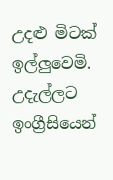උදළු මිටක් ඉල්ලුවෙමි. උදැල්ලට ඉංග්‍රීසියෙන්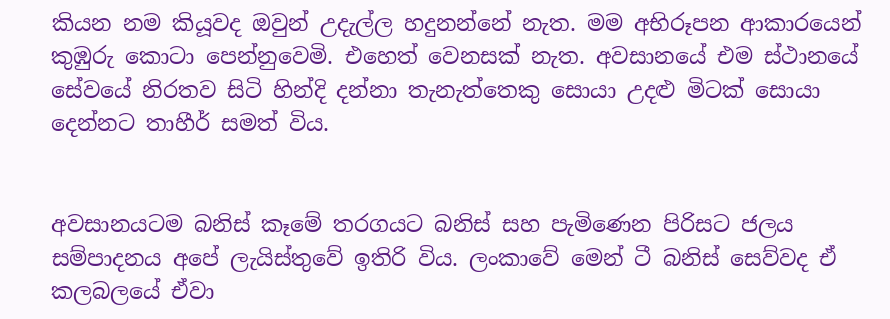කියන නම කියූවද ඔවුන් උදැල්ල හදුනන්නේ නැත. මම අභිරූපන ආකාරයෙන් කුඹුරු කොටා පෙන්නුවෙමි. එහෙත් වෙනසක් නැත. අවසානයේ එම ස්ථානයේ සේවයේ නිරතව සිටි හින්දි දන්නා තැනැත්තෙකු සොයා උදළු මිටක් සොයා දෙන්නට තාහීර් සමත් විය.


අවසානයටම බනිස් කෑමේ තරගයට බනිස් සහ පැමිණෙන පිරිසට ජලය සම්පාදනය අපේ ලැයිස්තුවේ ඉතිරි විය. ලංකාවේ මෙන් ටී බනිස් සෙව්වද ඒ කලබලයේ ඒවා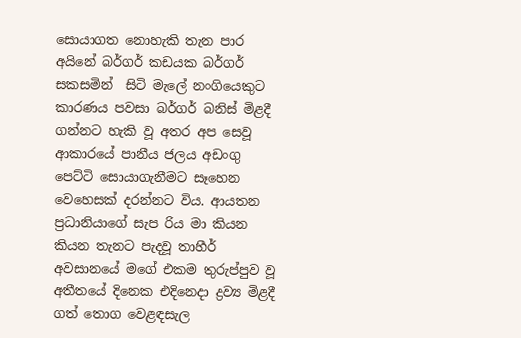සොයාගත නොහැකි තැන පාර අයිනේ බර්ගර් කඩයක බර්ගර් සකසමින්  සිටි මැලේ නංගියෙකුට කාරණය පවසා බර්ගර් බනිස් මිළදී ගන්නට හැකි වූ අතර අප සෙවූ ආකාරයේ පානීය ජලය අඩංගු පෙට්ටි සොයාගැනීමට සෑහෙන වෙහෙසක් දරන්නට විය. ආයතන ප්‍රධානියාගේ සැප රිය මා කියන කියන තැනට පැදවූ තාහීර් අවසානයේ මගේ එකම තුරුප්පුව වූ අතීතයේ දිනෙක එදිනෙදා ද්‍රව්‍ය මිළදී ගත් තොග වෙළඳසැල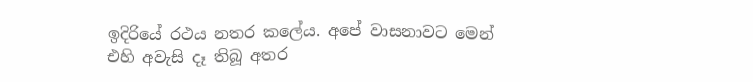ඉදිරියේ රථය නතර කලේය. අපේ වාසනාවට මෙන් එහි අවැසි දෑ තිබූ අතර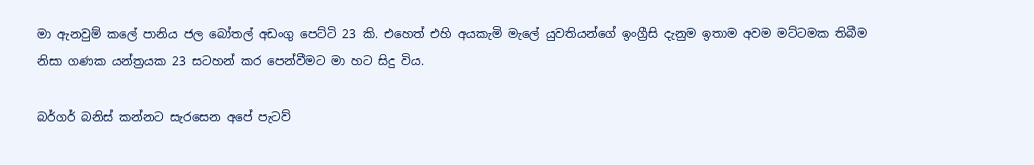මා ඇනවුම් කලේ පානිය ජල බෝතල් අඩංගු පෙට්ටි 23 කි. එහෙත් එහි අයකැමි මැලේ යුවතියන්ගේ ඉංග්‍රීසි දැනුම ඉතාම අවම මට්ටමක තිබීම නිසා ගණක යන්ත්‍රයක 23 සටහන් කර පෙන්වීමට මා හට සිදු විය.

බර්ගර් බනිස් කන්නට සැරසෙන අපේ පැටව්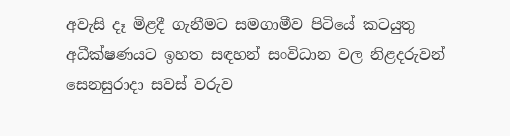අවැසි දෑ මිළදී ගැනීමට සමගාමීව පිටියේ කටයුතු අධීක්ෂණයට ඉහත සඳහන් සංවිධාන වල නිළදරුවන් සෙනසුරාදා සවස් වරුව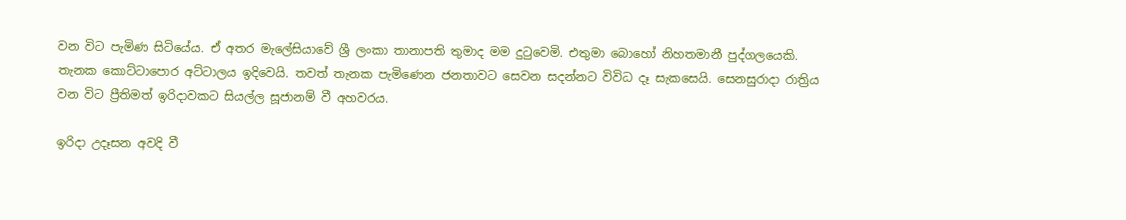වන විට පැමිණ සිටියේය. ඒ අතර මැලේසියාවේ ශ්‍රී ලංකා තානාපති තුමාද මම දුටුවෙමි. එතුමා බොහෝ නිහතමානී පුද්ගලයෙකි. තැනක කොට්ටාපොර අට්ටාලය ඉදිවෙයි. තවත් තැනක පැමිණෙන ජනතාවට සෙවන සදන්නට විවිධ දෑ සැකසෙයි. සෙනසුරාදා රාත්‍රිය වන විට ප්‍රීතිමත් ඉරිදාවකට සියල්ල සූජානම් වී අහවරය.

ඉරිදා උදෑසන අවදි වී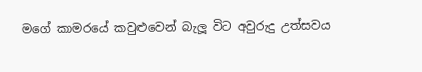මගේ කාමරයේ කවුළුවෙන් බැලූ විට අවුරුදු උත්සවය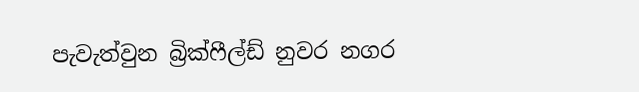පැවැත්වුන බ්‍රික්ෆීල්ඩ් නුවර නගර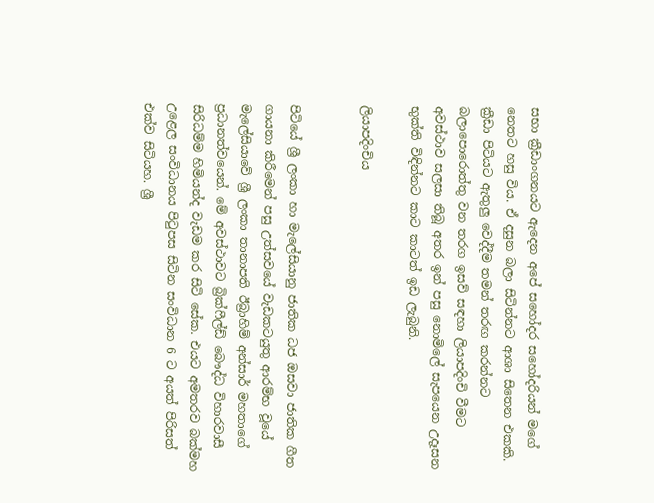සභා ක්‍රීඩාංගනයට ඇදෙන අපේ සහෝදර සහෝදරියන් මගේ නෙතට හසු විය. ඒ දසුන බලා සිටින්නට ආශා සිතෙන එකකි. ක්‍රීඩා පිටියට ඇතුලු වෙද්දීම තමන් තරඟ කරන්නට බලාපෙ‍ාරොත්තු වන තරග ඉසව් සඳහා ලියාපදිංචි වීමට අවස්ථාව සලසා තිබූ අතර ඉන් පසු නොමිලේ සැපයෙන උදෑසන භුක්ති විඳින්නට කාට කාටත් ඉඩ ලැබුනි.

ලියාපදිංචිය


පිටියේ ශ්‍රී ලංකා හා මැලේසියානු ජාතික ධජ ඔසවා ජාතික ගීත ගායනා කිරීමෙන් පසු උත්සවයේ වැඩකටයුතු ආරම්භ වූයේ මැලේසියාවේ ශ්‍රී ලංකා තානාපති ඊබ්‍රාහිම් අන්සාර් මහතාගේ ප්‍රධානත්වයෙන්. මේ අවස්ථාවට බ්‍රික්ෆීල්ඩ් බෞද්ධ විහාරවාසී සිරිධම්ම හිමියන්ද වැඩම කර සිටි සේක. එයට අමතරව බක්මහ උළෙල සංවිධානය පිටුපස සිටින සංවිධාන 6 ට අයත් පිරිසත් එක්ව සිටියහ. ශ්‍රී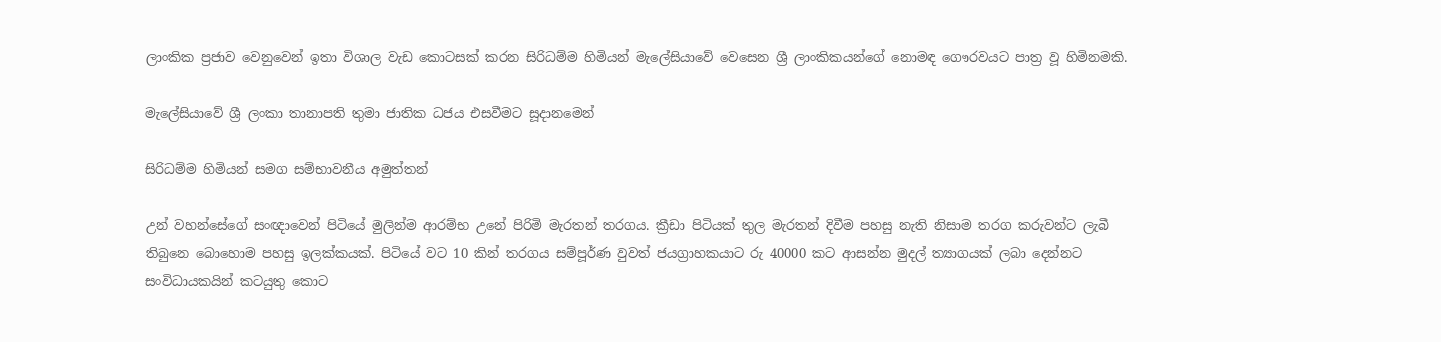ලාංකික ප්‍රජාව වෙනුවෙන් ඉතා විශාල වැඩ කොටසක් කරන සිරිධම්ම හිමියන් මැලේසියාවේ වෙසෙන ශ්‍රී ලාංකිකයන්ගේ නොමඳ ගෞරවයට පාත්‍ර වූ හිමිනමකි.

මැලේසියාවේ ශ්‍රී ලංකා තානාපති තුමා ජාතික ධජය එසවීමට සූදානමෙන්

සිරිධම්ම හිමියන් සමග සම්භාවනීය අමුත්තන්

උන් වහන්සේගේ සංඥාවෙන් පිටියේ මුලින්ම ආරම්භ උනේ පිරිමි මැරතන් තරගය. ක්‍රීඩා පිටියක් තුල මැරතන් දිවීම පහසු නැති නිසාම තරග කරුවන්ට ලැබී තිබුනෙ බොහොම පහසු ඉලක්කයක්. පිටියේ වට 10 කින් තරගය සම්පූර්ණ වුවත් ජයග්‍රාහකයාට රු 40000 කට ආසන්න මුදල් ත්‍යාගයක් ලබා දෙන්නට සංවිධායකයින් කටයුතු කොට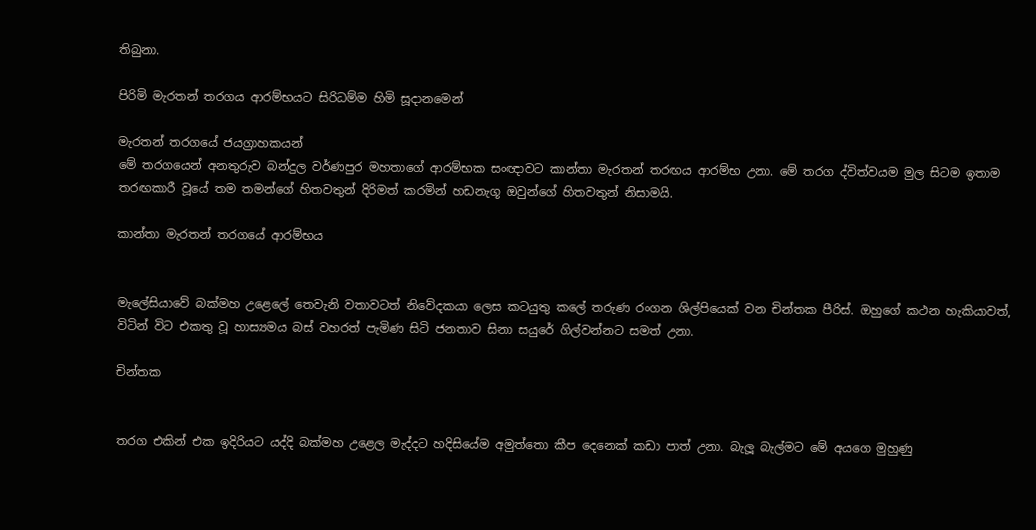තිබුනා.

පිරිමි මැරතන් තරගය ආරම්භයට සිරිධම්ම හිමි සූදානමෙන්

මැරතන් තරගයේ ජයග්‍රාහකයන්
මේ තරගයෙන් අනතුරුව බන්දුල වර්ණපුර මහතාගේ ආරම්භක සංඥාවට කාන්තා මැරතන් තරඟය ආරම්භ උනා. මේ තරග ද්විත්වයම මුල සිටම ඉතාම තරඟකාරී වූයේ තම තමන්ගේ හිතවතුන් දිරිමත් කරමින් හඩනැගූ ඔවුන්ගේ හිතවතුන් නිසාමයි.

කාන්තා මැරතන් තරගයේ ආරම්භය


මැලේසියාවේ බක්මහ උළෙලේ තෙවැනි වතාවටත් නිවේදකයා ලෙස කටයුතු කලේ තරුණ රංගන ශිල්පියෙක් වන චින්තක පීරිස්. ඔහුගේ කථන හැකියාවත්, විටින් විට එකතු වූ හාස්‍යමය බස් වහරත් පැමිණ සිටි ජනතාව සිනා සයුරේ ගිල්වන්නට සමත් උනා.

චින්තක


තරග එකින් එක ඉදිරියට යද්දි බක්මහ උළෙල මැද්දට හදිසියේම අමුත්තො කීප දෙනෙක් කඩා පාත් උනා. බැලූ බැල්මට මේ අයගෙ මුහුණු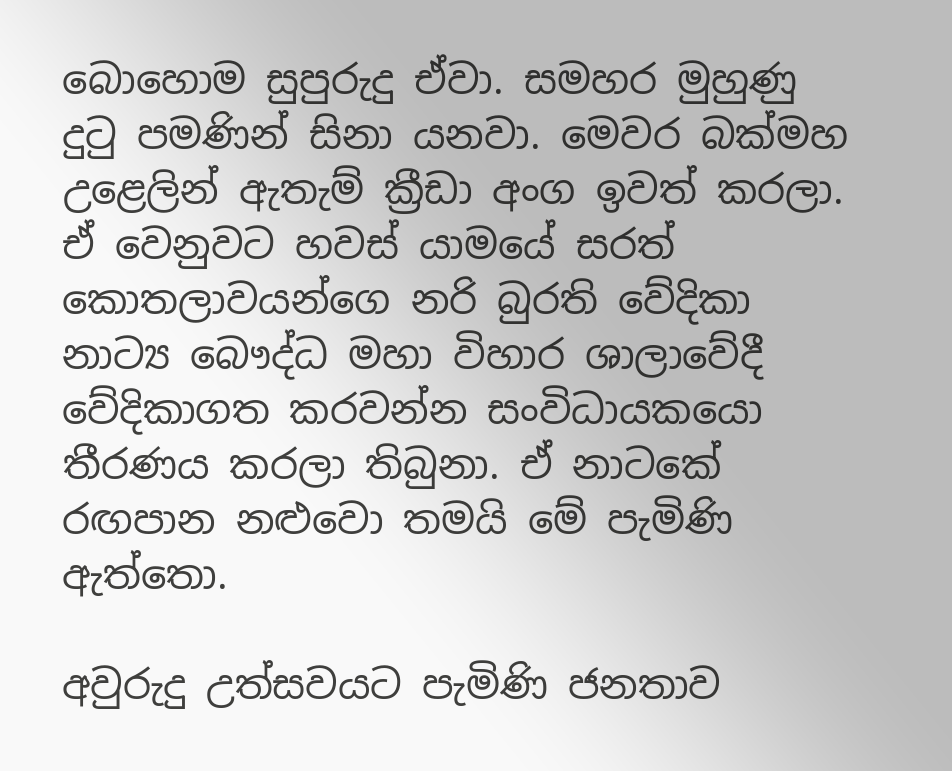බොහොම සුපුරුදු ඒවා. සමහර මුහුණු දුටු පමණින් සිනා යනවා. මෙවර බක්මහ උළෙලින් ඇතැම් ක්‍රීඩා අංග ඉවත් කරලා. ඒ වෙනුවට හවස් යාමයේ සරත් කොතලාවයන්ගෙ නරි බුරති වේදිකා නාට්‍ය බෞද්ධ මහා විහාර ශාලාවේදී වේදිකාගත කරවන්න සංවිධායකයො තීරණය කරලා තිබුනා. ඒ නාටකේ රඟපාන නළුවො තමයි මේ පැමිණි ඇත්තො.

අවුරුදු උත්සවයට පැමිණි ජනතාව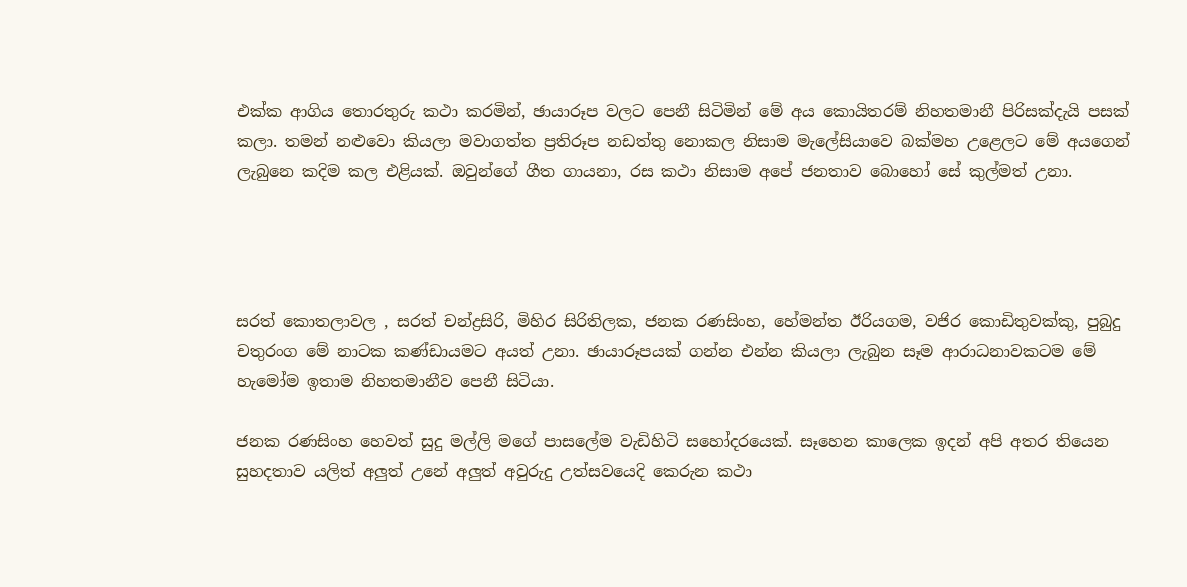එක්ක ආගිය තොරතුරු කථා කරමින්, ඡායාරූප වලට පෙනී සිටිමින් මේ අය කොයිතරම් නිහතමානී පිරිසක්දැයි පසක් කලා. තමන් නළුවො කියලා මවාගත්ත ප්‍රතිරූප නඩත්තු නොකල නිසාම මැලේසියාවෙ බක්මහ උළෙලට මේ අයගෙන් ලැබුනෙ කදිම කල එළියක්. ඔවුන්ගේ ගීත ගායනා, රස කථා නිසාම අපේ ජනතාව බොහෝ සේ කුල්මත් උනා.




සරත් කොතලාවල , සරත් චන්ද්‍රසිරි, මිහිර සිරිතිලක, ජනක රණසිංහ, හේමන්ත ඊරියගම, වජිර කොඩිතුවක්කු, පුබුදු චතුරංග මේ නාටක කණ්ඩායමට අයත් උනා. ඡායාරූපයක් ගන්න එන්න කියලා ලැබුන සෑම ආරාධනාවකටම මේ හැමෝම ඉතාම නිහතමානීව පෙනී සිටියා.

ජනක රණසිංහ හෙවත් සුදු මල්ලි මගේ පාසලේම වැඩිහිටි සහෝදරයෙක්. සෑහෙන කාලෙක ඉදන් අපි අතර තියෙන සුහදතාව යලිත් අලුත් උනේ අලුත් අවුරුදු උත්සවයෙදි කෙරුන කථා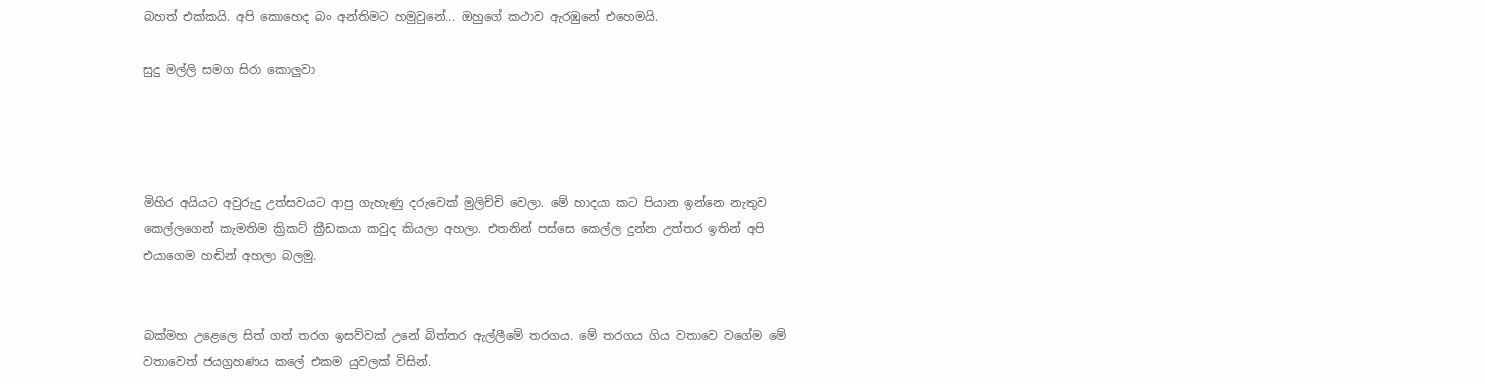බහත් එක්කයි. අපි කොහෙද බං අන්තිමට හමුවුනේ... ඔහුගේ කථාව ඇරඹුනේ එහෙමයි.

සුදු මල්ලි සමග සිරා කොලුවා




මිහිර අයියට අවුරුදු උත්සවයට ආපු ගැහැණු දරුවෙක් මුලිච්චි වෙලා. මේ හාදයා කට පියාන ඉන්නෙ නැතුව කෙල්ලගෙන් කැමතිම ක්‍රිකට් ක්‍රීඩකයා කවුද කියලා අහලා. එතනින් පස්සෙ කෙල්ල දුන්න උත්තර ඉතින් අපි එයාගෙම හඬින් අහලා බලමු.


බක්මහ උළෙලෙ සිත් ගත් තරග ඉසව්වක් උනේ බිත්තර ඇල්ලීමේ තරගය. මේ තරගය ගිය වතාවෙ වගේම මේ වතාවෙත් ජයග්‍රහණය කලේ එකම යුවලක් විසින්.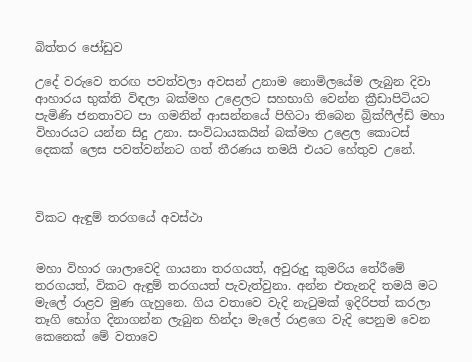බිත්තර ජෝඩුව

උදේ වරුවෙ තරඟ පවත්වලා අවසන් උනාම නොමිලයේම ලැබුන දිවා ආහාරය භුක්ති විඳලා බක්මහ උළෙලට සහභාගි වෙන්න ක්‍රීඩාපිටියට පැමිණි ජනතාවට පා ගමනින් ආසන්නයේ පිහිටා තිබෙන බ්‍රික්ෆීල්ඩ් මහා විහාරයට යන්න සිදු උනා. සංවිධායකයින් බක්මහ උළෙල කොටස් දෙකක් ලෙස පවත්වන්නට ගත් තීරණය තමයි එයට හේතුව උනේ.



විකට ඇඳුම් තරගයේ අවස්ථා


මහා විහාර ශාලාවෙදි ගායනා තරගයත්, අවුරුදු කුමරිය තේරීමේ තරගයත්, විකට ඇඳුම් තරගයත් පැවැත්වුනා. අන්න එතැනදි තමයි මට මැලේ රාළව මුණ ගැහුනෙ. ගිය වතාවෙ වැදි නැටුමක් ඉදිරිපත් කරලා තෑගි භෝග දිනාගන්න ලැබුන හින්දා මැලේ රාළගෙ වැදි පෙනුම වෙන කෙනෙක් මේ වතාවෙ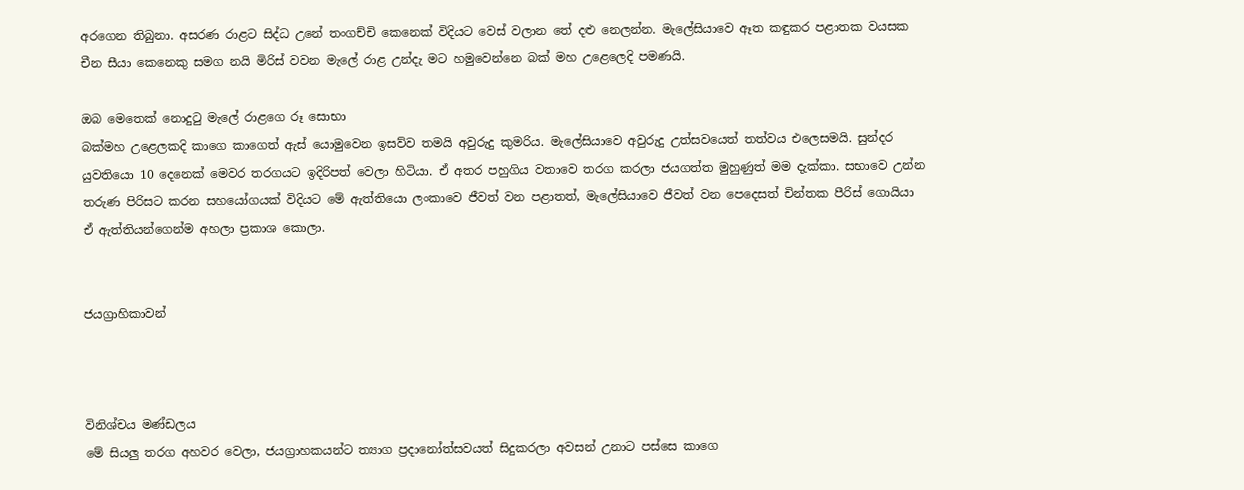අරගෙන තිබුනා. අසරණ රාළට සිද්ධ උනේ තංගච්චි කෙනෙක් විදියට වෙස් වලාන තේ දළු නෙලන්න. මැලේසියාවෙ ඈත කඳුකර පළාතක වයසක චීන සීයා කෙනෙකු සමග නයි මිරිස් වවන මැලේ රාළ උන්දැ මට හමුවෙන්නෙ බක් මහ උළෙලෙදි පමණයි.

ඔබ මෙතෙක් නොදුටු මැලේ රාළගෙ රූ සොභා
බක්මහ උළෙලකදි කාගෙ කාගෙත් ඇස් යොමුවෙන ඉසව්ව තමයි අවුරුදු කුමරිය. මැලේසියාවෙ අවුරුදු උත්සවයෙත් තත්වය එලෙසමයි. සුන්දර යුවතියො 10 දෙනෙක් මෙවර තරගයට ඉදිරිපත් වෙලා හිටියා. ඒ අතර පහුගිය වතාවෙ තරග කරලා ජයගත්ත මුහුණුත් මම දැක්කා. සභාවෙ උන්න තරුණ පිරිසට කරන සහයෝගයක් විදියට මේ ඇත්තියො ලංකාවෙ ජීවත් වන පළාතත්, මැලේසියාවෙ ජීවත් වන පෙදෙසත් චින්තක පීරිස් ගොයියා ඒ ඇත්තියන්ගෙන්ම අහලා ප්‍රකාශ කොලා.


ජයග්‍රාහිකාවන්



විනිශ්චය මණ්ඩලය
මේ සියලු තරග අහවර වෙලා, ජයග්‍රාහකයන්ට ත්‍යාග ප්‍රදානෝත්සවයත් සිදුකරලා අවසන් උනාට පස්සෙ කාගෙ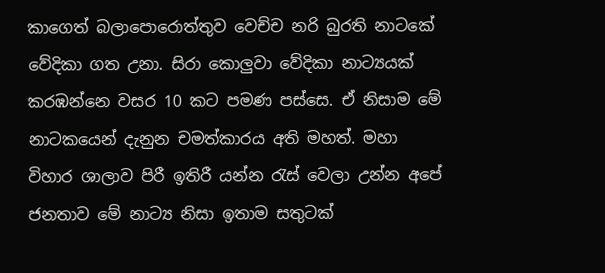කාගෙත් බලාපොරොත්තුව වෙච්ච නරි බුරති නාටකේ වේදිකා ගත උනා. සිරා කොලුවා වේදිකා නාට්‍යයක් කරඹන්නෙ වසර 10 කට පමණ පස්සෙ. ඒ නිසාම මේ නාටකයෙන් දැනුන චමත්කාරය අති මහත්. මහා විහාර ශාලාව පිරී ඉතිරී යන්න රැස් වෙලා උන්න අපේ ජනතාව මේ නාට්‍ය නිසා ඉතාම සතුටක්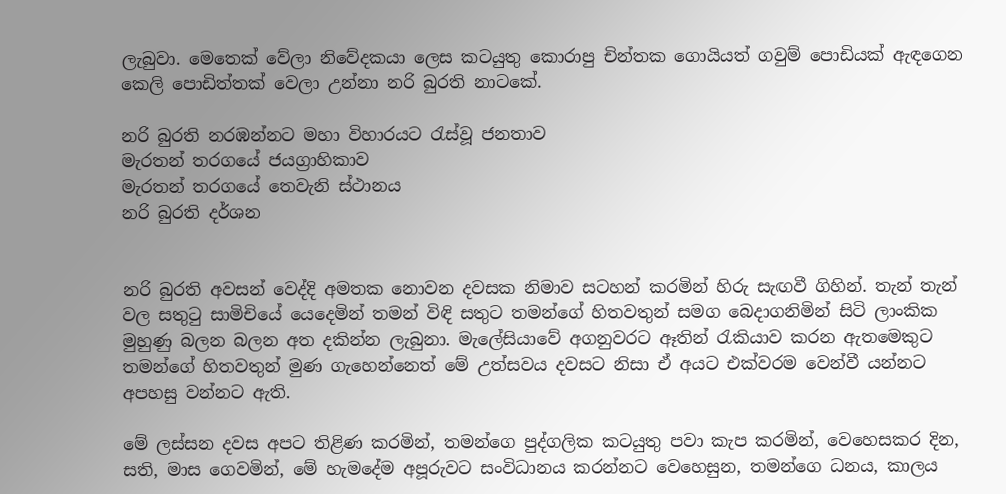ලැබුවා. මෙතෙක් වේලා නිවේදකයා ලෙස කටයුතු කොරාපු චින්තක ගොයියත් ගවුම් පොඩියක් ඇඳගෙන කෙලි පොඩිත්තක් වෙලා උන්නා නරි බුරති නාටකේ.

නරි බුරති නරඹන්නට මහා විහාරයට රැස්වූ ජනතාව
මැරතන් තරගයේ ජයග්‍රාහිකාව
මැරතන් තරගයේ තෙවැනි ස්ථානය
නරි බුරති දර්ශන


නරි බුරති අවසන් වෙද්දි අමතක නොවන දවසක නිමාව සටහන් කරමින් හිරු සැඟවී ගිහින්. තැන් තැන් වල සතුටු සාමිචියේ යෙදෙමින් තමන් විඳි සතුට තමන්ගේ හිතවතුන් සමග බෙදාගනිමින් සිටි ලාංකික මුහුණු බලන බලන අත දකින්න ලැබුනා. මැලේසියාවේ අගනුවරට ඈතින් රැකියාව කරන ඇතමෙකුට තමන්ගේ හිතවතුන් මුණ ගැහෙන්නෙත් මේ උත්සවය දවසට නිසා ඒ අයට එක්වරම වෙන්වී යන්නට අපහසු වන්නට ඇති.

මේ ලස්සන දවස අපට තිළිණ කරමින්, තමන්ගෙ පුද්ගලික කටයුතු පවා කැප කරමින්, වෙහෙසකර දින, සති, මාස ගෙවමින්, මේ හැමදේම අපූරුවට සංවිධානය කරන්නට වෙහෙසුන, තමන්ගෙ ධනය, කාලය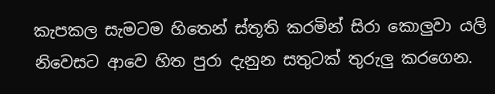කැපකල සැමටම හිතෙන් ස්තූති කරමින් සිරා කොලුවා යලි නිවෙසට ආවෙ හිත පුරා දැනුන සතුටක් තුරුලු කරගෙන.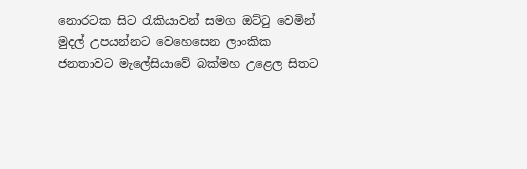නොරටක සිට රැකියාවන් සමග ඔට්ටු වෙමින් මුදල් උපයන්නට වෙහෙසෙන ලාංකික ජනතාවට මැලේසියාවේ බක්මහ උළෙල සිතට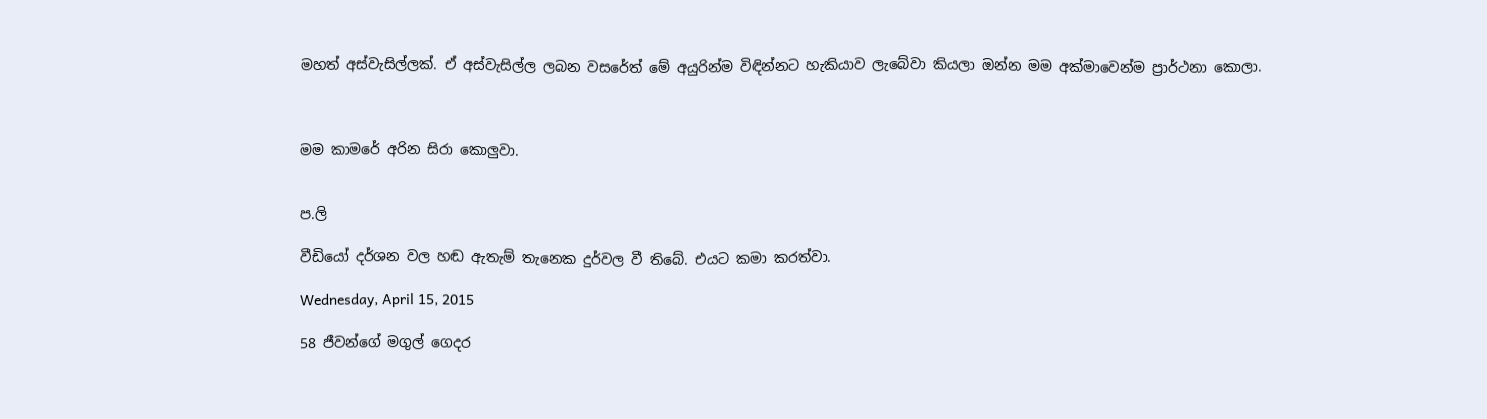මහත් අස්වැසිල්ලක්. ඒ අස්වැසිල්ල ලබන වසරේත් මේ අයුරින්ම විඳින්නට හැකියාව ලැබේවා කියලා ඔන්න මම අක්මාවෙන්ම ප්‍රාර්ථනා කොලා.



මම කාමරේ අරින සිරා කොලුවා.


ප.ලි

වීඩියෝ දර්ශන වල හඬ ඇතැම් තැනෙක දුර්වල වී තිබේ. එයට කමා කරත්වා.

Wednesday, April 15, 2015

58 ජීවන්ගේ මගුල් ගෙදර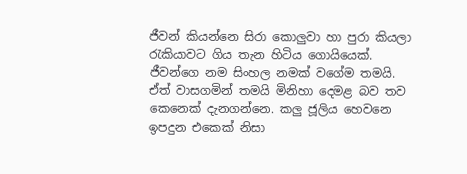ජීවන් කියන්නෙ සිරා කොලුවා හා පුරා කියලා රැකියාවට ගිය තැන හිටිය ගොයියෙක්. ජීවන්ගෙ නම සිංහල නමක් වගේම තමයි. ඒත් වාසගමින් තමයි මිනිහා දෙමළ බව තව කෙනෙක් දැනගන්නෙ. කලු ජූලිය හෙවනෙ ඉපදුන එකෙක් නිසා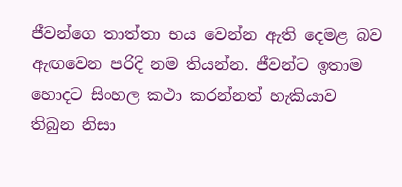ජීවන්ගෙ තාත්තා භය වෙන්න ඇති දෙමළ බව ඇඟවෙන පරිදි නම තියන්න. ජීවන්ට ඉතාම හොදට සිංහල කථා කරන්නත් හැකියාව තිබුන නිසා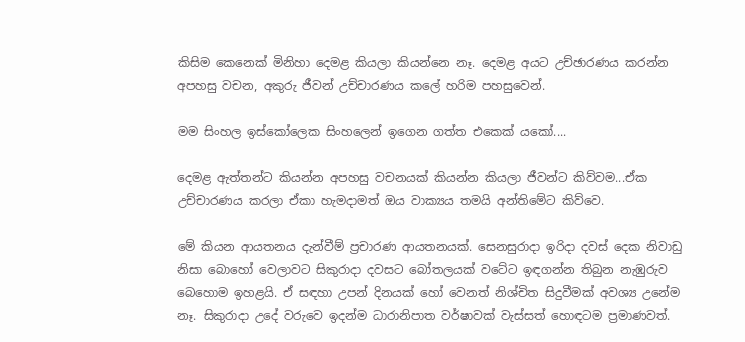කිසිම කෙනෙක් මිනිහා දෙමළ කියලා කියන්නෙ නෑ. දෙමළ අයට උච්ඡාරණය කරන්න අපහසු වචන, අකුරු ජීවන් උච්චාරණය කලේ හරිම පහසුවෙන්.

මම සිංහල ඉස්කෝලෙක සිංහලෙන් ඉගෙන ගත්ත එකෙක් යකෝ....

දෙමළ ඇත්තන්ට කියන්න අපහසු වචනයක් කියන්න කියලා ජීවන්ට කිව්වම...ඒක උච්චාරණය කරලා ඒකා හැමදාමත් ඔය වාක්‍යය තමයි අන්තිමේට කිව්වෙ.

මේ කියන ආයතනය දැන්වීම් ප්‍රචාරණ ආයතනයක්. සෙනසුරාදා ඉරිදා දවස් දෙක නිවාඩු නිසා බොහෝ වෙලාවට සිකුරාදා දවසට බෝතලයක් වටේට ඉඳගන්න තිබුන නැඹුරුව බෙහොම ඉහළයි. ඒ සඳහා උපන් දිනයක් හෝ වෙනත් නිශ්චිත සිදුවීමක් අවශ්‍ය උනේම නෑ. සිකුරාදා උදේ වරුවෙ ඉදන්ම ධාරානිපාත වර්ෂාවක් වැස්සත් හොඳටම ප්‍රමාණවත්.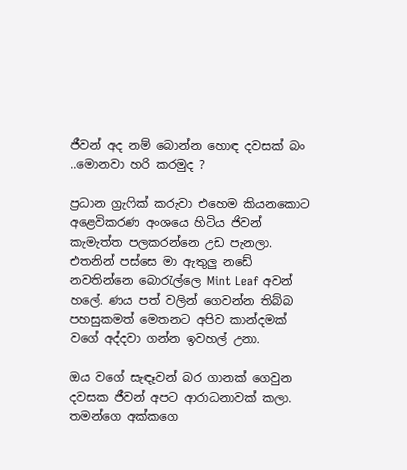ජීවන් අද නම් බොන්න හොඳ දවසක් බං ..මොනවා හරි කරමුද ?

ප්‍රධාන ග්‍රැෆික් කරුවා එහෙම කියනකොට අළෙවිකරණ අංශයෙ හිටිය ජිවන් කැමැත්ත පලකරන්නෙ උඩ පැනලා. එතනින් පස්ස‍ෙ මා ඇතුලු නඩේ නවතින්නෙ බොරැල්ලෙ Mint Leaf අවන් හලේ. ණය පත් වලින් ගෙවන්න තිබ්බ පහසුකමත් මෙතනට අපිව කාන්දමක් වගේ අද්දවා ගන්න ඉවහල් උනා.

ඔය වගේ සැඳෑවන් බර ගානක් ගෙවුන දවසක ජීවන් අපට ආරාධනාවක් කලා. තමන්ගෙ අක්කගෙ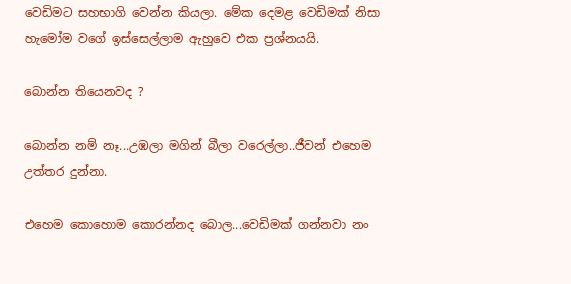වෙඩිමට සහභාගි වෙන්න කියලා. මේක දෙමළ වෙඩිමක් නිසා හැමෝම වගේ ඉස්සෙල්ලාම ඇහුවෙ එක ප්‍රශ්නයයි.

බොන්න තියෙනවද ?

බොන්න නම් නෑ...උඹලා මගින් බීලා වරෙල්ලා..ජීවන් එහෙම උත්තර දුන්නා.

එහෙම කොහොම කොරන්නද බොල...වෙඩිමක් ගන්නවා නං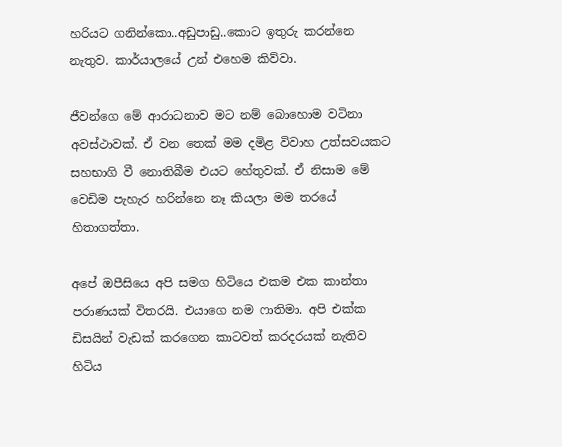හරියට ගනින්කො..අඩුපාඩු..කොට ඉතුරු කරන්නෙ නැතුව. කාර්යාලයේ උන් එහෙම කිව්වා.

ජීවන්ගෙ මේ ආරාධනාව මට නම් බොහොම වටිනා අවස්ථාවක්. ඒ වන තෙක් මම දමිළ විවාහ උත්සවයකට සහභාගි වී නොතිබීම එයට හේතුවක්. ඒ නිසාම මේ වෙඩිම පැහැර හරින්නෙ නෑ කියලා මම තරයේ හිතාගත්තා.

අපේ ඔපීසියෙ අපි සමග හිටියෙ එකම එක කාන්තා පරාණයක් විතරයි. එයාගෙ නම ෆාතිමා. අපි එක්ක ඩිසයින් වැඩක් කරගෙන කාටවත් කරදරයක් නැතිව හිටිය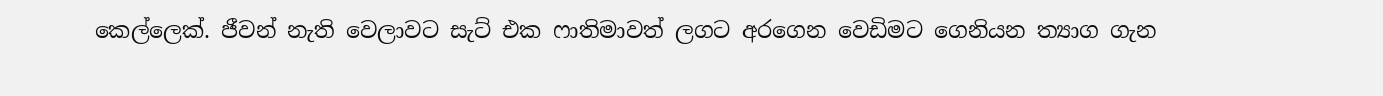කෙල්ලෙක්. ජීවන් නැති වෙලාවට සැට් එක ෆාතිමාවත් ලගට අරගෙන වෙඩිමට ගෙනියන ත්‍යාග ගැන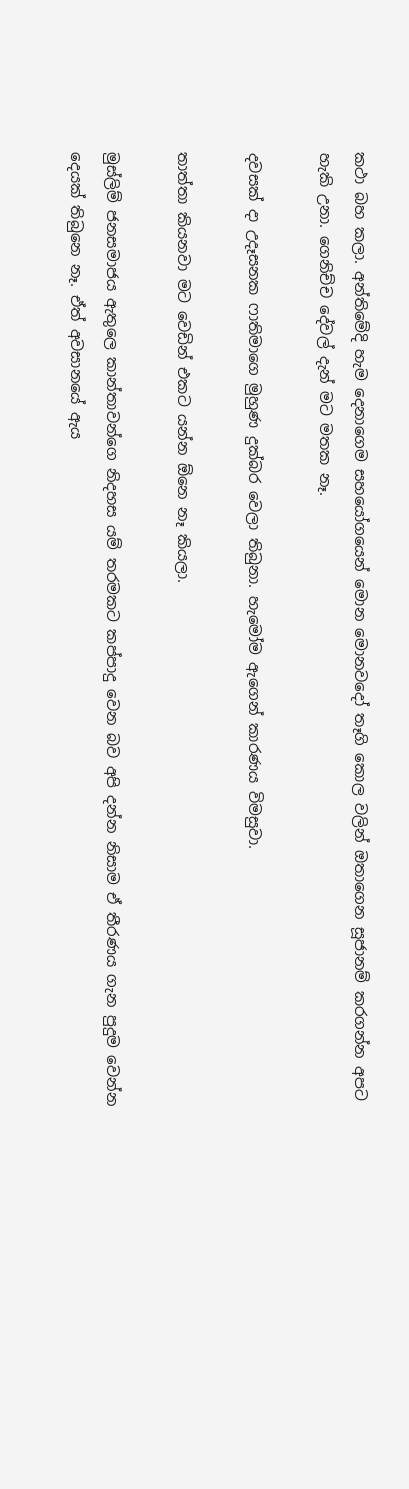කථා බහ කලා. අන්තිමේදි හැම දෙනාගෙම සහයෝගයෙන් මොන මොනවදෝ තෑගි කොල වලින් ඔතාගෙන සූජානම් කරගන්න අපට හැකි උනා. ගෙනිච්ච දේවල් දැන් මට මතක නෑ.

දවසක් දා උදෑසනක ෆාතිමාගෙ මුහුණ දුක්බර වෙලා තිබුනා. හැමෝම ඇගෙන් කාරණය විමසුවා.

තාත්තා කියනවා මට වෙඩින් එකට යන්න ඕනෙ නෑ කියලා.

මුස්ලිම් ජනසමාජය ඇතුලෙ කාන්තාවන්ගෙ නිදහස යම් තරමකට කප්පාදු වෙන බව අපි දන්න නිසාම ඒ තීරණය ගැන පුදුම වෙන්න දෙයක් තිබුනෙ නෑ. ඒත් අවසානයේ ඇය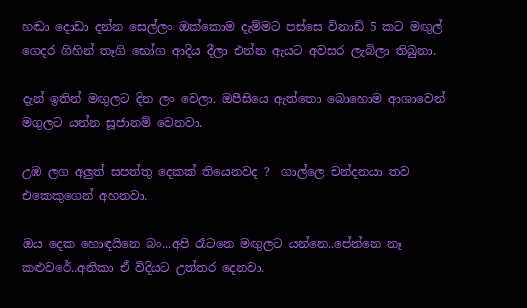හඬා දොඩා දන්න සෙල්ලං ඔක්කොම දැම්මට පස්සෙ විනාඩි 5 කට මඟුල් ගෙදර ගිහින් තෑගි භෝග ආදිය දීලා එන්න ඇයට අවසර ලැබිලා තිබුනා.

දැන් ඉතින් මඟුලට දින ලං වෙලා. ඔපීසියෙ ඇත්තො බොහොම ආශාවෙන් මගුලට යන්න සූජානම් වෙනවා.

උඹ ලග අලුත් සපත්තු දෙකක් තියෙනවද ?  ගාල්ලෙ චන්දනයා තව එකෙකුගෙන් අහනවා.

ඔය දෙක හොඳයිනෙ බං...අපි රෑටනෙ මඟුලට යන්නෙ..පේන්නෙ නෑ කළුවරේ..අනිකා ඒ විදියට උත්තර දෙනවා.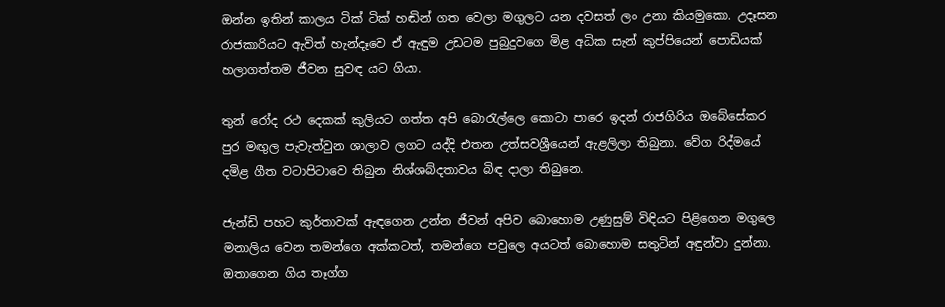ඔන්න ඉතින් කාලය ටික් ටික් හඬින් ගත වෙලා මගුලට යන දවසත් ලං උනා කියමුකො. උදෑසන රාජකාරියට ඇවිත් හැන්දෑවෙ ඒ ඇඳුම උඩටම පුබුදුවගෙ මිළ අධික සැන් කුප්පියෙන් පොඩියක් හලාගත්තම ජීවන සුවඳ යට ගියා.

තුන් රෝද රථ දෙකක් කුලියට ගත්ත අපි බොරැල්ලෙ කොටා පාරෙ ඉදන් රාජගිරිය ඔබේසේකර පුර මඟුල පැවැත්වුන ශාලාව ලගට යද්දි එතන උත්සවශ්‍රීයෙන් ඇළලිලා තිබුනා. වේග රිද්ම‍යේ දමිළ ගීත වටාපිටාවෙ තිබුන නිශ්ශබ්දතාවය බිඳ දාලා තිබුනෙ.

ජැන්ඩි පහට කුර්තාවක් ඇඳගෙන උන්න ජීවන් අපිව බොහොම උණුසුම් විඳියට පිළිගෙන මගුලෙ මනාලිය වෙන තමන්ගෙ අක්කටත්, තමන්ගෙ පවුලෙ අයටත් බොහොම සතුටින් අඳුන්වා දුන්නා. ඔතාගෙන ගිය තෑග්ග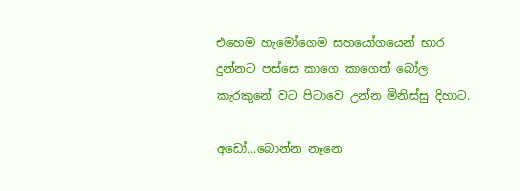එහෙම හැමෝගෙම සහයෝගයෙන් භාර දුන්නට පස්සෙ කාගෙ කාගෙත් බෝල කැරකුනේ වට පිටාවෙ උන්න මිනිස්සු දිහාට.

අඩෝ...බොන්න නෑනෙ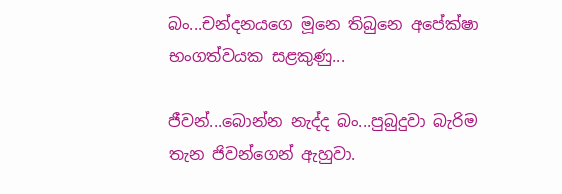බං...චන්දනයගෙ මූනෙ තිබුනෙ අපේක්ෂා භංගත්වයක සළකුණු...

ජීවන්...බොන්න නැද්ද බං...පුබුදුවා බැරිම තැන ජිවන්ගෙන් ඇහුවා.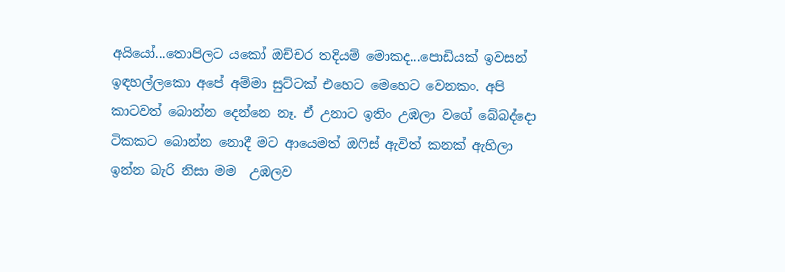අයියෝ...තොපිලට යකෝ ඔච්චර තදියම් මොකද...පොඩියක් ඉවසන් ඉඳහල්ලකො අපේ අම්මා සුට්ටක් එහෙට මෙහෙට වෙනකං. අපි කාටවත් බොන්න දෙන්නෙ නෑ. ඒ උනාට ඉතිං උඹලා වගේ බේබද්දො ටිකකට බොන්න නොදී මට ආයෙමත් ඔෆිස් ඇවිත් කනක් ඇහිලා ඉන්න බැරි නිසා මම  උඹලව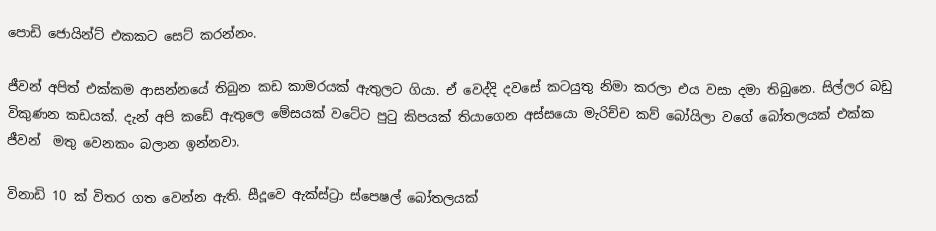පොඩි ජොයින්ට් එකකට සෙට් කරන්නං.

ජීවන් අපිත් එක්කම ආසන්නයේ තිබුන කඩ කාමරයක් ඇතුලට ගියා. ඒ වෙද්දි දවසේ කටයුතු නිමා කරලා එය වසා දමා තිබුනෙ. සිල්ලර බඩු විකුණන කඩයක්. දැන් අපි කඩේ ඇතුලෙ මේසයක් වටේට පුටු කිපයක් තියාගෙන අස්සයො මැරිච්ච කව් බෝයිලා වගේ බෝතලයක් එක්ක ජීවන්  මතු වෙනකං බලාන ඉන්නවා.

විනාඩි 10 ක් විතර ගත වෙන්න ඇති. සීදූවෙ ඇක්ස්ට්‍රා ස්පෙෂල් බෝතලයක්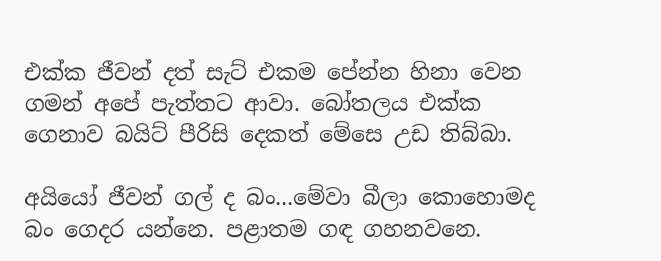එක්ක ජීවන් දත් සැට් එකම පේන්න හිනා වෙන ගමන් අපේ පැත්තට ආවා. බෝතලය එක්ක ගෙනාව බයිට් පීරිසි දෙකත් මේසෙ උඩ තිබ්බා.

අයියෝ ජීවන් ගල් ද බං...මේවා බීලා කොහොමද බං ගෙදර යන්නෙ. පළාතම ගඳ ගහනවනෙ.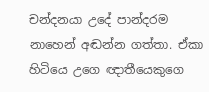චන්දනයා උදේ පාන්දරම නාහෙන් අඬන්න ගත්තා. ඒකා හිටියෙ උගෙ ඥාතීයෙකුගෙ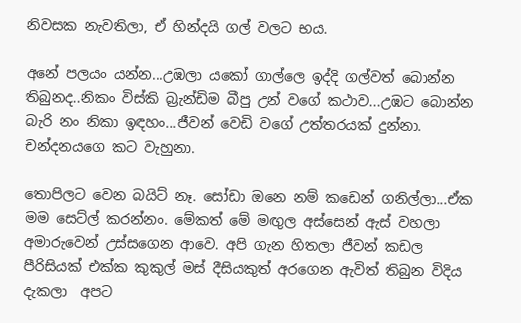නිවසක නැවතිලා, ඒ හින්දයි ගල් වලට භය.

අනේ පලයං යන්න...උඹලා යකෝ ගාල්ලෙ ඉද්දි ගල්වත් බොන්න තිබුනද..නිකං විස්කි බ්‍රැන්ඩිම බීපු උන් වගේ කථාව...උඹට බොන්න බැරි නං නිකා ඉඳහං...ජීවන් වෙඩි වගේ උත්තරයක් දුන්නා. චන්දනයගෙ කට වැහුනා.

තොපිලට වෙන බයිට් නෑ. සෝඩා ඔනෙ නම් කඩෙන් ගනිල්ලා...ඒක මම සෙට්ල් කරන්නං. මේකත් මේ මඟුල අස්සෙන් ඇස් වහලා අමාරුවෙන් උස්සගෙන ආවෙ. අපි ගැන හිතලා ජීවන් කඩල පීරිසියක් එක්ක කුකුල් මස් දීසියකුත් අරගෙන ඇවිත් තිබුන විදිය දැකලා  අපට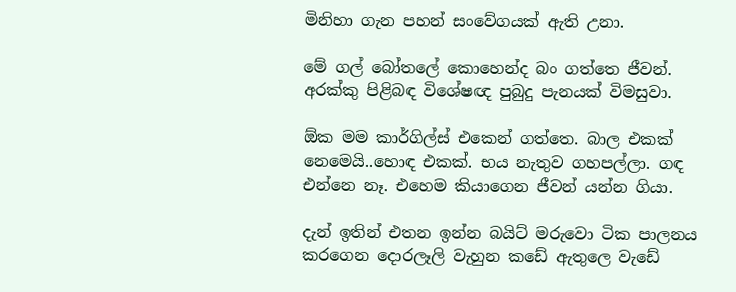මිනිහා ගැන පහන් සංවේගයක් ඇති උනා.

මේ ගල් බෝතලේ කොහෙන්ද බං ගත්තෙ ජීවන්. අරක්කු පිළිබඳ විශේෂඥ පුබුදු පැනයක් විමසුවා.

ඕක මම කාර්ගිල්ස් එකෙන් ගත්තෙ. බාල එකක් නෙමෙයි..හොඳ එකක්. භය නැතුව ගහපල්ලා. ගඳ එන්නෙ නෑ. එහෙම කියාගෙන ජීවන් යන්න ගියා.

දැන් ඉතින් එතන ඉන්න බයිට් මරුවො ටික පාලනය කරගෙන දොරලෑලි වැහුන කඩේ ඇතුලෙ ව‍ැඩේ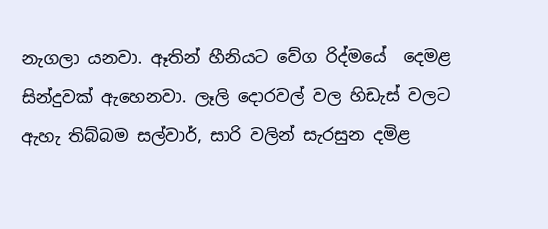නැගලා යනවා. ඈතින් හීනියට වේග රිද්මයේ  දෙමළ සින්දුවක් ඇහෙනවා. ලෑලි දොරවල් වල හිඩැස් වලට ඇහැ තිබ්බම සල්වාර්, සාරි වලින් සැරසුන දමිළ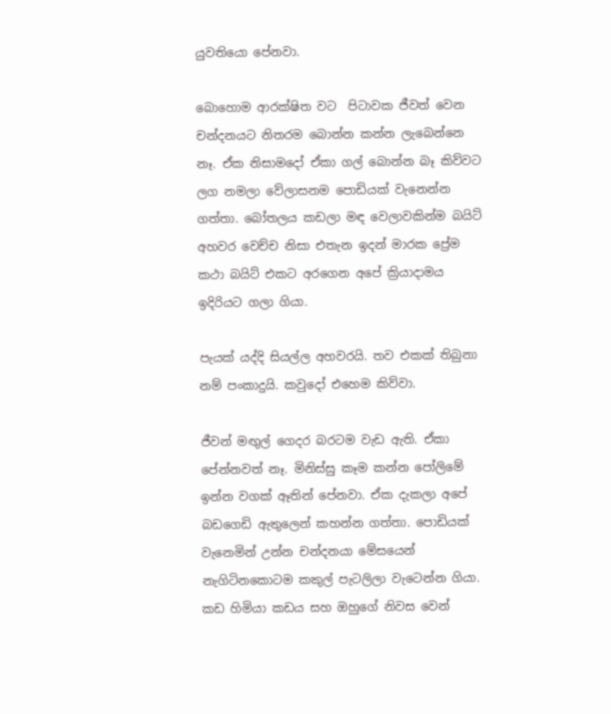යුවතියො පේනවා.

බොහොම ආරක්ෂිත වට  පිටාවක ජීවත් වෙන චන්දනයට නිතරම බොන්න කන්න ලැබෙන්නෙ නෑ. ඒක නිසාමදෝ ඒකා ගල් බොන්න බෑ කිව්වට ලග නමලා වේලාසනම පොඩියක් වැනෙන්න ගත්තා. බෝතලය කඩලා මඳ වෙලාවකින්ම බයිට් අහවර වෙච්ච නිසා එතැන ඉදන් මාරක ප්‍රේම කථා බයිට් එකට අරගෙන අපේ ක්‍රියාදාමය ඉදිරියට ගලා ගියා.

පැයක් යද්දි සියල්ල අහවරයි. තව එකක් තිබුනා නම් පංකාදුයි. කවුදෝ එහෙම කිව්වා.

ජීවන් මඟුල් ගෙදර බරටම වැඩ ඇති. ඒකා පේන්නවත් නෑ. මිනිස්සු කෑම කන්න පෝලිමේ ඉන්න වගක් ඈතින් පේනවා. ඒක දැකලා අපේ බඩගෙඩි ඇතුලෙන් කහන්න ගත්තා. පොඩියක් වැනෙමින් උන්න චන්දනයා මේසයෙන් නැගිටිනකොටම කකුල් පැටලිලා වැ‍ටෙන්න ගියා. කඩ හිමියා කඩය සහ ඔහුගේ නිවස වෙන්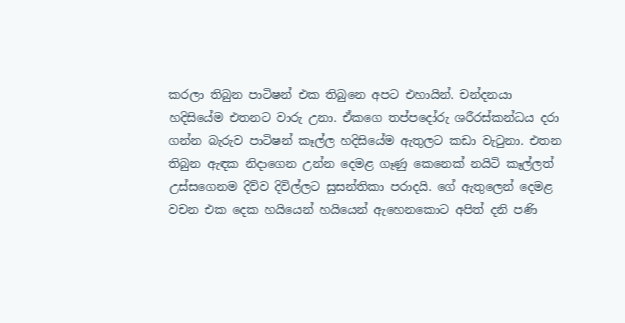කරලා තිබුන පාටිෂන් එක තිබුනෙ අපට එහායින්. චන්දනයා හදිසියේම එතනට වාරු උනා. ඒකගෙ තප්පදෝරු ශරීරස්කන්ධය දරා ගන්න බැරුව පාටිෂන් කෑල්ල හදිසියේම ඇතුලට කඩා වැටුනා. එතන තිබුන ඇඳක නිදාගෙන උන්න දෙමළ ගෑණු කෙනෙක් නයිටි කෑල්ලත් උස්සගෙනම දිව්ව දිවිල්ලට සුසන්තිකා පරාදයි. ගේ ඇතුලෙන් දෙමළ වචන එක දෙක හයියෙන් හයියෙන් ඇහෙනකොට අපිත් දනි පණි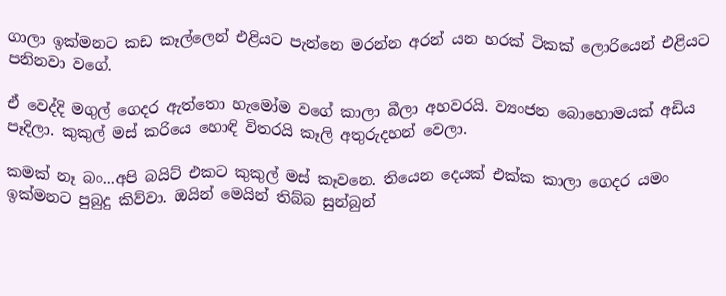ගාලා ඉක්මනට කඩ කෑල්ලෙන් එළියට පැන්නෙ මරන්න අරන් යන හරක් ටිකක් ලොරියෙන් එළියට පනිනවා වගේ.

ඒ වෙද්දි මගුල් ගෙදර ඇත්තො හැමෝම වගේ කාලා බීලා අහවරයි. ව්‍යංජන බොහොමයක් අඩිය පෑදිලා. කුකුල් මස් කරියෙ හොඳි විතරයි කෑලි අතුරුදහන් වෙලා.

කමක් නෑ බං...අපි බයිට් එකට කුකුල් මස් කෑවනෙ. තියෙන දෙයක් එක්ක කාලා ගෙදර යමං ඉක්මනට පුබුදු කිව්වා. ඔයින් මෙයින් තිබ්බ සුන්බුන්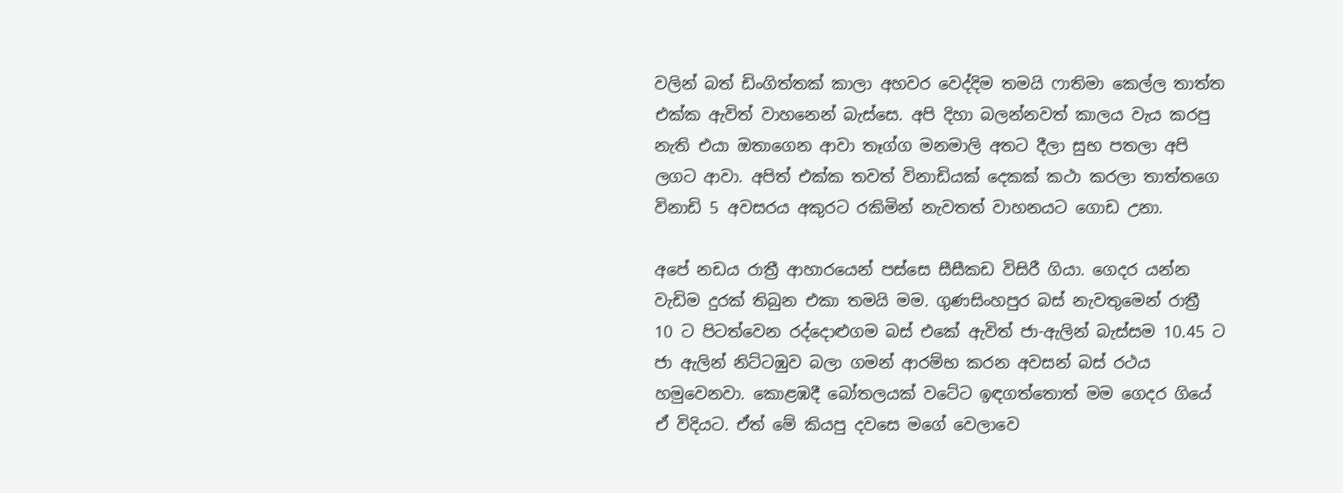වලින් බත් ඩිංගිත්තක් කාලා අහවර වෙද්දිම තමයි ෆාතිමා කෙල්ල තාත්ත එක්ක ඇවිත් වාහනෙන් බැස්සෙ. අපි දිහා බලන්නවත් කාලය වැය කරපු නැති එයා ඔතාගෙන ආවා තෑග්ග මනමාලි අතට දීලා සුභ පතලා අපි ලගට ආවා. අපිත් එක්ක තවත් විනාඩියක් දෙකක් කථා කරලා තාත්තගෙ විනාඩි 5 අවසරය අකුරට රකිමින් නැවතත් වාහනයට ගොඩ උනා.

අපේ නඩය රාත්‍රී ආහාරයෙන් පස්සෙ සීසීකඩ විසිරී ගියා. ගෙදර යන්න වැඩිම දුරක් තිබුන එකා තමයි මම. ගුණසිංහපුර බස් නැවතුමෙන් රාත්‍රී 10 ට පිටත්වෙන රද්දොළුගම බස් එකේ ඇවිත් ජා-ඇලින් බැස්සම 10.45 ට ජා ඇලින් නිට්ටඹුව බලා ගමන් ආරම්භ කරන අවසන් බස් රථය හමුවෙනවා. කොළඹදී බෝතලයක් වටේට ඉඳගත්තොත් මම ගෙදර ගියේ ඒ විදියට. ඒත් මේ කියපු දවසෙ මගේ වෙලාවෙ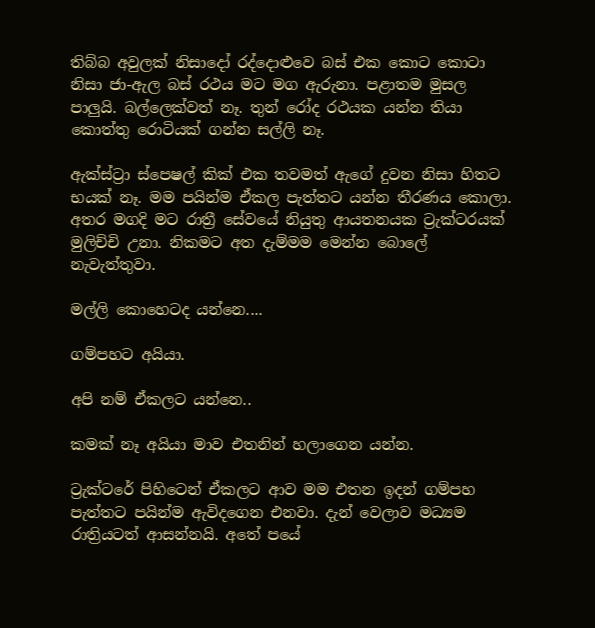තිබ්බ අවුලක් නිසාදෝ රද්දොළුවෙ බස් එක කොට කොටා නිසා ජා-ඇල බස් රථය මට මග ඇරුනා. පළාතම මුසල පාලුයි. බල්ලෙක්වත් නෑ. තුන් රෝද රථයක යන්න තියා කොත්තු රොටියක් ගන්න සල්ලි නෑ.

ඇක්ස්ට්‍රා ස්පෙෂල් කික් එක තවමත් ඇගේ දුවන නිසා හිතට භයක් නෑ. මම පයින්ම ඒකල පැත්තට යන්න තීරණය කොලා. අතර මගදි මට රාත්‍රී සේවයේ නියුතු ආයතනයක ට්‍රැක්ටරයක් මුලිච්චි උනා. නිකමට අත දැම්මම මෙන්න බොලේ නැවැත්තුවා.

මල්ලි කොහෙටද යන්නෙ....

ගම්පහට අයියා.

අපි නම් ඒකලට යන්නෙ..

කමක් නෑ අයියා මාව එතනින් හලාගෙන යන්න.

ට්‍රැක්ටරේ පිහිටෙන් ඒකලට ආව මම එතන ඉදන් ගම්පහ පැත්තට පයින්ම ඇවිදගෙන එනවා. දැන් වෙලාව මධ්‍යම රාත්‍රියටත් ආසන්නයි. අතේ පයේ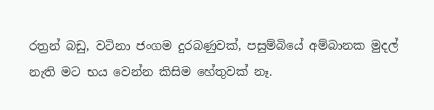රත්‍රන් බඩු, වටිනා ජංගම දුරබණුවක්, පසුම්බියේ අම්බානක මුදල් නැති මට භය වෙන්න කිසිම හේතුවක් නෑ.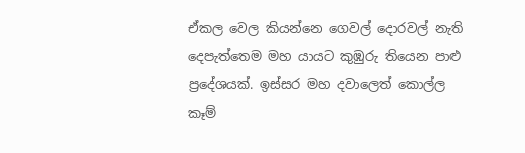ඒකල වෙල කියන්නෙ ගෙවල් දොරවල් නැති දෙපැත්තෙම මහ යායට කුඹුරු තියෙන පාළු ප්‍රදේශයක්. ඉස්සර මහ දවාලෙත් කොල්ල කෑම්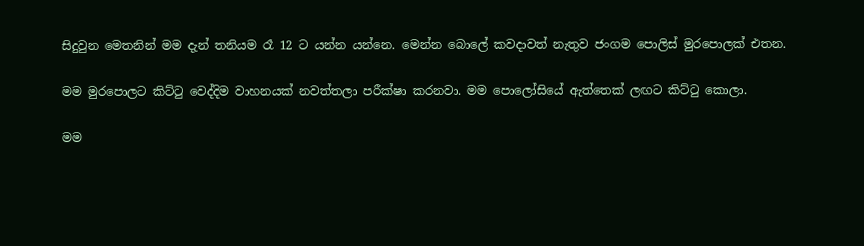සිදුවුන මෙතනින් මම දැන් තනියම රෑ 12 ට යන්න යන්නෙ. මෙන්න බොලේ කවදාවත් නැතුව ජංගම පොලිස් මුරපොලක් එතන.

මම මුරපොලට කිට්ටු වෙද්දිම වාහනයක් නවත්තලා පරීක්ෂා කරනවා. මම පො‍ලෝසියේ ඇත්තෙක් ලඟට කිට්ටු කොලා.

මම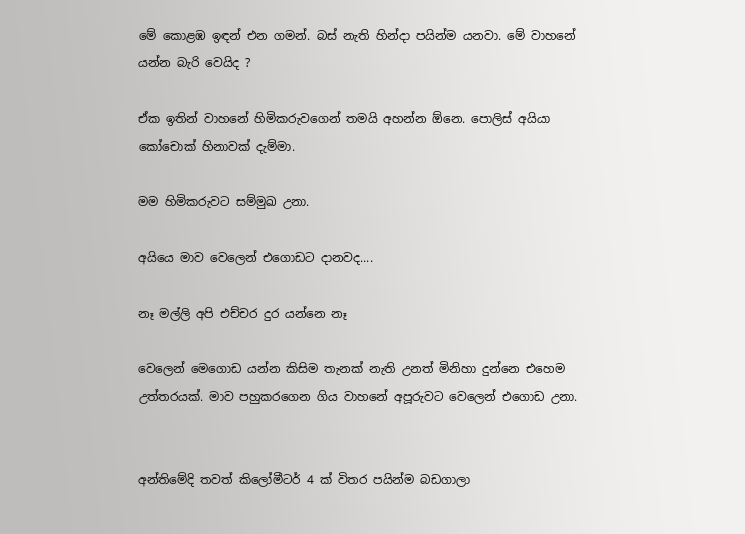මේ කොළඹ ඉඳන් එන ගමන්. බස් නැති හින්දා පයින්ම යනවා. මේ වාහනේ යන්න බැරි වෙයිද ?

ඒක ඉතින් වාහනේ හිමිකරුවගෙන් තමයි අහන්න ඕනෙ. පොලිස් අයියා කෝචොක් හිනාවක් දැම්මා.

මම හිමිකරුවට සම්මුඛ උනා.

අයියෙ මාව වෙලෙන් එගොඩට දානවද....

නෑ මල්ලි අපි එච්චර දුර යන්නෙ නෑ

වෙලෙන් මෙගොඩ යන්න කිසිම තැනක් නැති උනත් මිනිහා දුන්නෙ එහෙම උත්තරයක්. මාව පහුකරගෙන ගිය වාහනේ අපූරුවට වෙලෙන් එගොඩ උනා.


අන්තිමේදි තවත් කිලෝමීටර් 4 ක් විතර පයින්ම බඩගාලා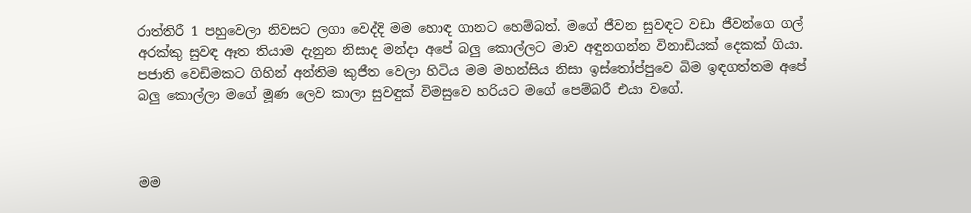රාත්තිරී 1 පහුවෙලා නිවසට ලගා වෙද්දි මම හොඳ ගානට හෙම්බත්. මගේ ජීවන සුවඳට වඩා ජීවන්ගෙ ගල් අරක්කු සුවඳ ඈත තියාම දැනුන නිසාද මන්දා අපේ බලු කොල්ලට මාව අඳුනගන්න විනාඩියක් දෙකක් ගියා. පජාති වෙඩිමකට ගිහින් අන්තිම කුජීත වෙලා හිටිය මම මහන්සිය නිසා ඉස්තෝප්පුවෙ බිම ඉඳගත්තම අපේ බලු කොල්ලා මගේ මූණ ලෙව කාලා සුවඳුක් විමසුවෙ හරියට මගේ පෙම්බරී එයා වගේ.



මම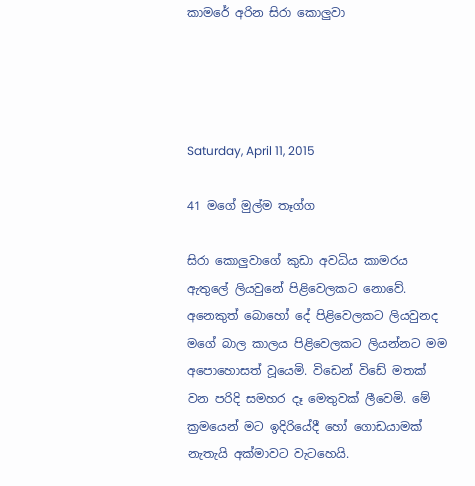කාමරේ අරින සිරා කොලුවා




Saturday, April 11, 2015

41 මගේ මුල්ම තෑග්ග

සිරා කොලුවාගේ කුඩා අවධිය කාමරය ඇතුලේ ලියවුනේ පිළිවෙලකට නොවේ. අනෙකුත් බොහෝ දේ පිළිවෙලකට ලියවුනද මගේ බාල කාලය පිළිවෙලකට ලියන්නට මම අපොහොසත් වූයෙමි. විඩෙන් විඩේ මතක් වන පරිදි සමහර දෑ මෙතුවක් ලීවෙමි. මේ ක්‍රමයෙන් මට ඉදිරියේදී හෝ ගොඩයාමක් නැතැයි අක්මාවට වැටහෙයි.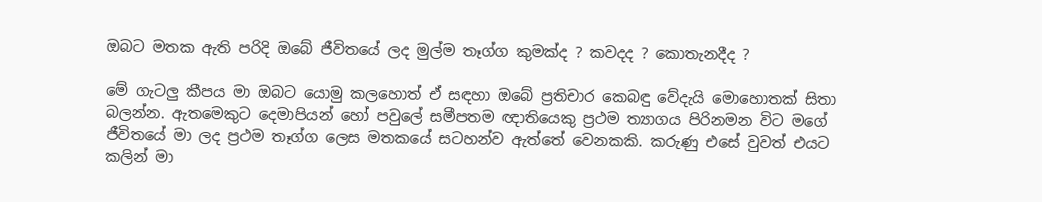ඔබට මතක ඇති පරිදි ඔබේ ජීවිතයේ ලද මුල්ම තෑග්ග කුමක්ද ? කවදද ? කොතැනදීද ?

මේ ගැටලු කීපය මා ඔබට යොමු කලහොත් ඒ සඳහා ඔබේ ප්‍රතිචාර කෙබඳු වේදැයි මොහොතක් සිතා බලන්න. ඇතමෙකුට දෙමාපියන් හෝ පවුලේ සමීපතම ඥාතියෙකු ප්‍රථම ත්‍යාගය පිරිනමන විට මගේ ජීවිතයේ මා ලද ප්‍රථම තෑග්ග ලෙස මතකයේ සටහන්ව ඇත්තේ වෙනකකි. කරුණු එසේ වුවත් එයට කලින් මා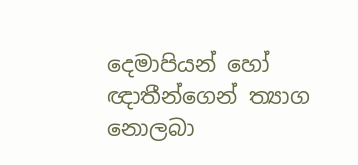දෙමාපියන් හෝ ඥාතීන්ගෙන් ත්‍යාග නොලබා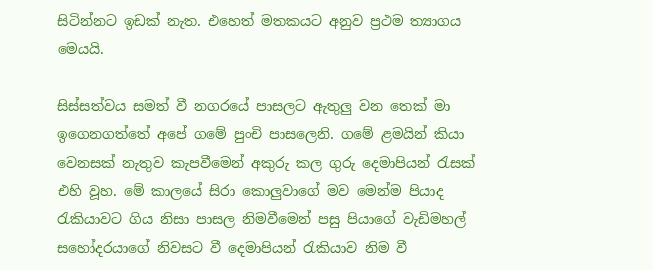සිටින්නට ඉඩක් නැත. එහෙත් මතකයට අනුව ප්‍රථම ත්‍යාගය මෙයයි.

සිස්සත්වය සමත් වී නගරයේ පාසලට ඇතුලු වන තෙක් මා ඉගෙනගත්තේ අපේ ගමේ පුංචි පාසලෙනි. ගමේ ළමයින් කියා වෙනසක් නැතුව කැපවීමෙන් අකුරු කල ගුරු දෙමාපියන් රැසක් එහි වූහ. මේ කාලයේ සිරා කොලුවාගේ මව මෙන්ම පියාද රැකියාවට ගිය නිසා පාසල නිමවීමෙන් පසු පියාගේ වැඩිමහල් සහෝදරයාගේ නිවසට වී දෙමාපියන් රැකියාව නිම වී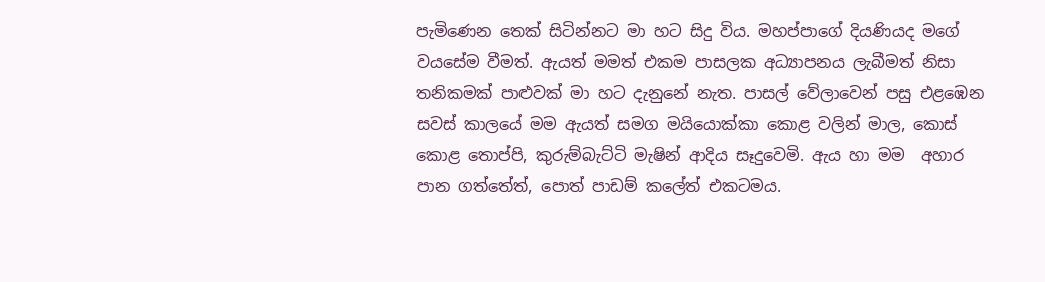පැමිණෙන තෙක් සිටින්නට මා හට සිදු විය. මහප්පාගේ දියණියද මගේ වයසේම වීමත්. ඇයත් මමත් එකම පාසලක අධ්‍යාපනය ලැබීමත් නිසා තනිකමක් පාළුවක් මා හට දැනුනේ නැත. පාසල් වේලාවෙන් පසු එළඹෙන සවස් කාලයේ මම ඇයත් සමග මයියොක්කා කොළ වලින් මාල, කොස් කොළ තොප්පි, කුරුම්බැට්ටි මැෂින් ආදිය සෑදුවෙමි. ඇය හා මම  අහාර පාන ගත්තේත්, පොත් පාඩම් කලේත් එකටමය.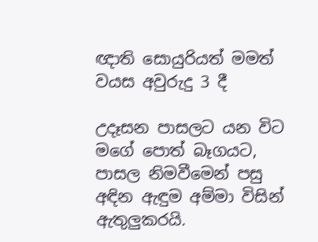ඥාති සොයුරියත් මමත් වයස අවුරුදු 3 දී

උදෑසන පාසලට යන විට මගේ පොත් බෑගයට, පාසල නිමවීමෙන් පසු අඳින ඇඳුම අම්මා විසින් ඇතුලුකරයි.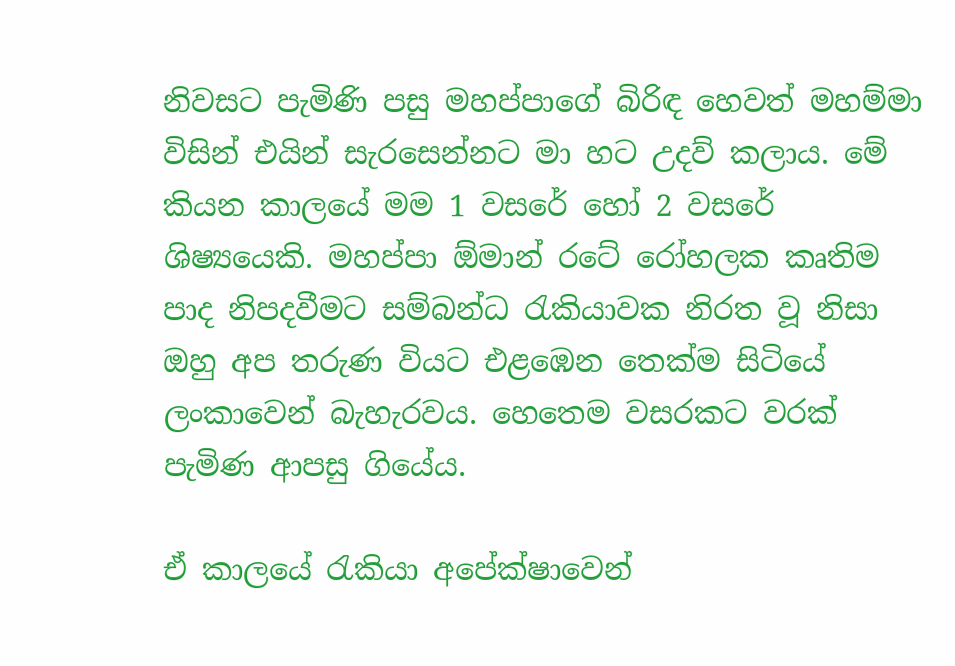නිවසට පැමිණි පසු මහප්පාගේ බිරිඳ හෙවත් මහම්මා විසින් එයින් සැරසෙන්නට මා හට උදව් කලාය. මේ කියන කාලයේ මම 1 වසරේ හෝ 2 වසරේ ශිෂ්‍යයෙකි. මහප්පා ඕමාන් රටේ රෝහලක කෘතිම පාද නිපදවීමට සම්බන්ධ රැකියාවක නිරත වූ නිසා ඔහු අප තරුණ වියට එළඹෙන තෙක්ම සිටියේ ලංකාවෙන් බැහැරවය. හෙතෙම වසරකට වරක් පැමිණ ආපසු ගියේය.

ඒ කාලයේ රැකියා අපේක්ෂාවෙන්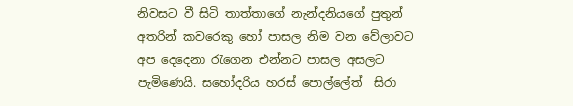නිවසට වී සිටි තාත්තාගේ නැන්දනියගේ පුතුන් අතරින් කවරෙකු හෝ පාසල නිම වන වේලාවට අප දෙදෙනා රැගෙන එන්නට පාසල අසලට පැමිණෙයි. සහෝදරිය හරස් පොල්ලේත්  සිරා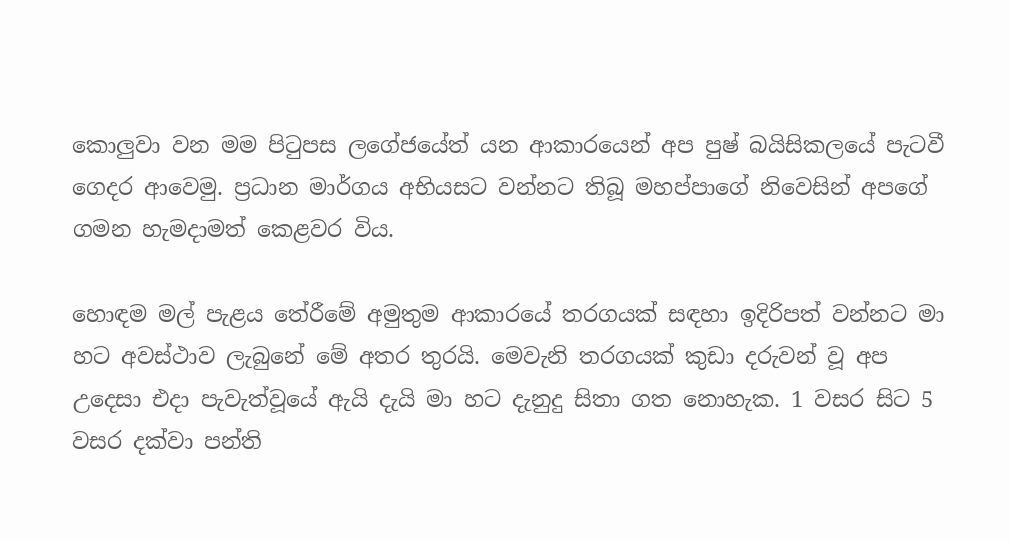කොලුවා වන මම පිටුපස ලගේජයේත් යන ආකාරයෙන් අප පුෂ් බයිසිකලයේ පැටවී ගෙදර ආවෙමු. ප්‍රධාන මාර්ගය අභියසට වන්නට තිබූ මහප්පාගේ නිවෙසින් අපගේ ගමන හැමදාමත් කෙළවර විය.

හොඳම මල් පැළය තේරීමේ අමුතුම ආකාරයේ තරගයක් සඳහා ඉදිරිපත් වන්නට මා හට අවස්ථාව ලැබුනේ මේ අතර තුරයි. මෙවැනි තරගයක් කුඩා දරුවන් වූ අප උදෙසා එදා පැවැත්වූයේ ඇයි දැයි මා හට දැනුදු සිතා ගත නොහැක. 1 වසර සිට 5 වසර දක්වා පන්ති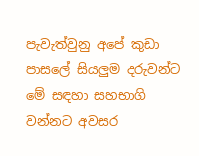පැවැත්වුනු අපේ කුඩා පාසලේ සියලුම දරුවන්ට මේ සඳහා සහභාගි වන්නට අවසර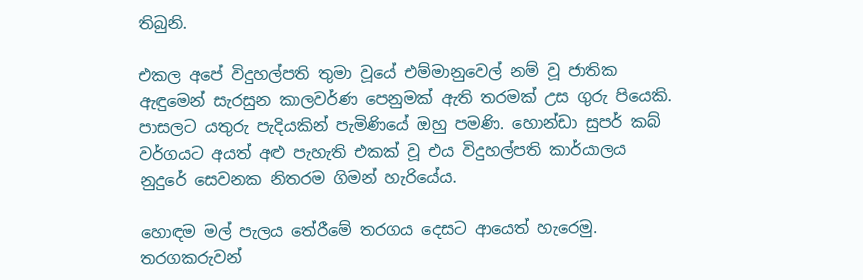තිබුනි.

එකල අපේ විදුහල්පති තුමා වූයේ එම්මානුවෙල් නම් වූ ජාතික ඇඳුමෙන් සැරසුන කාලවර්ණ පෙනුමක් ඇති තරමක් උස ගුරු පියෙකි. පාසලට යතුරු පැදියකින් පැමිණියේ ඔහු පමණි. හොන්ඩා සුපර් කබ් වර්ගයට අයත් අළු පැහැති එකක් වූ එය විදුහල්පති කාර්යාලය නුදුරේ සෙවනක නිතරම ගිමන් හැරියේය.

හොඳම මල් පැලය තේරීමේ තරගය දෙසට ආයෙත් හැරෙමු. තරගකරුවන්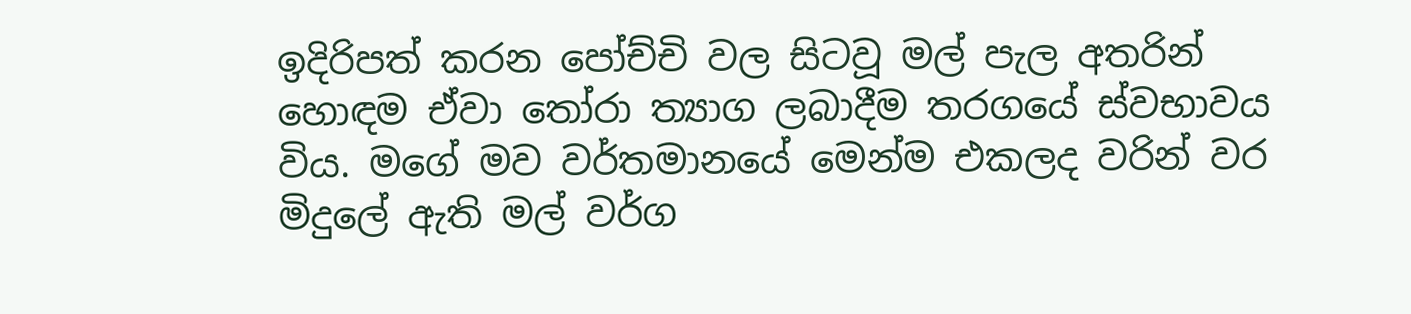ඉදිරිපත් කරන ‍පෝච්චි වල සිටවූ මල් පැල අතරින් හොඳම ඒවා තෝරා ත්‍යාග ලබාදීම තරගයේ ස්වභාවය විය. මගේ මව වර්තමානයේ මෙන්ම එකලද වරින් වර මිදුලේ ඇති මල් වර්ග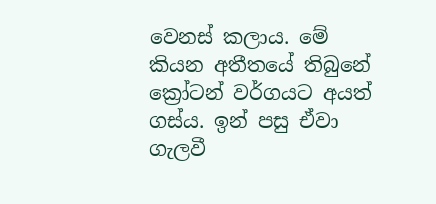වෙනස් කලාය. මේ කියන අතීතයේ තිබුනේ ක්‍රෝටන් වර්ගයට අයත් ගස්ය. ඉන් පසු ඒවා ගැලවී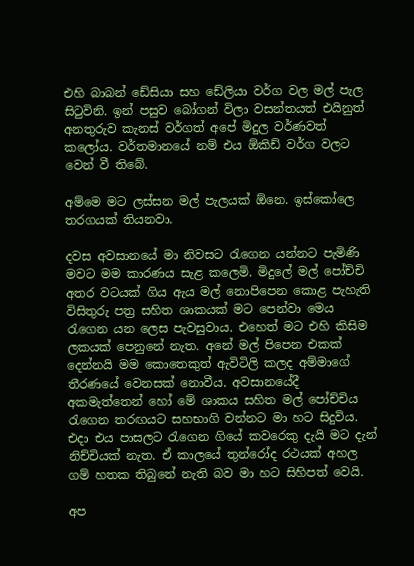එහි බාබන් ඩේසියා සහ ඩේලියා වර්ග වල මල් පැල සිටුවිනි. ඉන් පසුව බෝගන් විලා වසන්තයත් එයිනුත් අනතුරුව කැනස් වර්ගත් අපේ මිදුල වර්ණවත් කලෝය. වර්තමානයේ නම් එය ඕකිඩ් වර්ග වලට වෙන් වී තිබේ.

අම්මෙ මට ලස්සන මල් පැලයක් ඕනෙ. ඉස්කෝලෙ තරගයක් තියනවා.

දවස අවසානයේ මා නිවසට රැගෙන යන්නට පැමිණි මවට මම කාරණය සැළ කලෙමි. මිදුලේ මල් පෝච්චි අතර වටයක් ගිය ඇය මල් නොපිපෙන කොළ පැහැති විසිතුරු පත්‍ර සහිත ශාකයක් මට පෙන්වා මෙය රැගෙන යන ලෙස පැවසුවාය. එහෙත් මට එහි කිසිම ලකයක් පෙනුනේ නැත. අනේ මල් පිපෙන එකක් දෙන්නයි මම කොතෙකුත් ඇවිටිලි කලද අම්මාගේ තීරණයේ වෙනසක් නොවීය. අවසානයේදී අකමැත්තෙන් හෝ මේ ශාකය සහිත මල් පෝච්චිය රැගෙන තරඟයට සහභාගි වන්නට මා හට සිදුවිය. එදා එය පාසලට රැගෙන ගියේ කවරෙකු දැයි මට දැන් නිච්චියක් නැත. ඒ කාලයේ තුන්රෝද රථයක් අහල ගම් හතක තිබුනේ නැති බව මා හට සිහිපත් වෙයි.

අප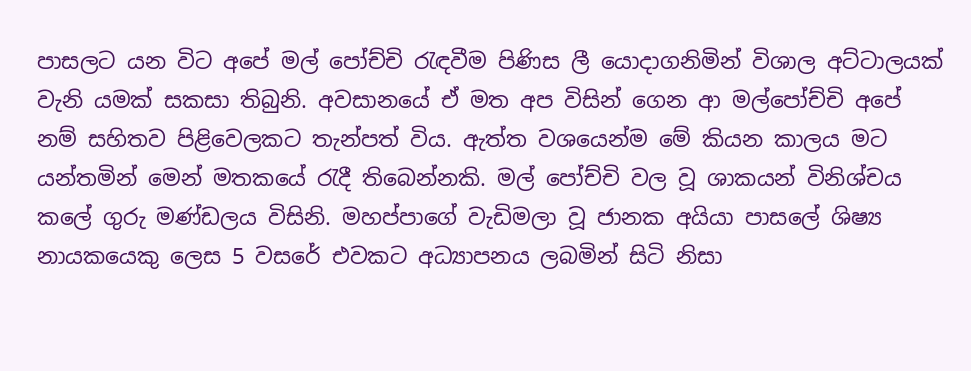පාසලට යන විට අපේ මල් පෝච්චි රැඳවීම පිණිස ලී යොදාගනිමින් විශාල අට්ටාලයක් වැනි යමක් සකසා තිබුනි. අවසානයේ ඒ මත අප විසින් ගෙන ආ මල්පෝච්චි අපේ නම් සහිතව පිළිවෙලකට තැන්පත් විය. ඇත්ත වශයෙන්ම මේ කියන කාලය මට යන්තමින් මෙන් මතකයේ රැදී තිබෙන්නකි. මල් පෝච්චි වල වූ ශාකයන් විනිශ්චය කලේ ගුරු මණ්ඩලය විසිනි. මහප්පාගේ වැඩිමලා වූ ජානක අයියා පාසලේ ශිෂ්‍ය නායකයෙකු ලෙස 5 වසරේ එවකට අධ්‍යාපනය ලබමින් සිටි නිසා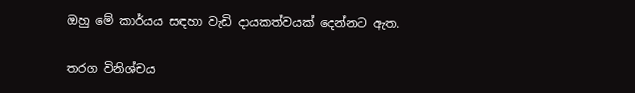ඔහු මේ කාර්යය සඳහා වැඩි දායකත්වයක් දෙන්නට ඇත.

තරග විනිශ්චය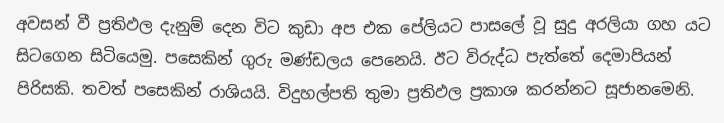අවසන් වී ප්‍රතිඵල දැනුම් දෙන විට කුඩා අප එක පේලියට පාසලේ වූ සුදු අරලියා ගහ යට සිටගෙන සිටියෙමු. පසෙකින් ගුරු මණ්ඩලය පෙනෙයි. ඊට විරුද්ධ පැත්තේ දෙමාපියන් පිරිසකි. තවත් පසෙකින් රාශියයි. විදුහල්පති තුමා ප්‍රතිඵල ප්‍රකාශ කරන්නට සූජානමෙනි.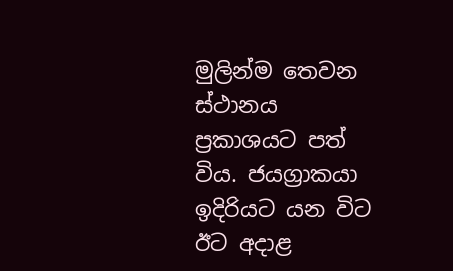මුලින්ම තෙවන ස්ථානය ප්‍රකාශයට පත් විය. ජයග්‍රාකයා ඉදිරියට යන විට ඊට අදාළ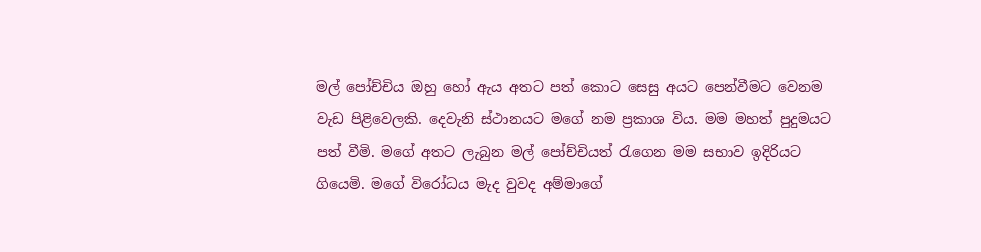මල් පෝච්චිය ඔහු හෝ ඇය අතට පත් කොට සෙසු අයට පෙන්වීමට වෙනම වැඩ පිළිවෙලකි. දෙවැනි ස්ථානයට මගේ නම ප්‍රකාශ විය. මම මහත් පුදුමයට පත් වීමි. මගේ අතට ලැබුන මල් පෝච්චියත් රැගෙන මම සභාව ඉදිරියට ගියෙමි. මගේ විරෝධය මැද වුවද අම්මාගේ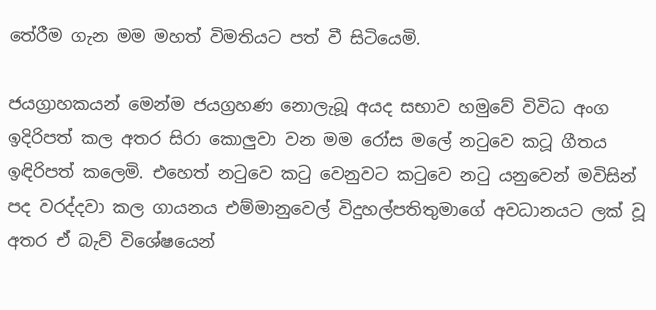තේරීම ගැන මම මහත් විමතියට පත් වී සිටියෙමි.

ජයග්‍රාහකයන් මෙන්ම ජයග්‍රහණ නොලැබූ අයද සභාව හමුවේ විවිධ අංග ඉදිරිපත් කල අතර සිරා කොලුවා වන මම රෝස මලේ නටුවෙ කටූ ගීතය ඉඳිරිපත් කලෙමි. එහෙත් නටුවෙ කටු වෙනුවට කටුවෙ නටු යනුවෙන් මවිසින් පද වරද්දවා කල ගායනය එම්මානුවෙල් විදුහල්පතිතුමාගේ අවධානයට ලක් වූ අතර ඒ බැව් විශේෂයෙන්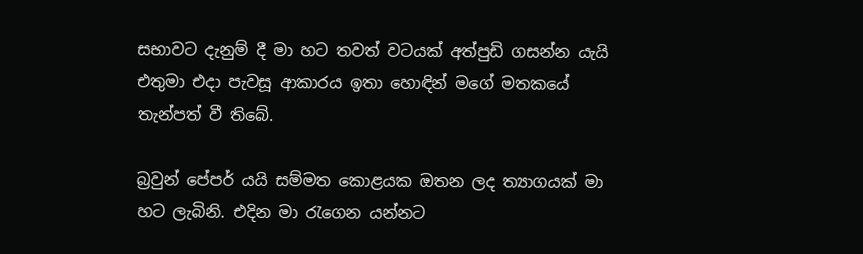සභාවට දැනුම් දී මා හට තවත් වටයක් අත්පුඩි ගසන්න යැයි එතුමා එදා පැවසූ ආකාරය ඉතා හොඳින් මගේ මතකයේ තැන්පත් වී තිබේ.

බ්‍රවුන් පේපර් යයි සම්මත කොළයක ඔතන ලද ත්‍යාගයක් මා හට ලැබිනි. එදින මා රැගෙන යන්නට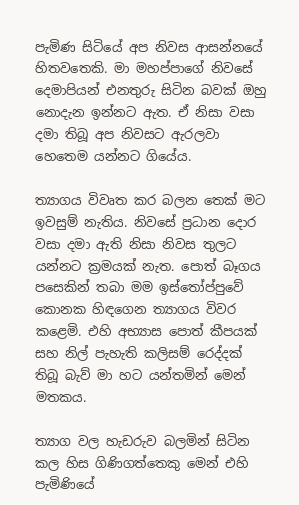පැමිණ සිටියේ අප නිවස ආසන්නයේ හිතවතෙකි. මා මහප්පාගේ නිවසේ දෙමාපියන් එනතුරු සිටින බවක් ඔහු නොදැන ඉන්නට ඇත. ඒ නිසා වසා දමා තිබූ අප නිවසට ඇරලවා හෙතෙම යන්නට ගියේය.

ත්‍යාගය විවෘත කර බලන තෙක් මට ඉවසුම් නැතිය. නිවසේ ප්‍රධාන දොර වසා දමා ඇති නිසා නිවස තුලට යන්නට ක්‍රමයක් නැත. පොත් බෑගය පසෙකින් තබා මම ඉස්තෝප්පුවේ කොනක හිඳගෙන ත්‍යාගය විවර කළෙමි. එහි අභ්‍යාස ප‍ොත් කීපයක් සහ නිල් පැහැති කලිසම් රෙද්දක් තිබූ බැව් මා හට යන්තමින් මෙන් මතකය.

ත්‍යාග වල හැඩරුව බලමින් සිටින කල හිස ගිණිගත්තෙකු මෙන් එහි පැමිණියේ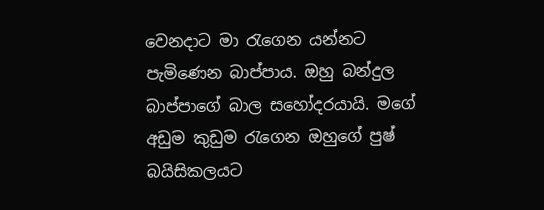වෙනදාට මා රැගෙන යන්නට පැමිණෙන බාප්පාය. ඔහු බන්දුල බාප්පාගේ බාල සහෝදරයායි. මගේ අඩුම කුඩුම රැගෙන ඔහුගේ පුෂ් බයිසිකලයට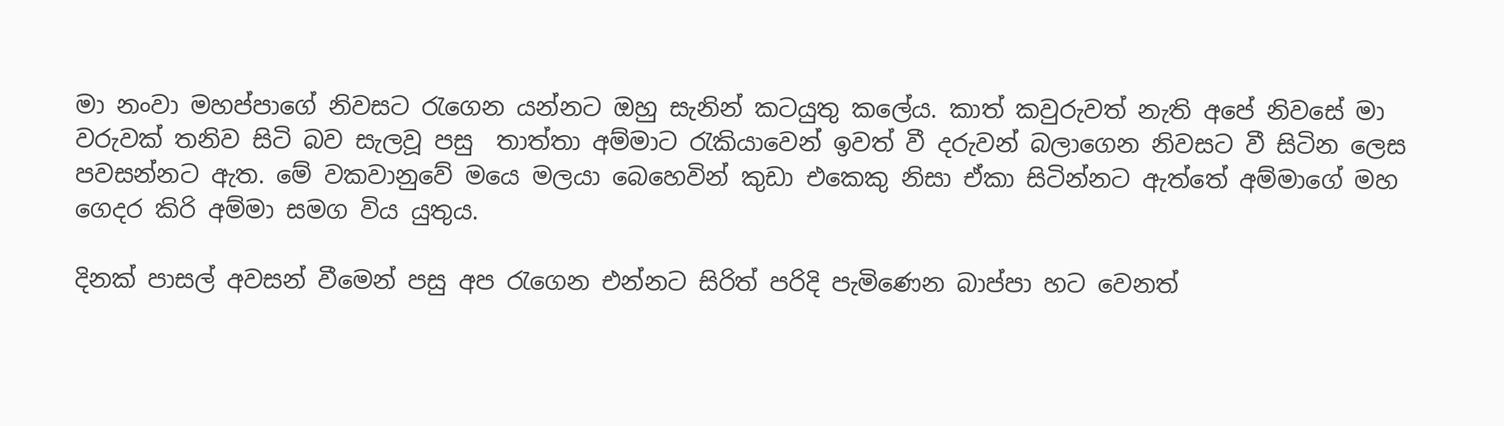මා නංවා මහප්පාගේ නිවසට රැගෙන යන්නට ඔහු සැනින් කටයුතු කලේය. කාත් කවුරුවත් නැති අපේ නිවසේ මා වරුවක් තනිව සිටි බව සැලවූ පසු  තාත්තා අම්මාට රැකියාවෙන් ඉවත් වී දරුවන් බලාගෙන නිවසට වී සිටින ලෙස පවසන්නට ඇත. මේ වකවානුවේ මයෙ මලයා බෙහෙවින් කුඩා එකෙකු නිසා ඒකා සිටින්නට ඇත්තේ අම්මාගේ මහ ගෙදර කිරි අම්මා සමග විය යුතුය.

දිනක් පාසල් අවසන් වීමෙන් පසු අප රැග‍ෙන එන්නට සිරිත් පරිදි පැමිණෙන බාප්පා හට වෙනත්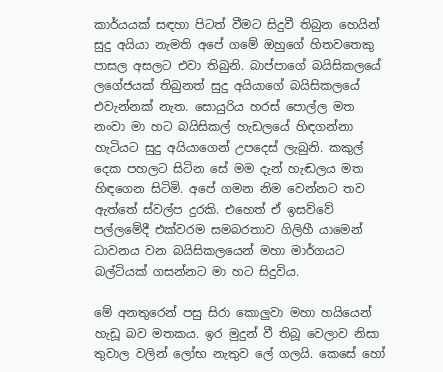කාර්යයක් සඳහා පිටත් වීමට සිදුවී තිබුන හෙයින් සුදු අයියා නැමති අපේ ගමේ ඔහුගේ හිතවතෙකු පාසල අසලට එවා තිබුනි. බාප්පාගේ බයිසිකලයේ ලගේජයක් තිබුනත් සුදු අයියාගේ බයිසිකලයේ එවැන්නක් නැත. සොයුරිය හරස් පොල්ල මත නංවා මා හට බයිසිකල් හැඩලයේ හිඳගන්නා හැටියට සුදු අයියාගෙන් උපදෙස් ලැබුනි. කකුල් දෙක පහලට සිටින සේ මම දැන් හැඬලය මත හිඳගෙන සිටිමි. අපේ ගමන නිම වෙන්නට තව ඇත්තේ ස්වල්ප දුරකි. එහෙත් ඒ ඉසව්වේ පල්ලමේදී එක්වරම සමබරතාව ගිලිහී යාමෙන් ධාවනය වන බයිසිකලයෙන් මහා මාර්ගයට බල්ටියක් ගසන්නට මා හට සිදුවිය.

මේ අනතුරෙන් පසු සිරා කොලුවා මහා හයියෙන් හැඩූ බව මතකය. ඉර මුදුන් වී තිබූ වෙලාව නිසා තුවාල වලින් ලෝභ නැතුව ලේ ගලයි. කෙසේ හෝ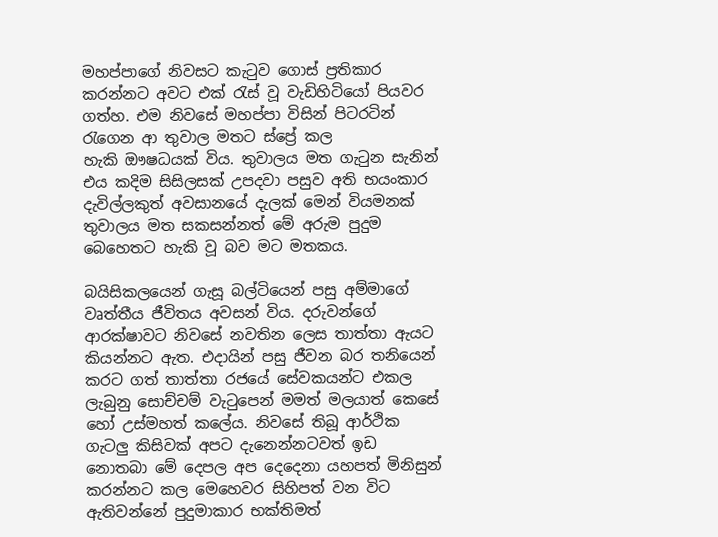මහප්පාගේ නිවසට කැටුව ගොස් ප්‍රතිකාර කරන්නට අවට එක් රැස් වූ වැඩිහිටියෝ පියවර ගත්හ. එම නිවසේ මහප්පා විසින් පිටරටින් රැගෙන ආ තුවාල මතට ස්ප්‍රේ කල හැකි ‍‍‍ඖෂධයක් විය. තුවාලය මත ගැටුන සැනින් එය කදිම සිසිලසක් උපදවා පසුව අති භයංකාර දැවිල්ලකුත් අවසානයේ දැලක් මෙන් වියමනක් තුවාලය මත සකසන්නත් මේ අරුම පුදුම බෙහෙතට හැකි වූ බව මට මතකය.

බයිසිකලයෙන් ගැසූ බල්ටියෙන් පසු අම්මාගේ වෘත්තීය ජීවිතය අවසන් විය. දරුවන්ගේ ආරක්ෂාවට නිවසේ නවතින ලෙස තාත්තා ඇයට කියන්නට ඇත. එදායින් පසු ජීවන බර තනියෙන් කරට ගත් තාත්තා රජයේ සේවකයන්ට එකල ලැබුනු සොච්චම් වැටුපෙන් මමත් මලයාත් කෙසේ හෝ උස්මහත් කලේය. නිවසේ තිබූ ආර්ථික ගැටලු කිසිවක් අපට දැනෙන්නටවත් ඉඩ නොතබා මේ දෙපල අප දෙදෙනා යහපත් මිනිසුන් කරන්නට කල මෙහෙවර සිහිපත් වන විට ඇතිවන්නේ පුදුමාකාර භක්තිමත්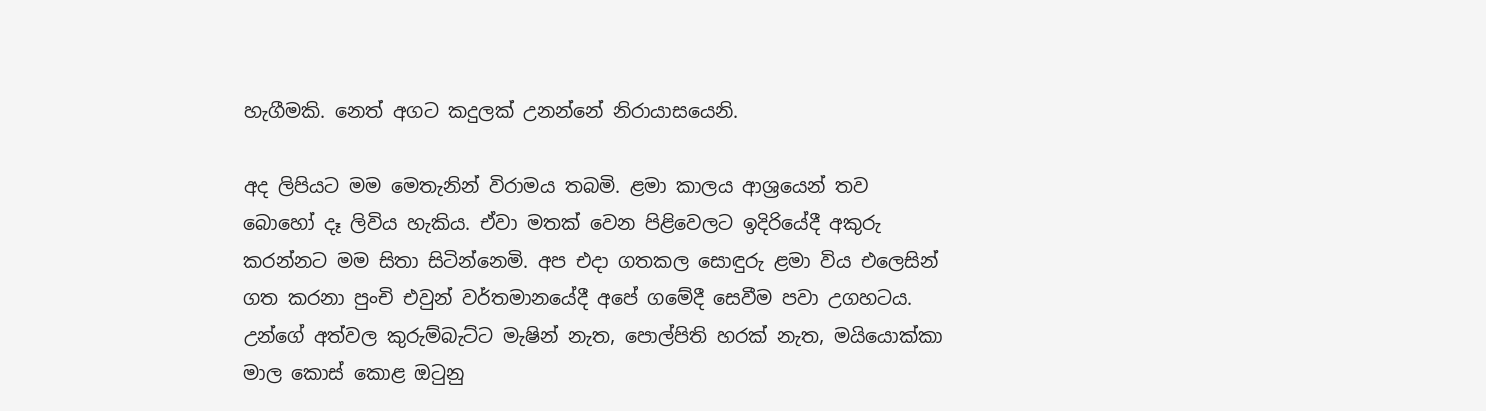හැගීමකි. නෙත් අගට කදුලක් උනන්නේ නිරායාසයෙනි.

අද ලිපියට මම මෙතැනින් විරාමය තබමි. ළමා කාලය ආශ්‍රයෙන් තව බොහෝ දෑ ලිවිය හැකිය. ඒවා මතක් වෙන පිළිවෙලට ඉදිරියේදී අකුරු කරන්නට මම සිතා සිටින්නෙමි. අප එදා ගතකල සොඳුරු ළමා විය එලෙසින් ගත කරනා පුංචි එවුන් වර්තමානයේදී අපේ ගමේදී සෙවීම පවා උගහටය. උන්ගේ අත්වල කුරුම්බැට්ට මැෂින් නැත, පොල්පිති හරක් නැත, මයියොක්කා මාල කොස් කොළ ඔටුනු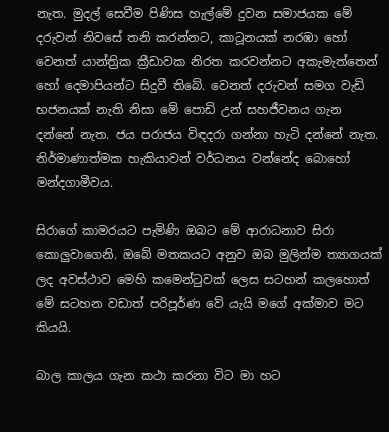නැත. මුදල් සෙවීම පිණිස හැල්මේ දුවන සමාජයක මේ දරුවන් නිවසේ තනි කරන්නට, කාටූනයක් නරඹා හෝ වෙනත් යාන්ත්‍රික ක්‍රීඩාවක නිරත කරවන්නට අකැමැත්තෙන් හෝ දෙමාපියන්ට සිදුවී තිබේ. වෙනත් දරුවන් සමග වැඩි භජනයක් නැති නිසා මේ පොඩි උන් සහජීවනය ගැන දන්නේ නැත. ජය පරාජය විඳදරා ගන්නා හැටි දන්නේ නැත. නිර්මාණාත්මක හැකියාවන් වර්ධනය වන්නේද බොහෝ මන්දගාමීවය.

සිරාගේ කාමරයට පැමිණි ඔබට මේ ආරාධනාව සිරා කොලුවාගෙනි. ඔබේ මතකයට අනුව ඔබ මුලින්ම ත්‍යාගයක් ලද අවස්ථාව මෙහි කමෙන්ටුවක් ලෙස සටහන් කලහොත් මේ සටහන වඩාත් පරිපූර්ණ වේ යැයි මගේ අක්මාව මට කියයි.

බාල කාලය ගැන කථා කරනා විට මා හට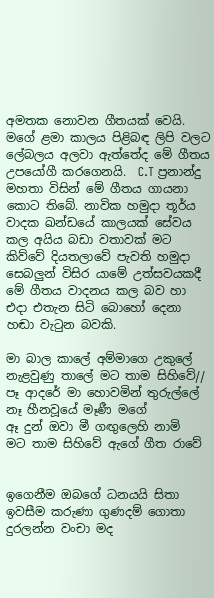අමතක නොවන ගීතයක් වෙයි. මගේ ළමා කාලය පිළිබඳ ලිපි වලට ලේබලය අලවා ඇත්තේද මේ ගීතය උපයෝගී කරගෙනයි.  C.T ප්‍රනාන්දු මහතා විසින් මේ ගීතය ගායනා කොට තිබේ. නාවික හමුදා තූර්ය වාදක ඛන්ඩයේ කාලයක් සේවය කල අයිය බඩා වතාවක් මට කිව්වේ දියතලාවේ පැවති හමුදා සෙබලුන් විසිර යාමේ උත්සවයකදී මේ ගීතය වාදනය කල බව හා එදා එතැන සිටි බොහෝ දෙනා හඬා වැටුන බවකි.

මා බාල කාලේ අම්මාගෙ උකුලේ
නැළවුණු තාලේ මට තාම සිහිවේ//
පෑ ආදරේ මා හොවමින් තුරුල්ලේ
නෑ හීනවූයේ මෑණී මගේ
ඈ දුන් ඔවා මී ගඟුලෙහි නාමි
මට තාම සිහිවේ ඇගේ ගීත රාවේ


ඉගෙනීම ඔබගේ ධනයයි සිතා
ඉවසීම කරුණා ගුණදම් ගොතා
දුරලන්න වංචා මද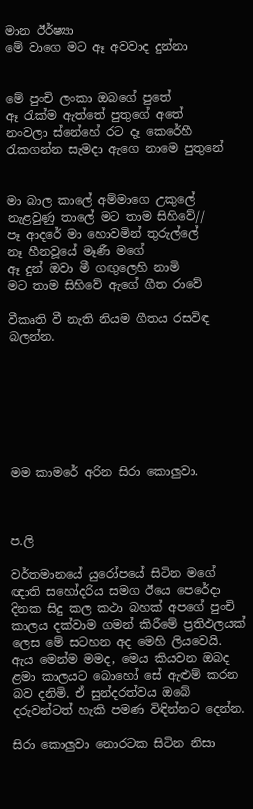මාන ඊර්ෂ්‍යා
මේ වාගෙ මට ඈ අවවාද දුන්නා


මේ පුංචි ලංකා ඔබගේ පුතේ
ඈ රැක්ම ඇත්තේ පුතුගේ අතේ
නංවලා ස්නේහේ රට දෑ කෙරේහී
රැකගන්න සැමදා ඇගෙ නාමෙ පුතුනේ


මා බාල කාලේ අම්මාගෙ උකුලේ
නැළවුණු තාලේ මට තාම සිහිවේ//
පෑ ආදරේ මා හොවමින් තුරුල්ලේ
නෑ හීනවූයේ මෑණී මගේ
ඈ දුන් ඔවා මී ගඟුලෙහි නාමි
මට තාම සිහිවේ ඇගේ ගීත රාවේ

වීකෘති වී නැති නියම ගීතය රසවිඳ බලන්න.







මම කාමරේ අරින සිරා කොලුවා.



ප.ලි

වර්තමානයේ යුරෝපයේ සිටින මගේ ඥාති සහෝදරිය සමග ඊයෙ පෙරේදා දිනක සිදු කල කථා බහක් අපගේ පුංචි කාලය දක්වාම ගමන් කිරීමේ ප්‍රතිඵලයක් ලෙස මේ සටහන අද මෙහි ලියවෙයි. ඇය මෙන්ම මමද, මෙය කියවන ඔබද ළමා කාලයට බොහෝ සේ ඇළුම් කරන බව දනිමි. ඒ සුන්දරත්වය ඔබේ දරුවන්ටත් හැකි පමණ විඳින්නට දෙන්න.

සිරා‍ කොලුවා නොරටක සිටින නිසා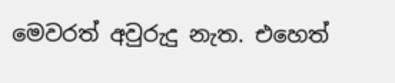මෙවරත් අවුරුදු නැත. එහෙත්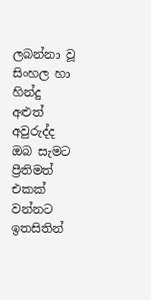ලබන්නා වූ සිංහල හා හින්දු අළුත් අවුරුද්ද ඔබ සැමට ප්‍රීතිමත් එකක් වන්නට ඉතසිතින්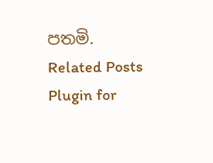පතමි.
Related Posts Plugin for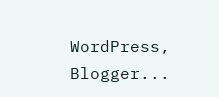WordPress, Blogger...